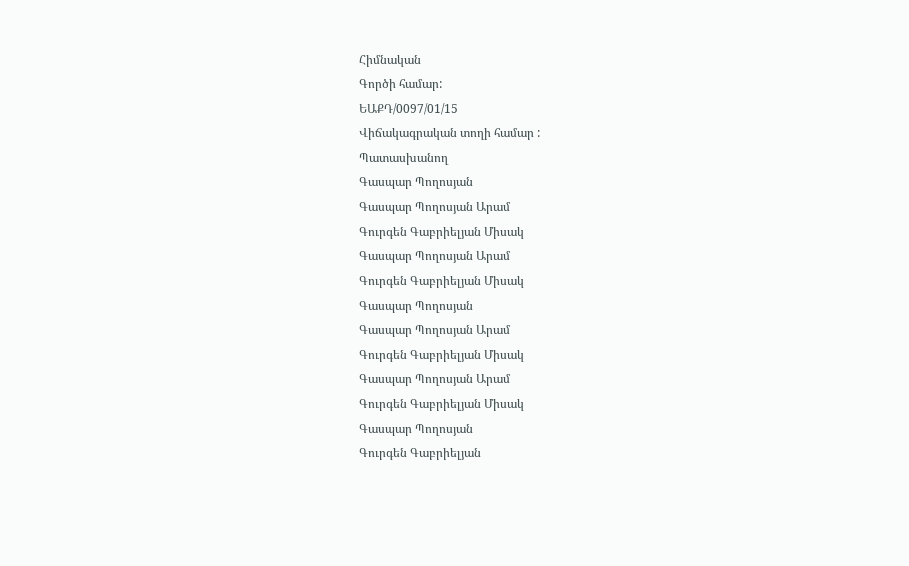Հիմնական
Գործի համար:
ԵԱՔԴ/0097/01/15
Վիճակագրական տողի համար :
Պատասխանող
Գասպար Պողոսյան
Գասպար Պողոսյան Արամ
Գուրգեն Գաբրիելյան Միսակ
Գասպար Պողոսյան Արամ
Գուրգեն Գաբրիելյան Միսակ
Գասպար Պողոսյան
Գասպար Պողոսյան Արամ
Գուրգեն Գաբրիելյան Միսակ
Գասպար Պողոսյան Արամ
Գուրգեն Գաբրիելյան Միսակ
Գասպար Պողոսյան
Գուրգեն Գաբրիելյան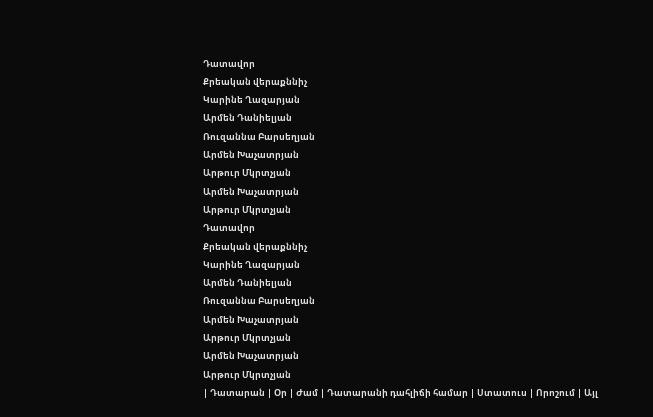Դատավոր
Քրեական վերաքննիչ
Կարինե Ղազարյան
Արմեն Դանիելյան
Ռուզաննա Բարսեղյան
Արմեն Խաչատրյան
Արթուր Մկրտչյան
Արմեն Խաչատրյան
Արթուր Մկրտչյան
Դատավոր
Քրեական վերաքննիչ
Կարինե Ղազարյան
Արմեն Դանիելյան
Ռուզաննա Բարսեղյան
Արմեն Խաչատրյան
Արթուր Մկրտչյան
Արմեն Խաչատրյան
Արթուր Մկրտչյան
| Դատարան | Օր | Ժամ | Դատարանի դահլիճի համար | Ստատուս | Որոշում | Այլ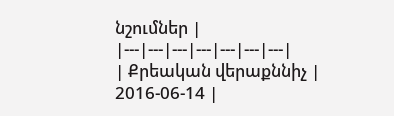նշումներ |
|---|---|---|---|---|---|---|
| Քրեական վերաքննիչ | 2016-06-14 |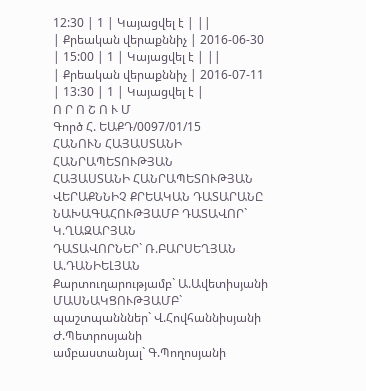12:30 | 1 | Կայացվել է | ||
| Քրեական վերաքննիչ | 2016-06-30 | 15:00 | 1 | Կայացվել է | ||
| Քրեական վերաքննիչ | 2016-07-11 | 13:30 | 1 | Կայացվել է |
Ո Ր Ո Շ Ո Ւ Մ
Գործ Հ. ԵԱՔԴ/0097/01/15
ՀԱՆՈՒՆ ՀԱՅԱՍՏԱՆԻ ՀԱՆՐԱՊԵՏՈՒԹՅԱՆ
ՀԱՅԱՍՏԱՆԻ ՀԱՆՐԱՊԵՏՈՒԹՅԱՆ ՎԵՐԱՔՆՆԻՉ ՔՐԵԱԿԱՆ ԴԱՏԱՐԱՆԸ
ՆԱԽԱԳԱՀՈՒԹՅԱՄԲ ԴԱՏԱՎՈՐ` Կ.ՂԱԶԱՐՅԱՆ
ԴԱՏԱՎՈՐՆԵՐ` Ռ.ԲԱՐՍԵՂՅԱՆ
Ա.ԴԱՆԻԵԼՅԱՆ
Քարտուղարությամբ` Ա.Ավետիսյանի
ՄԱՍՆԱԿՑՈՒԹՅԱՄԲ`
պաշտպանններ` Վ.Հովհաննիսյանի
Ժ.Պետրոսյանի
ամբաստանյալ` Գ.Պողոսյանի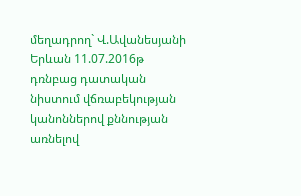մեղադրող` Վ.Ավանեսյանի
Երևան 11.07.2016թ
դռնբաց դատական նիստում վճռաբեկության կանոններով քննության առնելով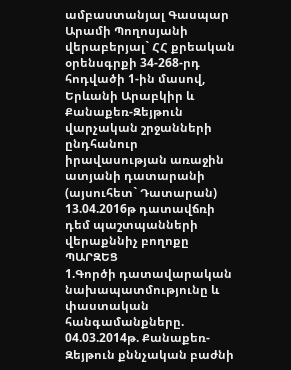ամբաստանյալ Գասպար Արամի Պողոսյանի վերաբերյալ` ՀՀ քրեական օրենսգրքի 34-268-րդ հոդվածի 1-ին մասով, Երևանի Արաբկիր և Քանաքեռ-Զեյթուն վարչական շրջանների ընդհանուր իրավասության առաջին ատյանի դատարանի (այսուհետ` Դատարան) 13.04.2016թ դատավճռի դեմ պաշտպանների վերաքննիչ բողոքը
ՊԱՐԶԵՑ
1.Գործի դատավարական նախապատմությունը և փաստական հանգամանքները.
04.03.2014թ. Քանաքեռ-Զեյթուն քննչական բաժնի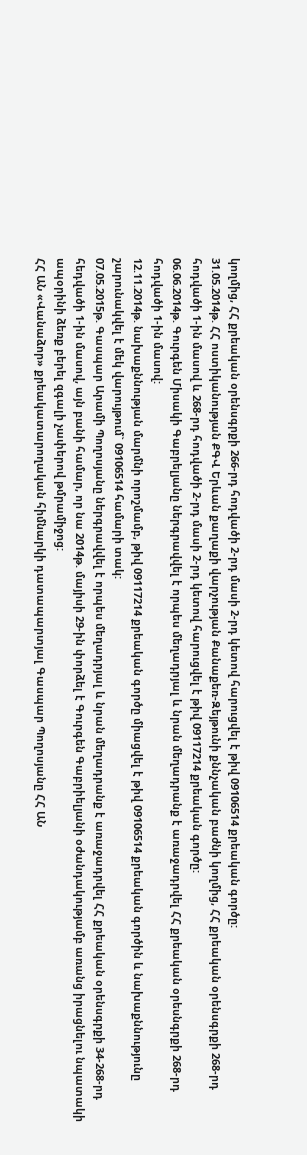կողմից, ՀՀ քրեական օրենսգրքի 266-րդ հոդվածի 2-րդ մասի 2-րդ կետով հարուցվել է թիվ 09106514 քրեական գործը:
31.05.2014թ. ՀՀ ոստիկանության ՔԳՎ Երևան քաղաքի վարչության Քանաքեռ-Զեյթունի քննչական բաժնի կողմից, ՀՀ քրեական օրենսգրքի 268-րդ հոդվածի 1-ին մասով և 268-րդ հոդվածի 2-րդ մասի 2-րդ կետով հարուցվել է թիվ 09117214 քրեական գործը:
06.06.2014թ. Գուրգեն Միսակի Գաբրելյանը ներգրավվել է որպես մեղադրյալ և նրան մեղադրանք է առաջադրվել ՀՀ քրեական օրեսնգրքի 268-րդ հոդվածի 1-ին մասով:
12.11.2014թ. նախաքննության մարմնի որոշմամբ, թիվ 09117214 քրեական գործը միացվել է թիվ 09106514 քրեական գործին և նախաքննությունը շարունակվել է մեկ վարույթում` 09106514 համարի տակ:
07.05.2015թ. Գասպար Արամի Պողոսյանը ներգրավվել է որպես մեղադրյալ և նրան մեղադրանք է առաջադրվել ՀՀ քրեական օրենսգրքի 34-268-րդ հեդվածի 1-ին մասով, այն բանի համար, որ նա 2014թ. մայիսի 29-ին փորձել է Գուրգեն Գաբրիելյանի օժանդակությամբ առանց իրացնելու նպատակի ապօրինի ձեռք բերել զգալի չափերով թմրամիջոց:
ՀՀ ԱՆ «Վանաձոր» քրեակատարողական հիմնարկի դատապարտյալ Գասպար Պողոսյանը ՀՀ ԱՆ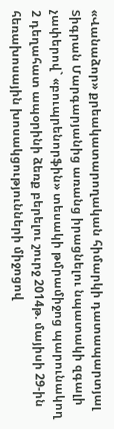«Վանաձոր» քրեակատարողական հիմարկի դատապարտյալ Տիգրան Մարգարյանից առանց իրացնելու նպատակի զգալի չափերով` «բուպրենորֆին» տեսակի թմրամիջոց պարունակող 2 դեղահատ ապօրինի ձեռք բերելու շուրջ 2014թ. մայիսի 29-ին հեռախոսային խոսակցությունների միջոցով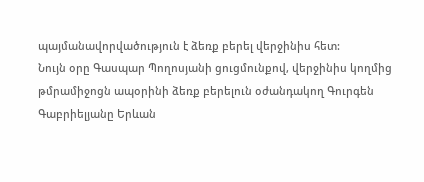պայմանավորվածություն է ձեռք բերել վերջինիս հետ:
Նույն օրը Գասպար Պողոսյանի ցուցմունքով, վերջինիս կողմից թմրամիջոցն ապօրինի ձեռք բերելուն օժանդակող Գուրգեն Գաբրիելյանը Երևան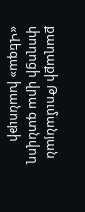քաղաքի Թումանյան փողոցի վրա գտնվող «Վեգա» խանութի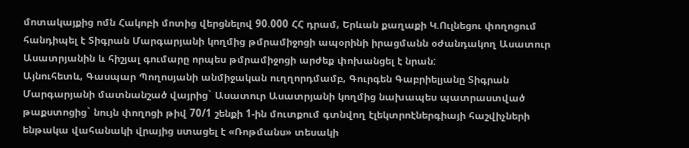մոտակայքից ոմն Հակոբի մոտից վերցնելով 90.000 ՀՀ դրամ, Երևան քաղաքի Կ.Ուլնեցու փողոցում հանդիպել է Տիգրան Մարգարյանի կողմից թմրամիջոցի ապօրինի իրացմանն օժանդակող Ասատուր Ասատրյանին և հիշյալ գումարը որպես թմրամիջոցի արժեք փոխանցել է նրան:
Այնուհետև, Գասպար Պողոսյանի անմիջական ուղղորդմամբ, Գուրգեն Գաբրիելյանը Տիգրան Մարգարյանի մատնանշած վայրից` Ասատուր Ասատրյանի կողմից նախապես պատրաստված թաքստոցից` նույն փողոցի թիվ 70/1 շենքի 1-ին մուտքում գտնվող էլեկտրոէներգիայի հաշվիչների ենթակա վահանակի վրայից ստացել է «Ռոթմանս» տեսակի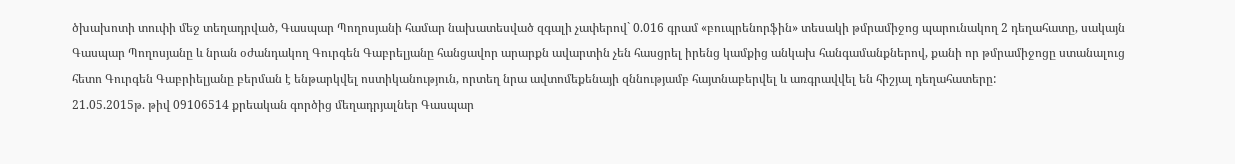ծխախոտի տուփի մեջ տեղադրված, Գասպար Պողոսյանի համար նախատեսված զգալի չափերով` 0.016 գրամ «բուպրենորֆին» տեսակի թմրամիջոց պարունակող 2 դեղահատը, սակայն Գասպար Պողոսյանը և նրան օժանդակող Գուրգեն Գաբրելյանը հանցավոր արարքն ավարտին չեն հասցրել իրենց կամքից անկախ հանգամանքներով, քանի որ թմրամիջոցը ստանալուց հետո Գուրգեն Գաբրիելյանը բերման է ենթարկվել ոստիկանություն, որտեղ նրա ավտոմեքենայի զննությամբ հայտնաբերվել և առգրավվել են հիշյալ դեղահատերը:
21.05.2015թ. թիվ 09106514 քրեական գործից մեղադրյալներ Գասպար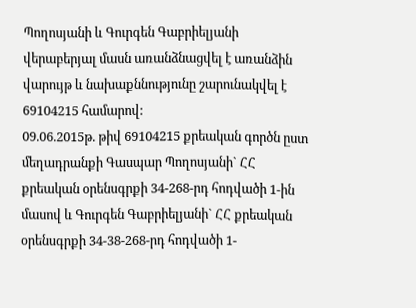Պողոսյանի և Գուրգեն Գաբրիելյանի վերաբերյալ մասն առանձնացվել է առանձին վարույթ և նախաքննությունը շարունակվել է 69104215 համարով:
09.06.2015թ. թիվ 69104215 քրեական գործն ըստ մեղադրանքի Գասպար Պողոսյանի` ՀՀ քրեական օրենսգրքի 34-268-րդ հոդվածի 1-ին մասով և Գուրգեն Գաբրիելյանի` ՀՀ քրեական օրենսգրքի 34-38-268-րդ հոդվածի 1-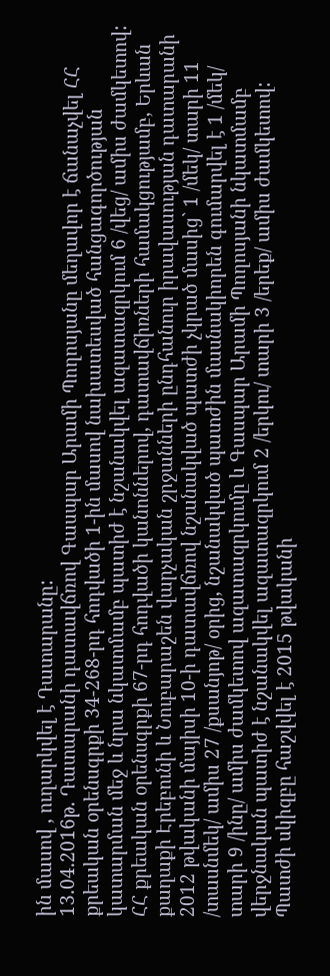ին մասով , ուղարկվել է Դատարանը:
13.04.2016թ. Դատարանի դատավճռով Գասպար Արամի Պողոսյանը մեղավոր է ճանաչվել ՀՀ քրեական օրենսգրքի 34-268-րդ հոդվածի 1-ին մասով նախատեսված հանցագործության կատարման մեջ և նրա նկատմամբ պատիժ է նշանակվել ազատազրկում 6 /վեց/ ամիս ժամկետով:
ՀՀ քրեական օրենսգրքի 67-րդ հոդվածի կանոններով, դատավճիռների համակցությամբ, Երևան քաղաքի Էրեբունի և Նուբարաշեն վարչական շրջանների ընդհանուր իրավասության դատարանի 2012 թվականի մայիսի 10-ի դատավճռով նշանակված պատժի չկրած մասից` 1 /մեկ/ տարի 11 /տասնմեկ/ ամիս 27 /քսանյոթ/ օրից, նշանակված պատժին մասնակիորեն գումարվել է 1 /մեկ/ տարի 9 /ինը/ ամիս ժամկետով ազատազրկումը և Գասպար Արամի Պողոսյանի նկատմամբ վերջնական պատիժ է նշանակվել ազատազրկում 2 /երկու/ տարի 3 /երեք/ ամիս ժամկետով:
Պատժի սկիզբը հաշվվել է 2015 թվականի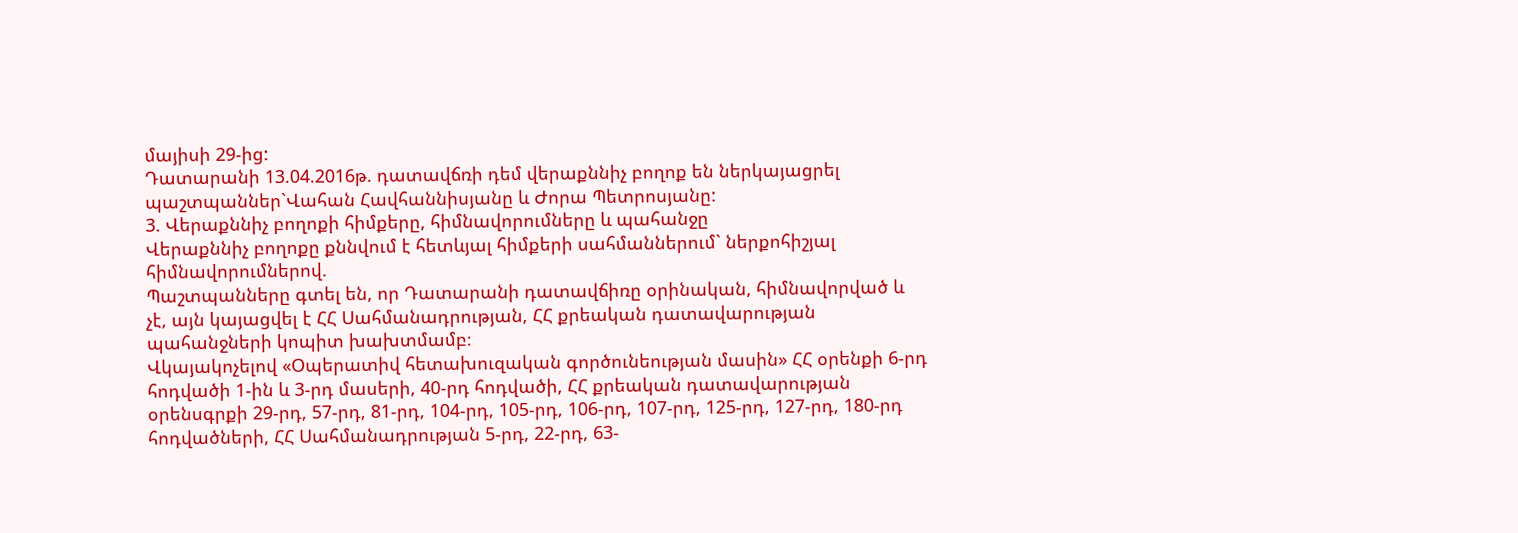մայիսի 29-ից:
Դատարանի 13.04.2016թ. դատավճռի դեմ վերաքննիչ բողոք են ներկայացրել պաշտպաններ`Վահան Հավհաննիսյանը և Ժորա Պետրոսյանը:
3. Վերաքննիչ բողոքի հիմքերը, հիմնավորումները և պահանջը
Վերաքննիչ բողոքը քննվում է հետևյալ հիմքերի սահմաններում` ներքոհիշյալ հիմնավորումներով.
Պաշտպանները գտել են, որ Դատարանի դատավճիռը օրինական, հիմնավորված և չէ, այն կայացվել է ՀՀ Սահմանադրության, ՀՀ քրեական դատավարության պահանջների կոպիտ խախտմամբ։
Վկայակոչելով «Օպերատիվ հետախուզական գործունեության մասին» ՀՀ օրենքի 6-րդ հոդվածի 1-ին և 3-րդ մասերի, 40-րդ հոդվածի, ՀՀ քրեական դատավարության օրենսգրքի 29-րդ, 57-րդ, 81-րդ, 104-րդ, 105-րդ, 106-րդ, 107-րդ, 125-րդ, 127-րդ, 180-րդ հոդվածների, ՀՀ Սահմանադրության 5-րդ, 22-րդ, 63-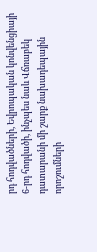րդ հոդվածների, Եվրոպական կոնվենցիայի 6-րդ հոդվածի, ինչպես նաև Վճռաբեկ դատարանի մի շարք նախադեպային որոշումների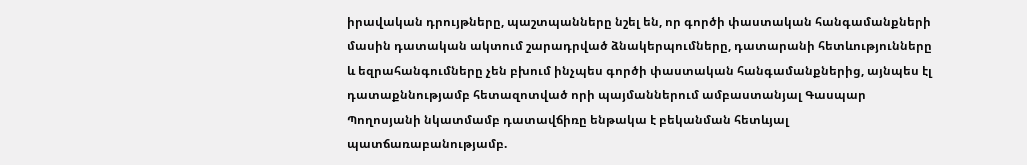իրավական դրույթները, պաշտպանները նշել են, որ գործի փաստական հանգամանքների մասին դատական ակտում շարադրված ձնակերպումները, դատարանի հետևությունները և եզրահանգումները չեն բխում ինչպես գործի փաստական հանգամանքներից, այնպես էլ դատաքննությամբ հետազոտված որի պայմաններում ամբաստանյալ Գասպար Պողոսյանի նկատմամբ դատավճիռը ենթակա է բեկանման հետևյալ պատճառաբանությամբ.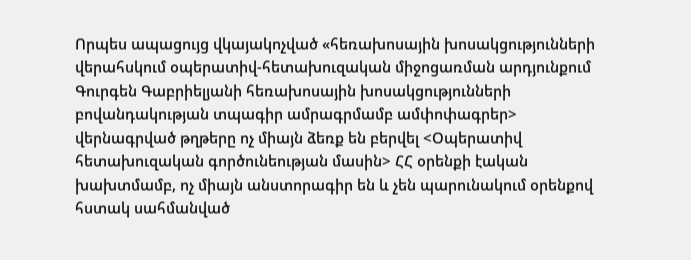Որպես ապացույց վկայակոչված «հեռախոսային խոսակցությունների վերահսկում օպերատիվ-հետախուզական միջոցառման արդյունքում Գուրգեն Գաբրիելյանի հեռախոսային խոսակցությունների բովանդակության տպագիր ամրագրմամբ ամփոփագրեր> վերնագրված թղթերը ոչ միայն ձեռք են բերվել <Օպերատիվ հետախուզական գործունեության մասին> ՀՀ օրենքի էական խախտմամբ, ոչ միայն անստորագիր են և չեն պարունակում օրենքով հստակ սահմանված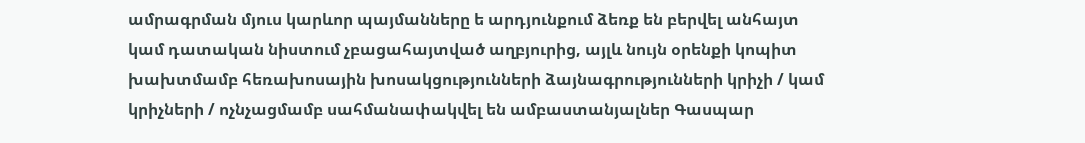ամրագրման մյուս կարևոր պայմանները ե արդյունքում ձեռք են բերվել անհայտ կամ դատական նիստում չբացահայտված աղբյուրից, այլև նույն օրենքի կոպիտ խախտմամբ հեռախոսային խոսակցությունների ձայնագրությունների կրիչի / կամ կրիչների / ոչնչացմամբ սահմանափակվել են ամբաստանյալներ Գասպար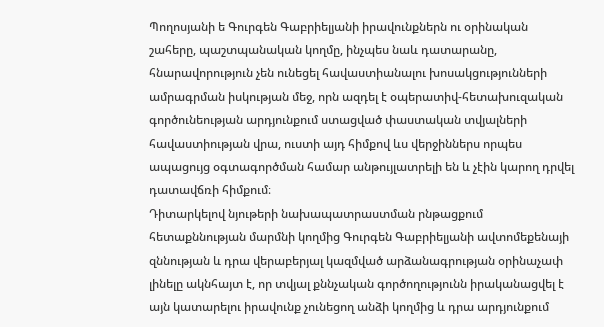Պողոսյանի ե Գուրգեն Գաբրիելյանի իրավունքներն ու օրինական շահերը, պաշտպանական կողմը, ինչպես նաև դատարանը, հնարավորություն չեն ունեցել հավաստիանալու խոսակցությունների ամրագրման իսկության մեջ, որն ազդել է օպերատիվ-հետախուզական գործունեության արդյունքում ստացված փաստական տվյալների հավաստիության վրա, ուստի այդ հիմքով ևս վերջիններս որպես ապացույց օգտագործման համար անթույլատրելի են և չէին կարող դրվել դատավճռի հիմքում։
Դիտարկելով նյութերի նախապատրաստման րնթացքում հետաքննության մարմնի կողմից Գուրգեն Գաբրիելյանի ավտոմեքենայի զննության և դրա վերաբերյալ կազմված արձանագրության օրինաչափ լինելը ակնհայտ է, որ տվյալ քննչական գործողությունն իրականացվել է այն կատարելու իրավունք չունեցող անձի կողմից և դրա արդյունքում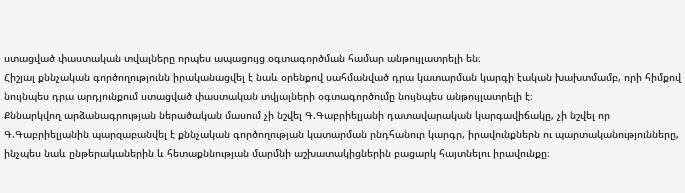ստացված փաստական տվալները որպես ապացույց օգտագործման համար անթույլատրելի են։
Հիշյալ քննչական գործողությունն իրականացվել է նաև օրենքով սահմանված դրա կատարման կարգի էական խախտմամբ, որի հիմքով նույնպես դրա արդյունքում ստացված փաստական տվյալների օգտագործումը նույնպես անթույլատրելի է։
Քննարկվող արձանագրության ներածական մասում չի նշվել Գ.Գաբրիելյանի դատավարական կարգավիճակը, չի նշվել որ Գ.Գաբրիելյանին պարզաբանվել է քննչական գործողության կատարման րնդհանուր կարգր, իրավունքներն ու պարտականությունները, ինչպես նաև ընթերականերին և հետաքննության մարմնի աշխատակիցներին բացարկ հայտնելու իրավունքը։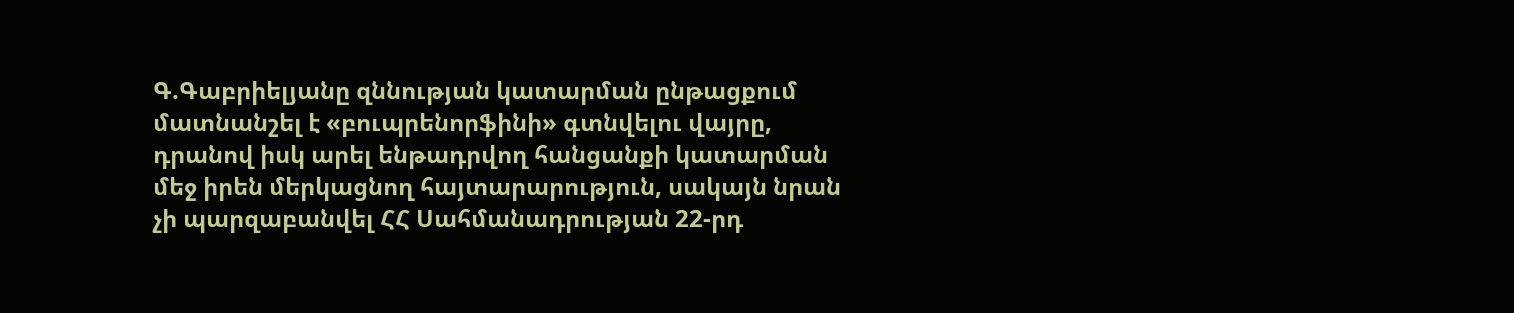Գ.Գաբրիելյանը զննության կատարման ընթացքում մատնանշել է «բուպրենորֆինի» գտնվելու վայրը, դրանով իսկ արել ենթադրվող հանցանքի կատարման մեջ իրեն մերկացնող հայտարարություն, սակայն նրան չի պարզաբանվել ՀՀ Սահմանադրության 22-րդ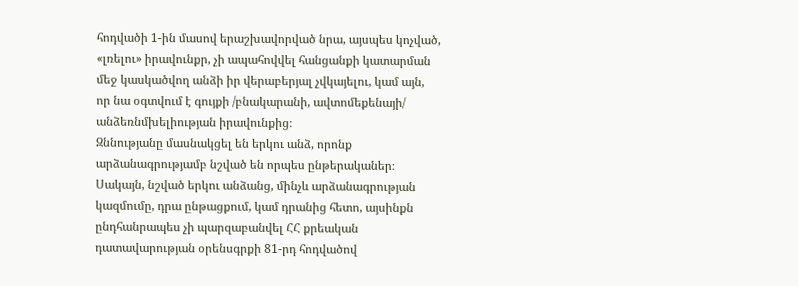հոդվածի 1-ին մասով երաշխավորված նրա, այսպես կոչված, «լռելու» իրավունքր, չի ապահովվել հանցանքի կատարման մեջ կասկածվող անձի իր վերաբերյալ չվկայելու, կամ այն, որ նա օգտվում է գույքի /բնակարանի, ավտոմեքենայի/ անձեռնմխելիության իրավունքից։
Զննությանը մասնակցել են երկու անձ, որոնք արձանագրությամբ նշված են որպես ընթերականեր։
Սակայն, նշված երկու անձանց, մինչև արձանագրության կազմումը, դրա ընթացքում, կամ դրանից հետո, այսինքն ընդհանրապես չի պարզաբանվել ՀՀ քրեական դատավարության օրենսգրքի 81-րդ հոդվածով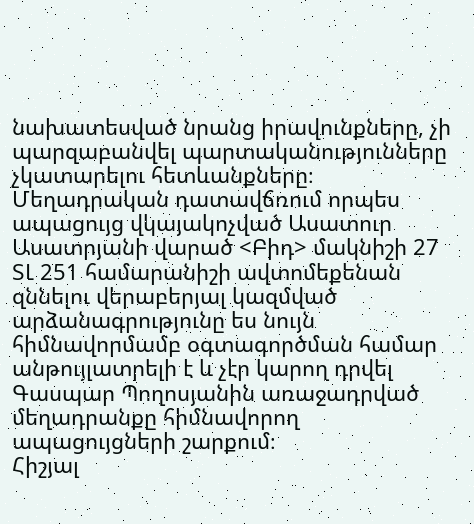նախատեսված նրանց իրավունքները, չի պարզաբանվել պարտականությունները չկատարելու հետևանքները։
Մեղադրական դատավճռում որպես ապացույց վկայակոչված Ասատուր Ասատրյանի վարած <Բիդ> մակնիշի 27 ՏԼ 251 համարանիշի ավտոմեքենան զննելու վերաբերյալ կազմված արձանագրությունը ես նույն հիմնավորմամբ օգտագործման համար անթույլատրելի է և չէր կարող դրվել Գասպար Պողոսյանին առաջադրված մեղադրանքը հիմնավորող ապացույցների շարքում։
Հիշյալ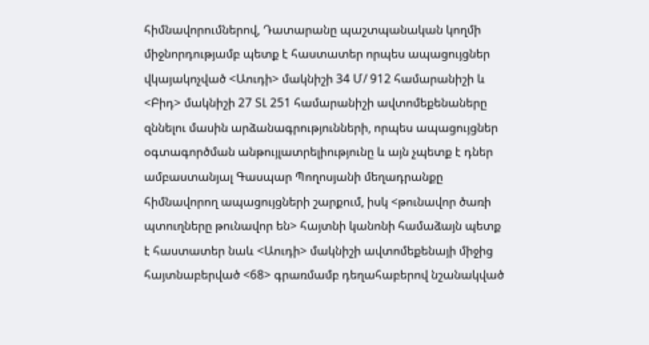հիմնավորումներով, Դատարանը պաշտպանական կողմի միջնորդությամբ պետք է հաստատեր որպես ապացույցներ վկայակոչված <Աուդի> մակնիշի 34 Մ/ 912 համարանիշի և <Բիդ> մակնիշի 27 ՏԼ 251 համարանիշի ավտոմեքենաները զննելու մասին արձանագրությունների, որպես ապացույցներ օգտագործման անթույլատրելիությունը և այն չպետք է դներ ամբաստանյալ Գասպար Պողոսյանի մեղադրանքը հիմնավորող ապացույցների շարքում, իսկ <թունավոր ծառի պտուղները թունավոր են> հայտնի կանոնի համաձայն պետք է հաստատեր նաև <Աուդի> մակնիշի ավտոմեքենայի միջից հայտնաբերված <68> գրառմամբ դեղահաբերով նշանակված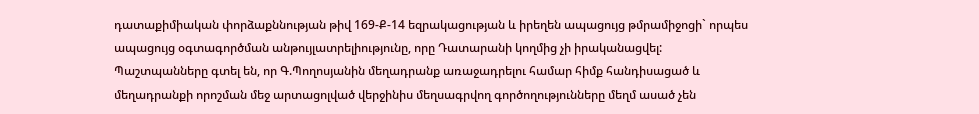դատաքիմիական փորձաքննության թիվ 169-Ք-14 եզրակացության և իրեղեն ապացույց թմրամիջոցի` որպես ապացույց օգտագործման անթույլատրելիությունը, որը Դատարանի կողմից չի իրականացվել:
Պաշտպանները գտել են, որ Գ.Պողոսյանին մեղադրանք առաջադրելու համար հիմք հանդիսացած և մեղադրանքի որոշման մեջ արտացոլված վերջինիս մեղսագրվող գործողությունները մեղմ ասած չեն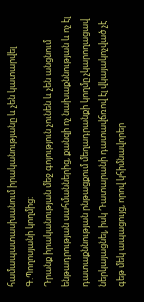համապատասխանում իրականությանը և չեն կատարվել Գ.Պողոսյանի կողմից։
Դրանք իրականության մեջ գոյություն չունեն և չեն անցնում ենթադրության սահմաններից, քանզի ոչ նախաքննության և ոչ էլ դատաքննության րնթացքում մեղադրանքի կողմը չկարողացավ ներկայացնել, իսկ Դատարանի դատավճռով էլ վկայակոչված չէ գեթ մեկ ապացույց, որով կհիմնավորեր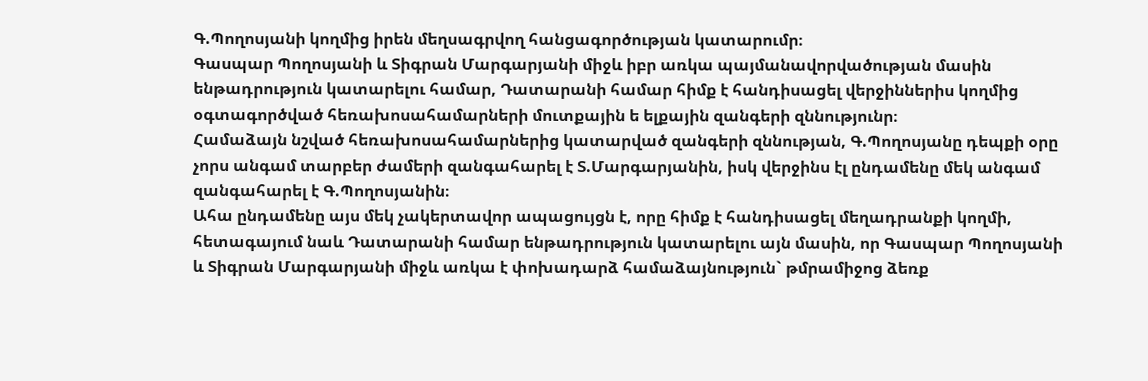Գ.Պողոսյանի կողմից իրեն մեղսագրվող հանցագործության կատարումր։
Գասպար Պողոսյանի և Տիգրան Մարգարյանի միջև իբր առկա պայմանավորվածության մասին ենթադրություն կատարելու համար, Դատարանի համար հիմք է հանդիսացել վերջիններիս կողմից օգտագործված հեռախոսահամարների մուտքային ե ելքային զանգերի զննությունր։
Համաձայն նշված հեռախոսահամարներից կատարված զանգերի զննության, Գ.Պողոսյանը դեպքի օրը չորս անգամ տարբեր ժամերի զանգահարել է Տ.Մարգարյանին, իսկ վերջինս էլ ընդամենը մեկ անգամ զանգահարել է Գ.Պողոսյանին։
Ահա ընդամենը այս մեկ չակերտավոր ապացույցն է, որը հիմք է հանդիսացել մեղադրանքի կողմի, հետագայում նաև Դատարանի համար ենթադրություն կատարելու այն մասին, որ Գասպար Պողոսյանի և Տիգրան Մարգարյանի միջև առկա է փոխադարձ համաձայնություն` թմրամիջոց ձեռք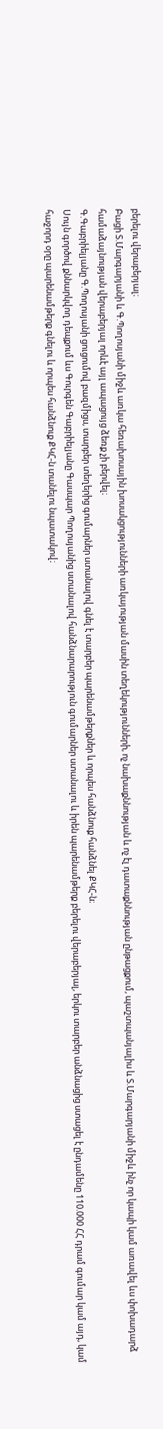բերելու վերաբերյալ։
Բացի Տ.Մարգարյանի և Գ.Պողոսյանի միջև առկա հեռախոսային խոսակցությունների առկայության մասին տեղեկությունների, ոչ նախաքննության և ոչ էլ դատաքննության ընթացքում, պաշտպանյալիս և Տ.Մարգարյանի միջև ինչ որ կապի կամ առավել ևս փոխադարձ համաձայնության վերաբերյալ որևէ այլ ապացույց ձեռք չի բերվել։
Գ.Գաբրիելյանը Գ.Պողոսյանի ցուցումով բազմիցս, տարբեր տեղերից գումարներ ստանալով գնել է տարբեր պարենամթերքներ և որպես հանձնուք հանձնել ՔԿՀ-ն։
Սույն գործով քննարկվող դեպքում ևս Գուրգեն Գաբրիելյանը Գասպար Պողոսյանից ստանալով հանձնարարություն գումարներ ստանալու և իրեն պարենամթերք բերելու վերաբերյալ, երկու տարբեր անձնացից ստացել է ընդամենը 110.000 ՀՀ դրամ գումար կամ այդ, կամ հաջորդ օրը պարենամթերք գնելու և որպես հանձնուք ՔԿՀ-ն տանելու նպատակով։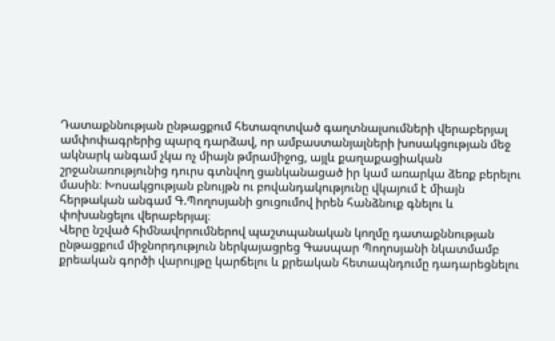Դատաքննության ընթացքում հետազոտված գաղտնալսումների վերաբերյալ ամփոփագրերից պարզ դարձավ, որ ամբաստանյալների խոսակցության մեջ ակնարկ անգամ չկա ոչ միայն թմրամիջոց, այլև քաղաքացիական շրջանառությունից դուրս գտնվող ցանկանացած իր կամ առարկա ձեռք բերելու մասին։ Խոսակցության բնույթն ու բովանդակությունը վկայում է միայն հերթական անգամ Գ.Պողոսյանի ցուցումով իրեն հանձնուք գնելու և փոխանցելու վերաբերյալ։
Վերը նշված հիմնավորումներով պաշտպանական կողմը դատաքննության ընթացքում միջնորդություն ներկայացրեց Գասպար Պողոսյանի նկատմամբ քրեական գործի վարույթը կարճելու և քրեական հետապնդումը դադարեցնելու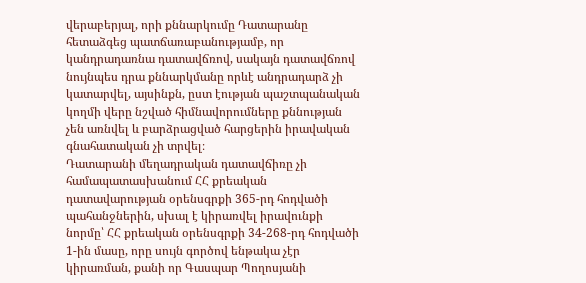վերաբերյալ, որի քննարկումը Դատարանը հետաձգեց պատճառաբանությամբ, որ կանդրադառնա դատավճռով, սակայն դատավճռով նույնպես դրա քննարկմանը որևէ անդրադարձ չի կատարվել, այսինքն, ըստ էության պաշտպանական կողմի վերը նշված հիմնավորումները քննության չեն առնվել և բարձրացված հարցերին իրավական գնահատական չի տրվել։
Դատարանի մեղադրական դատավճիռը չի համապատասխանում ՀՀ քրեական դատավարության օրենսգրքի 365-րդ հոդվածի պահանջներին, սխալ է կիրառվել իրավունքի նորմը՝ ՀՀ քրեական օրենսգրքի 34-268-րդ հոդվածի 1-ին մասը, որը սույն գործով ենթակա չէր կիրառման, քանի որ Գասպար Պողոսյանի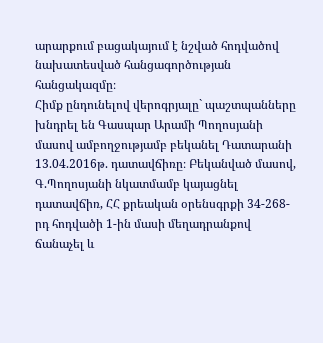արարքում բացակայում է նշված հոդվածով նախատեսված հանցագործության հանցակազմը։
Հիմք ընդունելով վերոգրյալը` պաշտպանները խնդրել են Գասպար Արամի Պողոսյանի մասով ամբողջությամբ բեկանել Դատարանի 13.04.2016թ. դատավճիռը։ Բեկանված մասով, Գ.Պողոսյանի նկատմամբ կայացնել դատավճիռ, ՀՀ քրեական օրենսգրքի 34-268-րդ հոդվածի 1-ին մասի մեղադրանքով ճանաչել և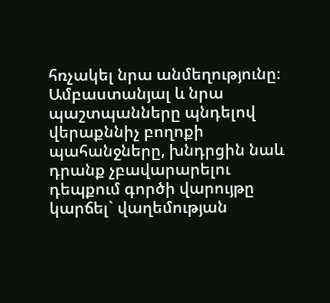հռչակել նրա անմեղությունը։
Ամբաստանյալ և նրա պաշտպանները պնդելով վերաքննիչ բողոքի պահանջները, խնդրցին նաև դրանք չբավարարելու դեպքում գործի վարույթը կարճել` վաղեմության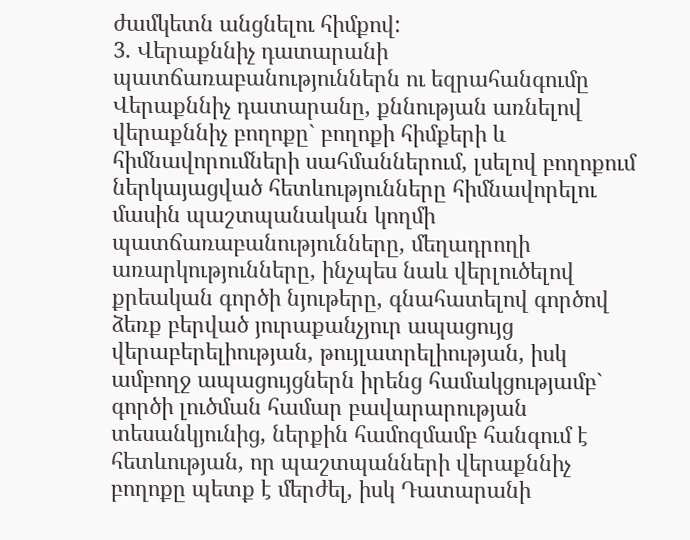ժամկետն անցնելու հիմքով:
3. Վերաքննիչ դատարանի պատճառաբանություններն ու եզրահանգումը
Վերաքննիչ դատարանը, քննության առնելով վերաքննիչ բողոքը` բողոքի հիմքերի և հիմնավորումների սահմաններում, լսելով բողոքում ներկայացված հետևությունները հիմնավորելու մասին պաշտպանական կողմի պատճառաբանությունները, մեղադրողի առարկությունները, ինչպես նաև վերլուծելով քրեական գործի նյութերը, գնահատելով գործով ձեռք բերված յուրաքանչյուր ապացույց վերաբերելիության, թույլատրելիության, իսկ ամբողջ ապացույցներն իրենց համակցությամբ` գործի լուծման համար բավարարության տեսանկյունից, ներքին համոզմամբ հանգում է հետևության, որ պաշտպանների վերաքննիչ բողոքը պետք է մերժել, իսկ Դատարանի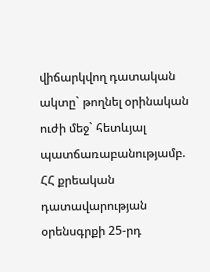վիճարկվող դատական ակտը` թողնել օրինական ուժի մեջ` հետևյալ պատճառաբանությամբ.
ՀՀ քրեական դատավարության օրենսգրքի 25-րդ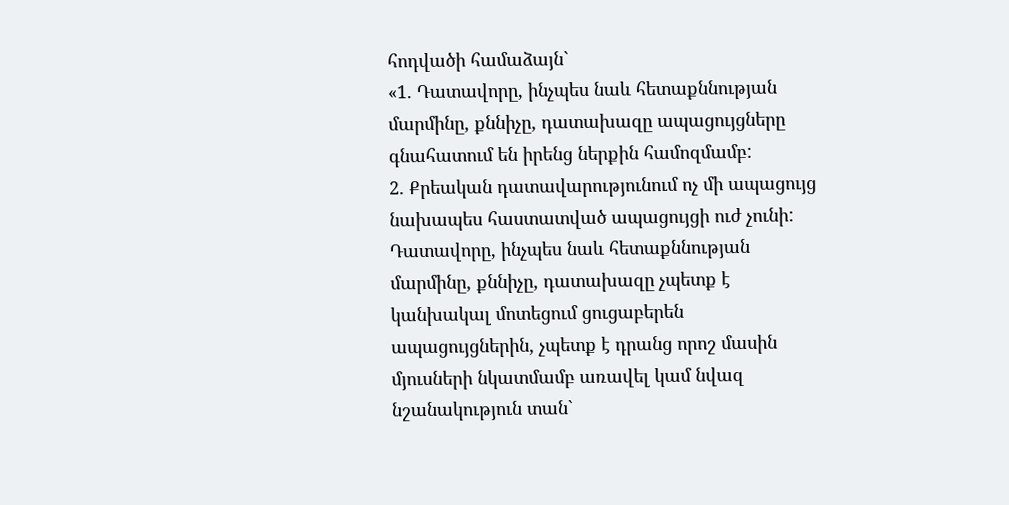հոդվածի համաձայն`
«1. Դատավորը, ինչպես նաև հետաքննության մարմինը, քննիչը, դատախազը ապացույցները գնահատում են իրենց ներքին համոզմամբ:
2. Քրեական դատավարությունում ոչ մի ապացույց նախապես հաստատված ապացույցի ուժ չունի: Դատավորը, ինչպես նաև հետաքննության մարմինը, քննիչը, դատախազը չպետք է կանխակալ մոտեցում ցուցաբերեն ապացույցներին, չպետք է դրանց որոշ մասին մյուսների նկատմամբ առավել կամ նվազ նշանակություն տան`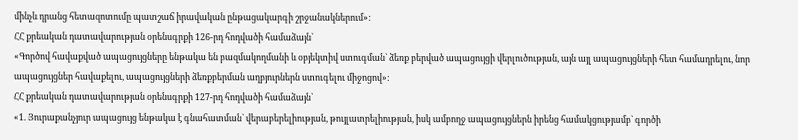մինչև դրանց հետազոտումը պատշաճ իրավական ընթացակարգի շրջանակներում»:
ՀՀ քրեական դատավարության օրենսգրքի 126-րդ հոդվածի համաձայն`
«Գործով հավաքված ապացույցները ենթակա են բազմակողմանի և օբյեկտիվ ստուգման` ձեռք բերված ապացույցի վերլուծության, այն այլ ապացույցների հետ համադրելու, նոր ապացույցներ հավաքելու, ապացույցների ձեռքբերման աղբյուրներն ստուգելու միջոցով»:
ՀՀ քրեական դատավարության օրենսգրքի 127-րդ հոդվածի համաձայն`
«1. Յուրաքանչյուր ապացույց ենթակա է գնահատման` վերաբերելիության, թույլատրելիության, իսկ ամբողջ ապացույցներն իրենց համակցությամբ` գործի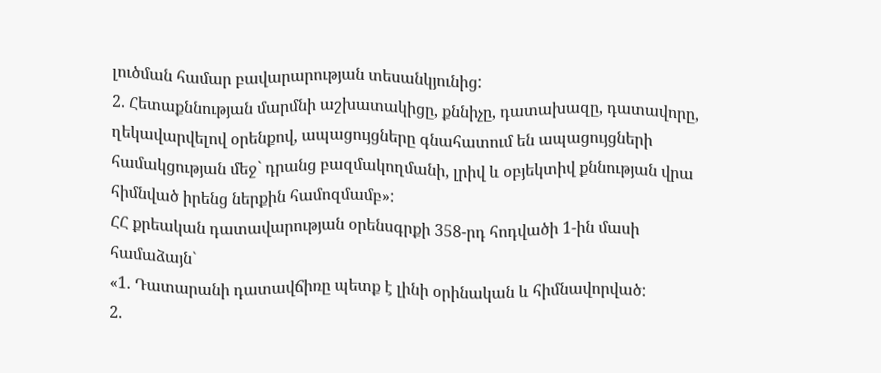լուծման համար բավարարության տեսանկյունից:
2. Հետաքննության մարմնի աշխատակիցը, քննիչը, դատախազը, դատավորը, ղեկավարվելով օրենքով, ապացույցները գնահատում են ապացույցների համակցության մեջ` դրանց բազմակողմանի, լրիվ և օբյեկտիվ քննության վրա հիմնված իրենց ներքին համոզմամբ»:
ՀՀ քրեական դատավարության օրենսգրքի 358-րդ հոդվածի 1-ին մասի համաձայն`
«1. Դատարանի դատավճիռը պետք է լինի օրինական և հիմնավորված:
2.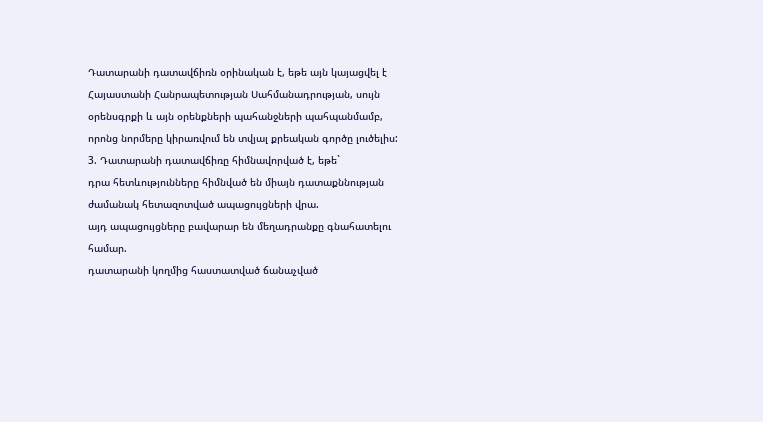Դատարանի դատավճիռն օրինական է, եթե այն կայացվել է Հայաստանի Հանրապետության Սահմանադրության, սույն օրենսգրքի և այն օրենքների պահանջների պահպանմամբ, որոնց նորմերը կիրառվում են տվյալ քրեական գործը լուծելիս:
3. Դատարանի դատավճիռը հիմնավորված է, եթե`
դրա հետևությունները հիմնված են միայն դատաքննության ժամանակ հետազոտված ապացույցների վրա.
այդ ապացույցները բավարար են մեղադրանքը գնահատելու համար.
դատարանի կողմից հաստատված ճանաչված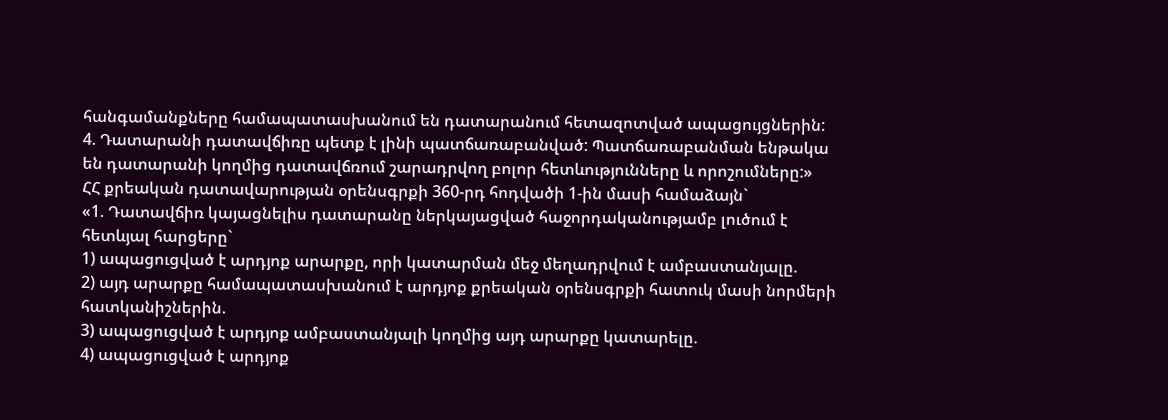հանգամանքները համապատասխանում են դատարանում հետազոտված ապացույցներին:
4. Դատարանի դատավճիռը պետք է լինի պատճառաբանված: Պատճառաբանման ենթակա են դատարանի կողմից դատավճռում շարադրվող բոլոր հետևությունները և որոշումները:»
ՀՀ քրեական դատավարության օրենսգրքի 360-րդ հոդվածի 1-ին մասի համաձայն`
«1. Դատավճիռ կայացնելիս դատարանը ներկայացված հաջորդականությամբ լուծում է հետևյալ հարցերը`
1) ապացուցված է արդյոք արարքը, որի կատարման մեջ մեղադրվում է ամբաստանյալը.
2) այդ արարքը համապատասխանում է արդյոք քրեական օրենսգրքի հատուկ մասի նորմերի հատկանիշներին.
3) ապացուցված է արդյոք ամբաստանյալի կողմից այդ արարքը կատարելը.
4) ապացուցված է արդյոք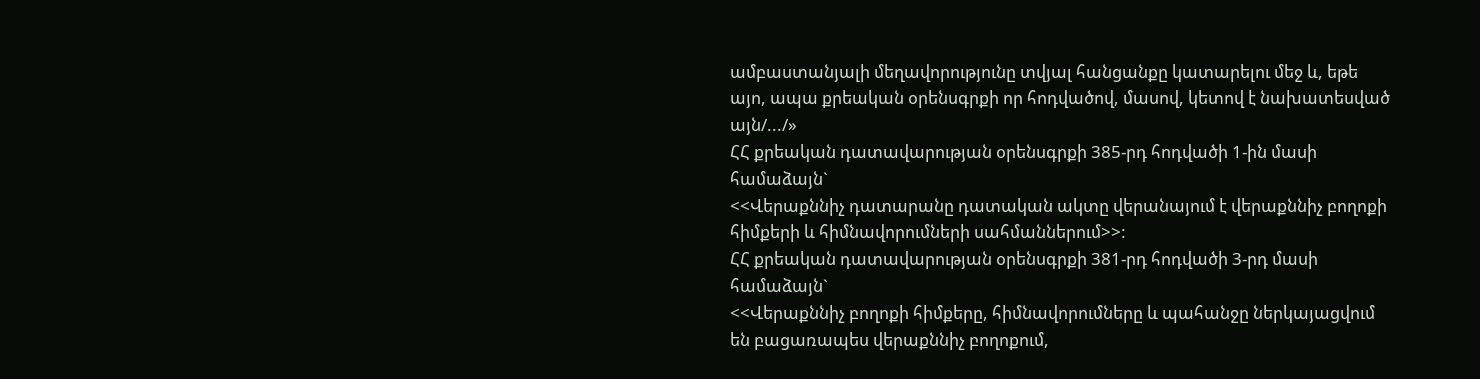ամբաստանյալի մեղավորությունը տվյալ հանցանքը կատարելու մեջ և, եթե այո, ապա քրեական օրենսգրքի որ հոդվածով, մասով, կետով է նախատեսված այն/.../»
ՀՀ քրեական դատավարության օրենսգրքի 385-րդ հոդվածի 1-ին մասի համաձայն`
<<Վերաքննիչ դատարանը դատական ակտը վերանայում է վերաքննիչ բողոքի հիմքերի և հիմնավորումների սահմաններում>>:
ՀՀ քրեական դատավարության օրենսգրքի 381-րդ հոդվածի 3-րդ մասի համաձայն`
<<Վերաքննիչ բողոքի հիմքերը, հիմնավորումները և պահանջը ներկայացվում են բացառապես վերաքննիչ բողոքում,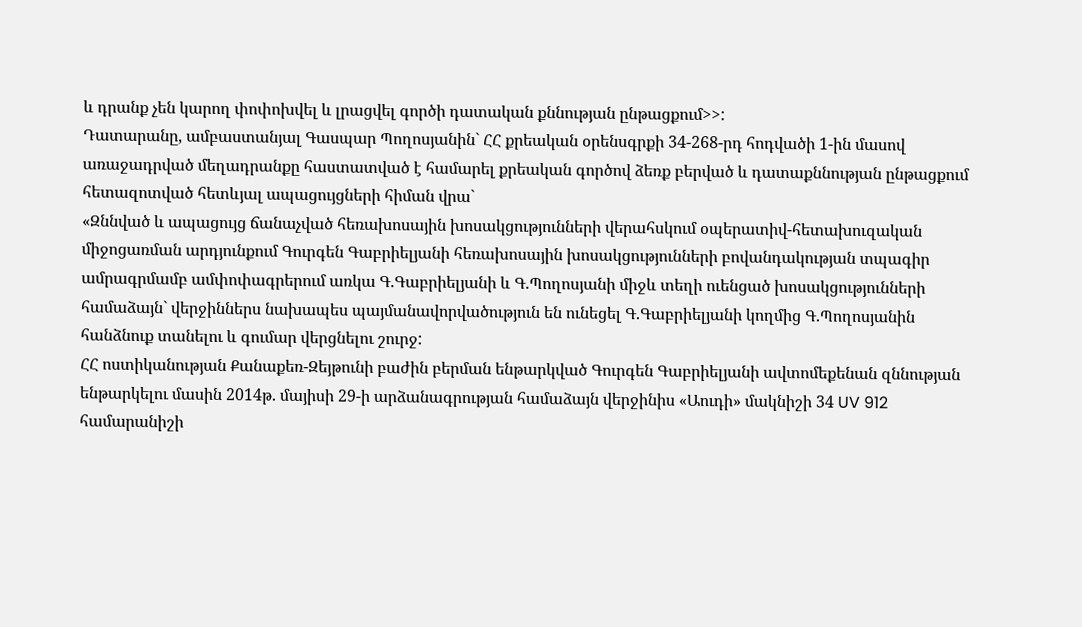և դրանք չեն կարող փոփոխվել և լրացվել գործի դատական քննության ընթացքում>>:
Դատարանը, ամբաստանյալ Գասպար Պողոսյանին` ՀՀ քրեական օրենսգրքի 34-268-րդ հոդվածի 1-ին մասով առաջադրված մեղադրանքը հաստատված է համարել քրեական գործով ձեռք բերված և դատաքննության ընթացքում հետազոտված հետևյալ ապացույցների հիման վրա`
«Զննված և ապացույց ճանաչված հեռախոսային խոսակցությունների վերահսկում օպերատիվ-հետախուզական միջոցառման արդյունքում Գուրգեն Գաբրիելյանի հեռախոսային խոսակցությունների բովանդակության տպագիր ամրագրմամբ ամփոփագրերում առկա Գ.Գաբրիելյանի և Գ.Պողոսյանի միջև տեղի ուենցած խոսակցությունների համաձայն` վերջիններս նախապես պայմանավորվածություն են ունեցել Գ.Գաբրիելյանի կողմից Գ.Պողոսյանին հանձնուք տանելու և գումար վերցնելու շուրջ:
ՀՀ ոստիկանության Քանաքեռ-Զեյթունի բաժին բերման ենթարկված Գուրգեն Գաբրիելյանի ավտոմեքենան զննության ենթարկելու մասին 2014թ. մայիսի 29-ի արձանագրության համաձայն վերջինիս «Աուդի» մակնիշի 34 UV 912 համարանիշի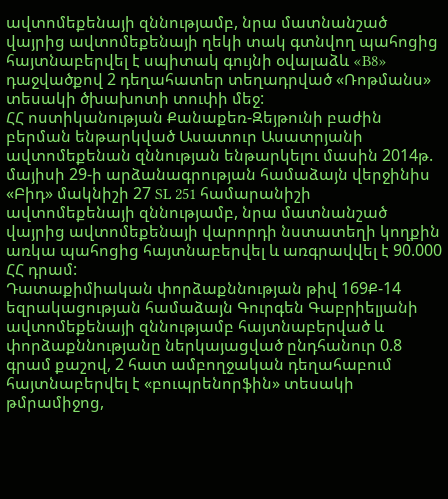ավտոմեքենայի զննությամբ, նրա մատնանշած վայրից ավտոմեքենայի ղեկի տակ գտնվող պահոցից հայտնաբերվել է սպիտակ գույնի օվալաձև «B8» դաջվածքով 2 դեղահատեր տեղադրված «Ռոթմանս» տեսակի ծխախոտի տուփի մեջ:
ՀՀ ոստիկանության Քանաքեռ-Զեյթունի բաժին բերման ենթարկված Ասատուր Ասատրյանի ավտոմեքենան զննության ենթարկելու մասին 2014թ. մայիսի 29-ի արձանագրության համաձայն վերջինիս «Բիդ» մակնիշի 27 SL 251 համարանիշի ավտոմեքենայի զննությամբ, նրա մատնանշած վայրից ավտոմեքենայի վարորդի նստատեղի կողքին առկա պահոցից հայտնաբերվել և առգրավվել է 90.000 ՀՀ դրամ:
Դատաքիմիական փորձաքննության թիվ 169Ք-14 եզրակացության համաձայն Գուրգեն Գաբրիելյանի ավտոմեքենայի զննությամբ հայտնաբերված և փորձաքննությանը ներկայացված ընդհանուր 0.8 գրամ քաշով, 2 հատ ամբողջական դեղահաբում հայտնաբերվել է «բուպրենորֆին» տեսակի թմրամիջոց,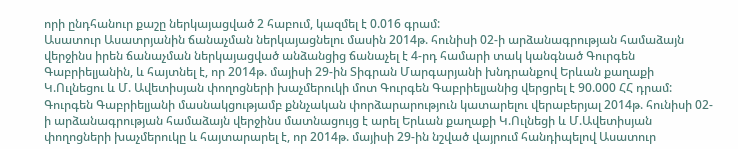որի ընդհանուր քաշը ներկայացված 2 հաբում, կազմել է 0.016 գրամ:
Ասատուր Ասատրյանին ճանաչման ներկայացնելու մասին 2014թ. հունիսի 02-ի արձանագրության համաձայն վերջինս իրեն ճանաչման ներկայացված անձանցից ճանաչել է 4-րդ համարի տակ կանգնած Գուրգեն Գաբրիելյանին, և հայտնել է, որ 2014թ. մայիսի 29-ին Տիգրան Մարգարյանի խնդրանքով Երևան քաղաքի Կ.Ուլնեցու և Մ. Ավետիսյան փողոցների խաչմերուկի մոտ Գուրգեն Գաբրիելյանից վերցրել է 90.000 ՀՀ դրամ:
Գուրգեն Գաբրիելյանի մասնակցությամբ քննչական փորձարարություն կատարելու վերաբերյալ 2014թ. հունիսի 02-ի արձանագրության համաձայն վերջինս մատնացույց է արել Երևան քաղաքի Կ.Ուլնեցի և Մ.Ավետիսյան փողոցների խաչմերուկը և հայտարարել է, որ 2014թ. մայիսի 29-ին նշված վայրում հանդիպելով Ասատուր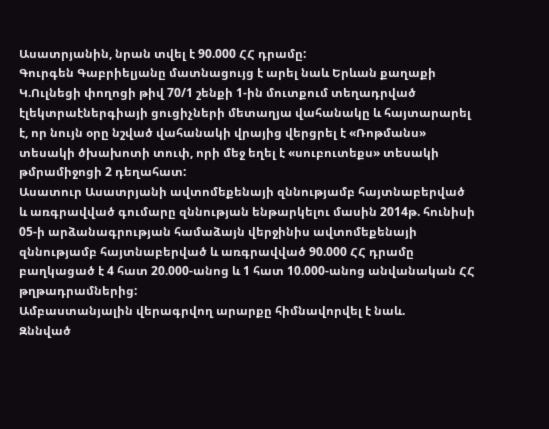Ասատրյանին, նրան տվել է 90.000 ՀՀ դրամը:
Գուրգեն Գաբրիելյանը մատնացույց է արել նաև Երևան քաղաքի Կ.Ուլնեցի փողոցի թիվ 70/1 շենքի 1-ին մուտքում տեղադրված էլեկտրաէներգիայի ցուցիչների մետաղյա վահանակը և հայտարարել է, որ նույն օրը նշված վահանակի վրայից վերցրել է «Ռոթմանս» տեսակի ծխախոտի տուփ, որի մեջ եղել է «սուբուտեքս» տեսակի թմրամիջոցի 2 դեղահատ:
Ասատուր Ասատրյանի ավտոմեքենայի զննությամբ հայտնաբերված և առգրավված գումարը զննության ենթարկելու մասին 2014թ. հունիսի 05-ի արձանագրության համաձայն վերջինիս ավտոմեքենայի զննությամբ հայտնաբերված և առգրավված 90.000 ՀՀ դրամը բաղկացած է 4 հատ 20.000-անոց և 1 հատ 10.000-անոց անվանական ՀՀ թղթադրամներից:
Ամբաստանյալին վերագրվող արարքը հիմնավորվել է նաև.
Զննված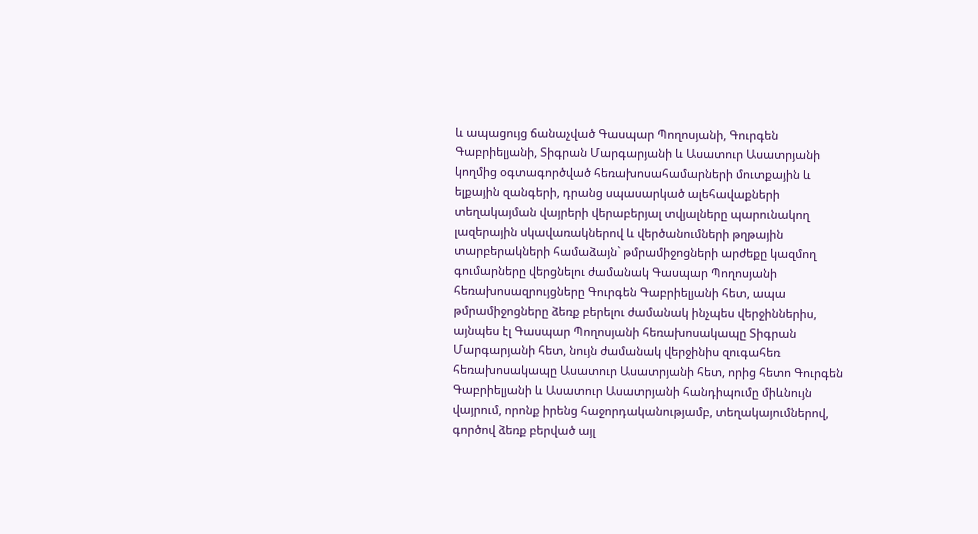և ապացույց ճանաչված Գասպար Պողոսյանի, Գուրգեն Գաբրիելյանի, Տիգրան Մարգարյանի և Ասատուր Ասատրյանի կողմից օգտագործված հեռախոսահամարների մուտքային և ելքային զանգերի, դրանց սպասարկած ալեհավաքների տեղակայման վայրերի վերաբերյալ տվյալները պարունակող լազերային սկավառակներով և վերծանումների թղթային տարբերակների համաձայն` թմրամիջոցների արժեքը կազմող գումարները վերցնելու ժամանակ Գասպար Պողոսյանի հեռախոսազրույցները Գուրգեն Գաբրիելյանի հետ, ապա թմրամիջոցները ձեռք բերելու ժամանակ ինչպես վերջիններիս, այնպես էլ Գասպար Պողոսյանի հեռախոսակապը Տիգրան Մարգարյանի հետ, նույն ժամանակ վերջինիս զուգահեռ հեռախոսակապը Ասատուր Ասատրյանի հետ, որից հետո Գուրգեն Գաբրիելյանի և Ասատուր Ասատրյանի հանդիպումը միևնույն վայրում, որոնք իրենց հաջորդականությամբ, տեղակայումներով, գործով ձեռք բերված այլ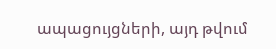ապացույցների, այդ թվում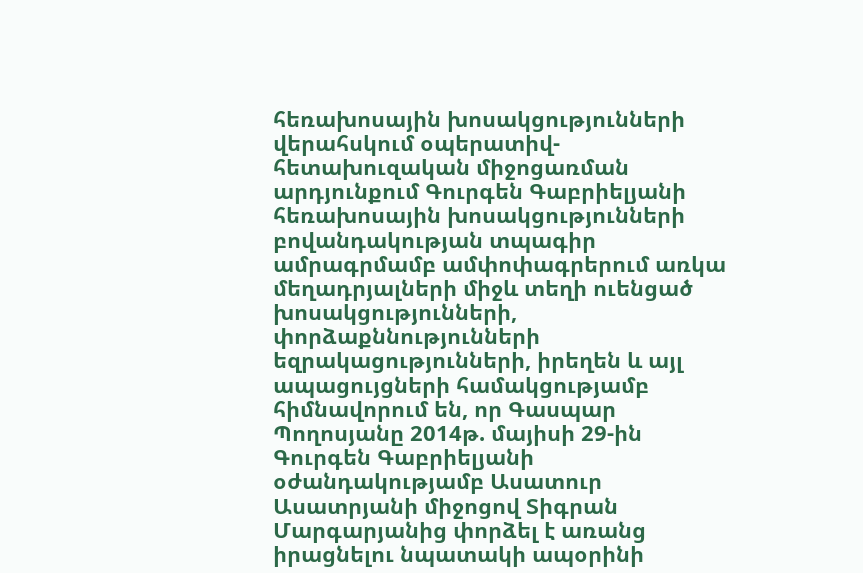հեռախոսային խոսակցությունների վերահսկում օպերատիվ-հետախուզական միջոցառման արդյունքում Գուրգեն Գաբրիելյանի հեռախոսային խոսակցությունների բովանդակության տպագիր ամրագրմամբ ամփոփագրերում առկա մեղադրյալների միջև տեղի ուենցած խոսակցությունների, փորձաքննությունների եզրակացությունների, իրեղեն և այլ ապացույցների համակցությամբ հիմնավորում են, որ Գասպար Պողոսյանը 2014թ. մայիսի 29-ին Գուրգեն Գաբրիելյանի օժանդակությամբ Ասատուր Ասատրյանի միջոցով Տիգրան Մարգարյանից փորձել է առանց իրացնելու նպատակի ապօրինի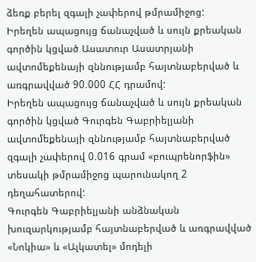ձեռք բերել զգալի չափերով թմրամիջոց:
Իրեղեն ապացույց ճանաչված և սույն քրեական գործին կցված Ասատուր Ասատրյանի ավտոմեքենայի զննությամբ հայտնաբերված և առգրավված 90.000 ՀՀ դրամով:
Իրեղեն ապացույց ճանաչված և սույն քրեական գործին կցված Գուրգեն Գաբրիելյանի ավտոմեքենայի զննությամբ հայտնաբերված զգալի չափերով 0.016 գրամ «բուպրենորֆին» տեսակի թմրամիջոց պարունակող 2 դեղահատերով:
Գուրգեն Գաբրիելյանի անձնական խուզարկությամբ հայտնաբերված և առգրավված «Նոկիա» և «Ալկատել» մոդելի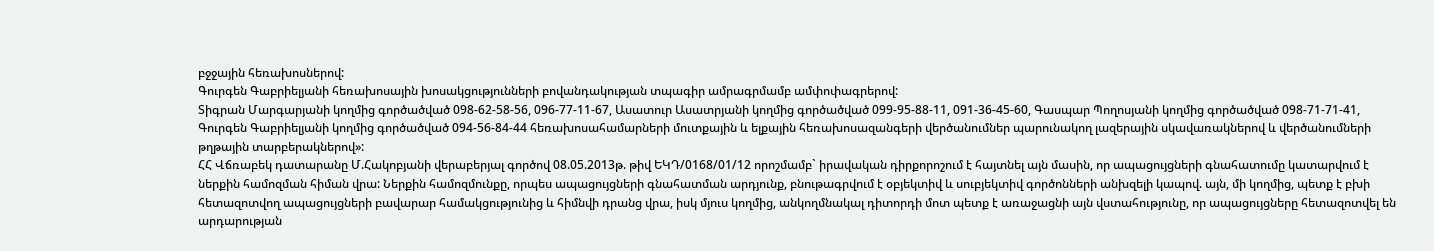բջջային հեռախոսներով:
Գուրգեն Գաբրիելյանի հեռախոսային խոսակցությունների բովանդակության տպագիր ամրագրմամբ ամփոփագրերով:
Տիգրան Մարգարյանի կողմից գործածված 098-62-58-56, 096-77-11-67, Ասատուր Ասատրյանի կողմից գործածված 099-95-88-11, 091-36-45-60, Գասպար Պողոսյանի կողմից գործածված 098-71-71-41, Գուրգեն Գաբրիելյանի կողմից գործածված 094-56-84-44 հեռախոսահամարների մուտքային և ելքային հեռախոսազանգերի վերծանումներ պարունակող լազերային սկավառակներով և վերծանումների թղթային տարբերակներով»:
ՀՀ Վճռաբեկ դատարանը Մ.Հակոբյանի վերաբերյալ գործով 08.05.2013թ. թիվ ԵԿԴ/0168/01/12 որոշմամբ` իրավական դիրքորոշում է հայտնել այն մասին, որ ապացույցների գնահատումը կատարվում է ներքին համոզման հիման վրա: Ներքին համոզմունքը, որպես ապացույցների գնահատման արդյունք, բնութագրվում է օբյեկտիվ և սուբյեկտիվ գործոնների անխզելի կապով. այն, մի կողմից, պետք է բխի հետազոտվող ապացույցների բավարար համակցությունից և հիմնվի դրանց վրա, իսկ մյուս կողմից, անկողմնակալ դիտորդի մոտ պետք է առաջացնի այն վստահությունը, որ ապացույցները հետազոտվել են արդարության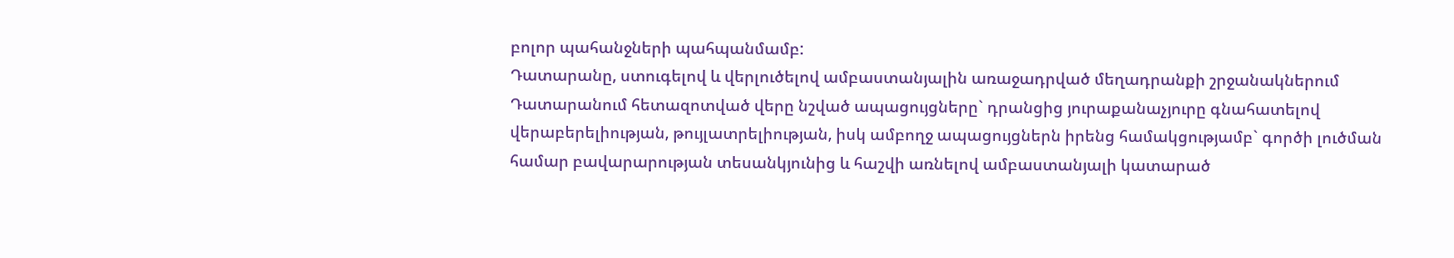բոլոր պահանջների պահպանմամբ:
Դատարանը, ստուգելով և վերլուծելով ամբաստանյալին առաջադրված մեղադրանքի շրջանակներում Դատարանում հետազոտված վերը նշված ապացույցները` դրանցից յուրաքանաչյուրը գնահատելով վերաբերելիության, թույլատրելիության, իսկ ամբողջ ապացույցներն իրենց համակցությամբ` գործի լուծման համար բավարարության տեսանկյունից և հաշվի առնելով ամբաստանյալի կատարած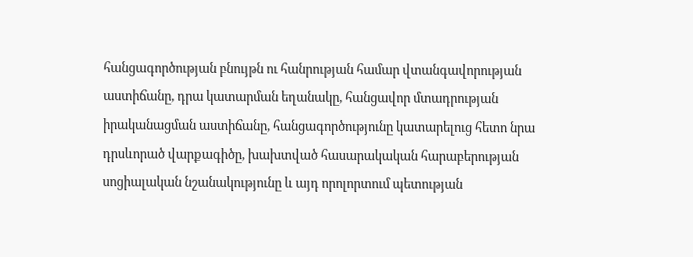հանցագործության բնույթն ու հանրության համար վտանգավորության աստիճանը, դրա կատարման եղանակը, հանցավոր մտադրության իրականացման աստիճանը, հանցագործությունը կատարելուց հետո նրա դրսևորած վարքագիծը, խախտված հասարակական հարաբերության սոցիալական նշանակությունը և այդ որոլորտում պետության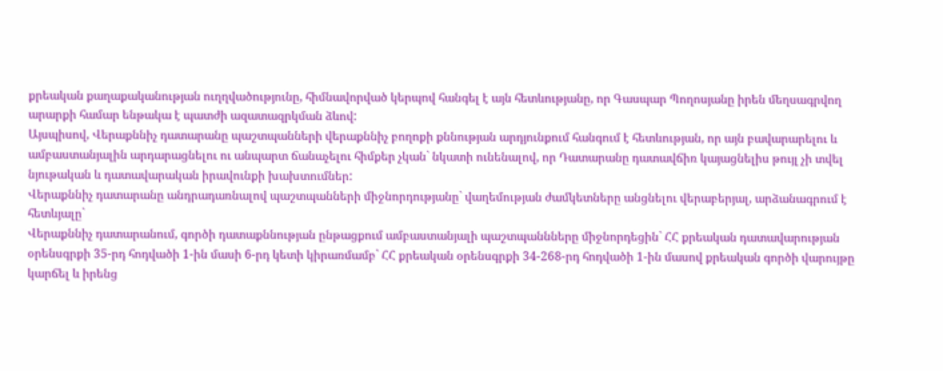քրեական քաղաքականության ուղղվածությունը, հիմնավորված կերպով հանգել է այն հետևությանը, որ Գասպար Պողոսյանը իրեն մեղսագրվող արարքի համար ենթակա է պատժի ազատազրկման ձևով:
Այսպիսով, Վերաքննիչ դատարանը պաշտպանների վերաքննիչ բողոքի քննության արդյունքում հանգում է հետևության, որ այն բավարարելու և ամբաստանյալին արդարացնելու ու անպարտ ճանաչելու հիմքեր չկան` նկատի ունենալով, որ Դատարանը դատավճիռ կայացնելիս թույլ չի տվել նյութական և դատավարական իրավունքի խախտումներ:
Վերաքննիչ դատարանը անդրադառնալով պաշտպանների միջնորդությանը` վաղեմության ժամկետները անցնելու վերաբերյալ, արձանագրում է հետևյալը`
Վերաքննիչ դատարանում, գործի դատաքննության ընթացքում ամբաստանյալի պաշտպաննները միջնորդեցին` ՀՀ քրեական դատավարության օրենսգրքի 35-րդ հոդվածի 1-ին մասի 6-րդ կետի կիրառմամբ` ՀՀ քրեական օրենսգրքի 34-268-րդ հոդվածի 1-ին մասով քրեական գործի վարույթը կարճել և իրենց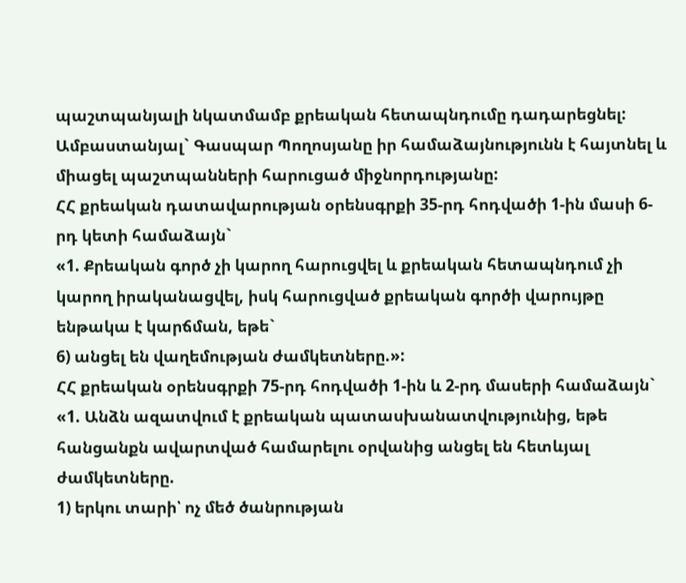պաշտպանյալի նկատմամբ քրեական հետապնդումը դադարեցնել: Ամբաստանյալ` Գասպար Պողոսյանը իր համաձայնությունն է հայտնել և միացել պաշտպանների հարուցած միջնորդությանը:
ՀՀ քրեական դատավարության օրենսգրքի 35-րդ հոդվածի 1-ին մասի 6-րդ կետի համաձայն`
«1. Քրեական գործ չի կարող հարուցվել և քրեական հետապնդում չի կարող իրականացվել, իսկ հարուցված քրեական գործի վարույթը ենթակա է կարճման, եթե`
6) անցել են վաղեմության ժամկետները.»:
ՀՀ քրեական օրենսգրքի 75-րդ հոդվածի 1-ին և 2-րդ մասերի համաձայն`
«1. Անձն ազատվում է քրեական պատասխանատվությունից, եթե հանցանքն ավարտված համարելու օրվանից անցել են հետևյալ ժամկետները.
1) երկու տարի՝ ոչ մեծ ծանրության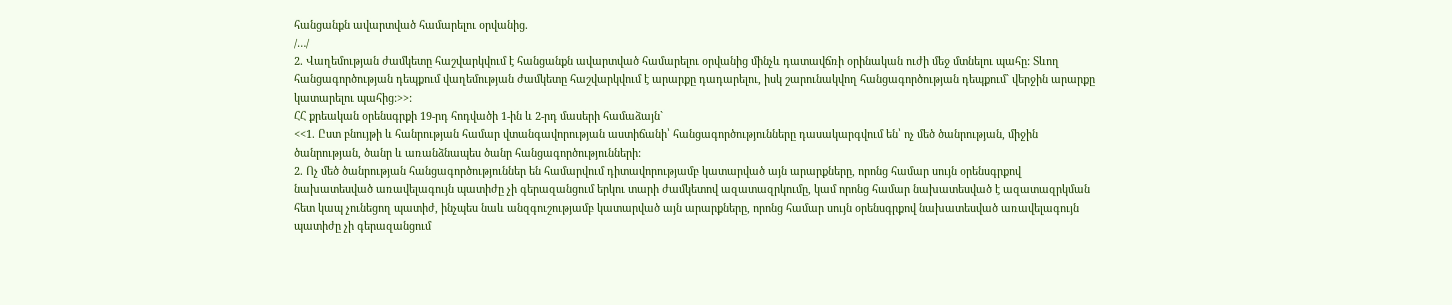հանցանքն ավարտված համարելու օրվանից.
/…/
2. Վաղեմության ժամկետը հաշվարկվում է հանցանքն ավարտված համարելու օրվանից մինչև դատավճռի օրինական ուժի մեջ մտնելու պահը: Տևող հանցագործության դեպքում վաղեմության ժամկետը հաշվարկվում է արարքը դադարելու, իսկ շարունակվող հանցագործության դեպքում` վերջին արարքը կատարելու պահից:>>:
ՀՀ քրեական օրենսգրքի 19-րդ հոդվածի 1-ին և 2-րդ մասերի համաձայն`
<<1. Ըստ բնույթի և հանրության համար վտանգավորության աստիճանի՝ հանցագործությունները դասակարգվում են՝ ոչ մեծ ծանրության, միջին ծանրության, ծանր և առանձնապես ծանր հանցագործությունների:
2. Ոչ մեծ ծանրության հանցագործություններ են համարվում դիտավորությամբ կատարված այն արարքները, որոնց համար սույն օրենսգրքով նախատեսված առավելագույն պատիժը չի գերազանցում երկու տարի ժամկետով ազատազրկումը, կամ որոնց համար նախատեսված է ազատազրկման հետ կապ չունեցող պատիժ, ինչպես նաև անզգուշությամբ կատարված այն արարքները, որոնց համար սույն օրենսգրքով նախատեսված առավելագույն պատիժը չի գերազանցում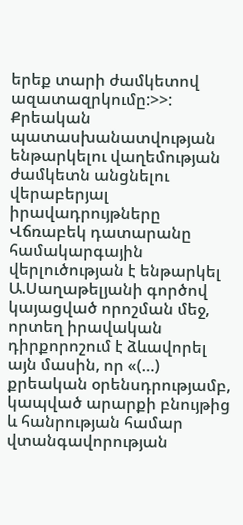երեք տարի ժամկետով ազատազրկումը:>>:
Քրեական պատասխանատվության ենթարկելու վաղեմության ժամկետն անցնելու վերաբերյալ իրավադրույթները Վճռաբեկ դատարանը համակարգային վերլուծության է ենթարկել Ա.Սաղաթելյանի գործով կայացված որոշման մեջ, որտեղ իրավական դիրքորոշում է ձևավորել այն մասին, որ «(…) քրեական օրենսդրությամբ, կապված արարքի բնույթից և հանրության համար վտանգավորության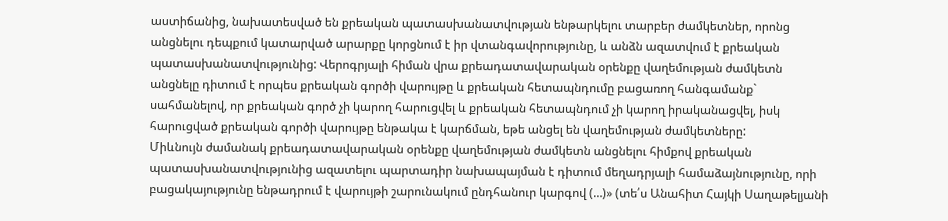աստիճանից, նախատեսված են քրեական պատասխանատվության ենթարկելու տարբեր ժամկետներ, որոնց անցնելու դեպքում կատարված արարքը կորցնում է իր վտանգավորությունը, և անձն ազատվում է քրեական պատասխանատվությունից: Վերոգրյալի հիման վրա քրեադատավարական օրենքը վաղեմության ժամկետն անցնելը դիտում է որպես քրեական գործի վարույթը և քրեական հետապնդումը բացառող հանգամանք` սահմանելով, որ քրեական գործ չի կարող հարուցվել և քրեական հետապնդում չի կարող իրականացվել, իսկ հարուցված քրեական գործի վարույթը ենթակա է կարճման, եթե անցել են վաղեմության ժամկետները:
Միևնույն ժամանակ քրեադատավարական օրենքը վաղեմության ժամկետն անցնելու հիմքով քրեական պատասխանատվությունից ազատելու պարտադիր նախապայման է դիտում մեղադրյալի համաձայնությունը, որի բացակայությունը ենթադրում է վարույթի շարունակում ընդհանուր կարգով (…)» (տե՛ս Անահիտ Հայկի Սաղաթելյանի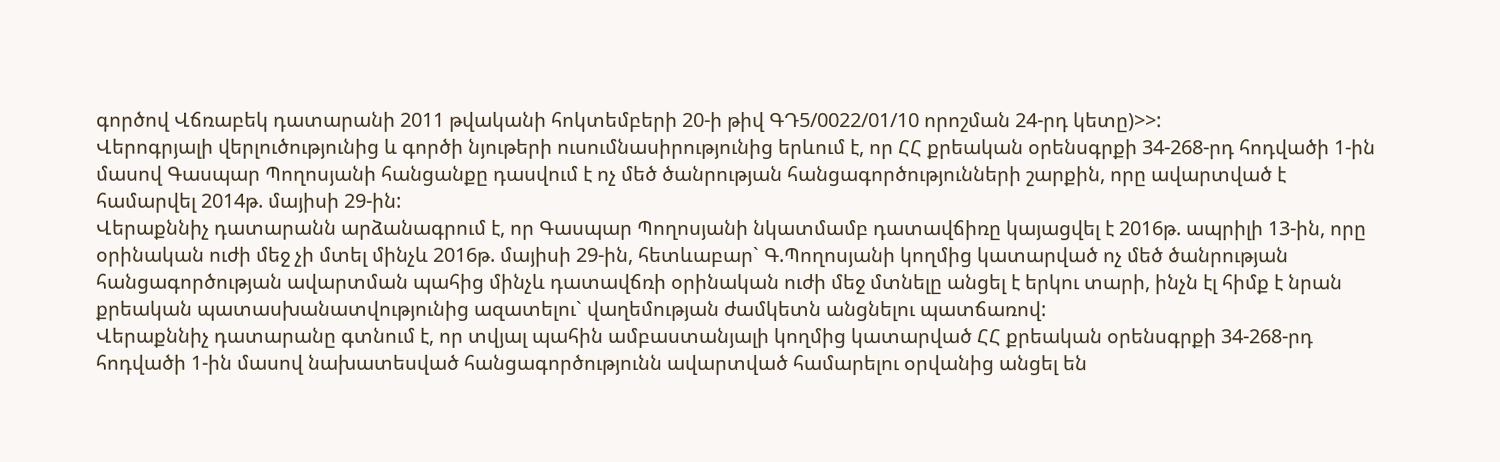գործով Վճռաբեկ դատարանի 2011 թվականի հոկտեմբերի 20-ի թիվ ԳԴ5/0022/01/10 որոշման 24-րդ կետը)>>:
Վերոգրյալի վերլուծությունից և գործի նյութերի ուսումնասիրությունից երևում է, որ ՀՀ քրեական օրենսգրքի 34-268-րդ հոդվածի 1-ին մասով Գասպար Պողոսյանի հանցանքը դասվում է ոչ մեծ ծանրության հանցագործությունների շարքին, որը ավարտված է համարվել 2014թ. մայիսի 29-ին:
Վերաքննիչ դատարանն արձանագրում է, որ Գասպար Պողոսյանի նկատմամբ դատավճիռը կայացվել է 2016թ. ապրիլի 13-ին, որը օրինական ուժի մեջ չի մտել մինչև 2016թ. մայիսի 29-ին, հետևաբար` Գ.Պողոսյանի կողմից կատարված ոչ մեծ ծանրության հանցագործության ավարտման պահից մինչև դատավճռի օրինական ուժի մեջ մտնելը անցել է երկու տարի, ինչն էլ հիմք է նրան քրեական պատասխանատվությունից ազատելու` վաղեմության ժամկետն անցնելու պատճառով:
Վերաքննիչ դատարանը գտնում է, որ տվյալ պահին ամբաստանյալի կողմից կատարված ՀՀ քրեական օրենսգրքի 34-268-րդ հոդվածի 1-ին մասով նախատեսված հանցագործությունն ավարտված համարելու օրվանից անցել են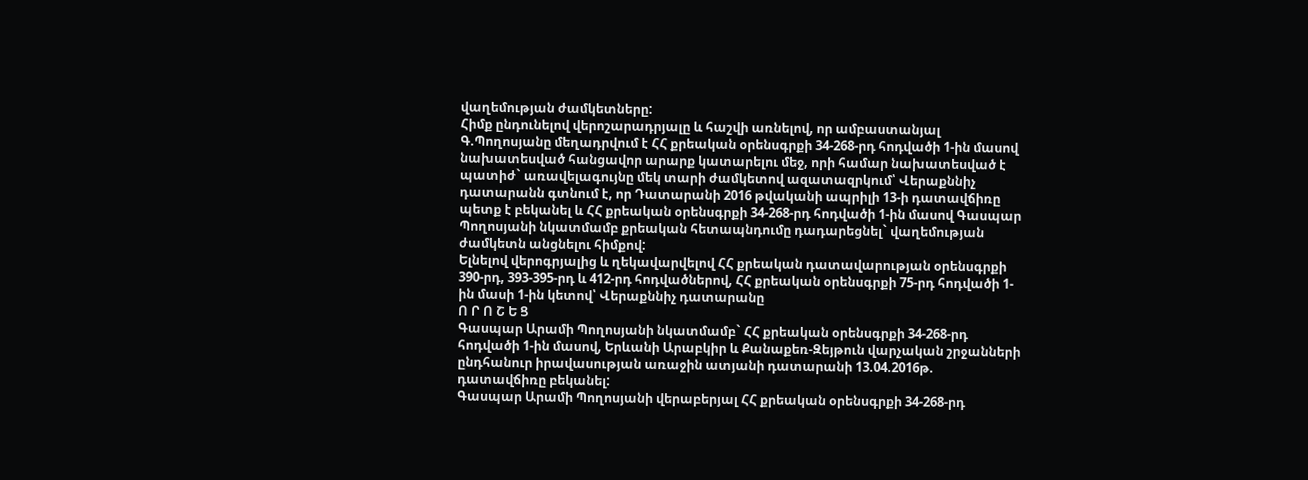վաղեմության ժամկետները:
Հիմք ընդունելով վերոշարադրյալը և հաշվի առնելով, որ ամբաստանյալ Գ.Պողոսյանը մեղադրվում է ՀՀ քրեական օրենսգրքի 34-268-րդ հոդվածի 1-ին մասով նախատեսված հանցավոր արարք կատարելու մեջ, որի համար նախատեսված է պատիժ` առավելագույնը մեկ տարի ժամկետով ազատազրկում՝ Վերաքննիչ դատարանն գտնում է, որ Դատարանի 2016 թվականի ապրիլի 13-ի դատավճիռը պետք է բեկանել և ՀՀ քրեական օրենսգրքի 34-268-րդ հոդվածի 1-ին մասով Գասպար Պողոսյանի նկատմամբ քրեական հետապնդումը դադարեցնել` վաղեմության ժամկետն անցնելու հիմքով:
Ելնելով վերոգրյալից և ղեկավարվելով ՀՀ քրեական դատավարության օրենսգրքի 390-րդ, 393-395-րդ և 412-րդ հոդվածներով, ՀՀ քրեական օրենսգրքի 75-րդ հոդվածի 1-ին մասի 1-ին կետով՝ Վերաքննիչ դատարանը
Ո Ր Ո Շ Ե Ց
Գասպար Արամի Պողոսյանի նկատմամբ` ՀՀ քրեական օրենսգրքի 34-268-րդ հոդվածի 1-ին մասով, Երևանի Արաբկիր և Քանաքեռ-Զեյթուն վարչական շրջանների ընդհանուր իրավասության առաջին ատյանի դատարանի 13.04.2016թ. դատավճիռը բեկանել:
Գասպար Արամի Պողոսյանի վերաբերյալ ՀՀ քրեական օրենսգրքի 34-268-րդ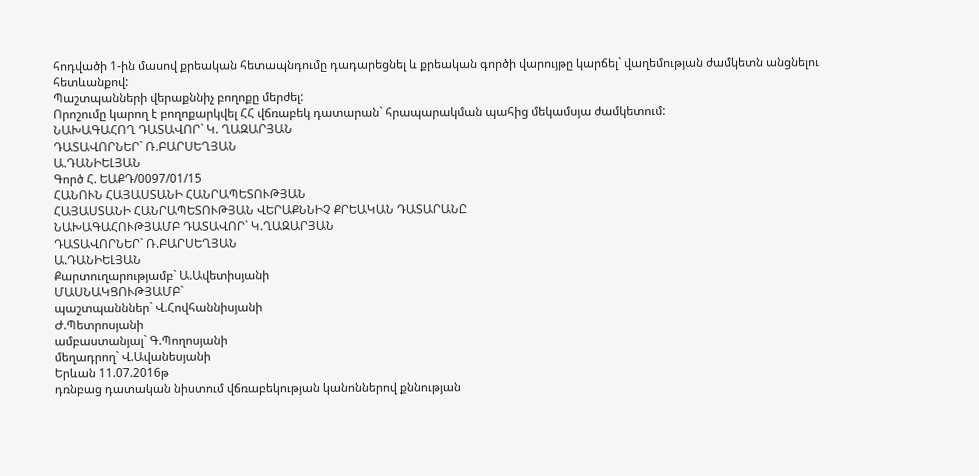հոդվածի 1-ին մասով քրեական հետապնդումը դադարեցնել և քրեական գործի վարույթը կարճել` վաղեմության ժամկետն անցնելու հետևանքով:
Պաշտպանների վերաքննիչ բողոքը մերժել:
Որոշումը կարող է բողոքարկվել ՀՀ վճռաբեկ դատարան` հրապարակման պահից մեկամսյա ժամկետում:
ՆԱԽԱԳԱՀՈՂ ԴԱՏԱՎՈՐ` Կ. ՂԱԶԱՐՅԱՆ
ԴԱՏԱՎՈՐՆԵՐ` Ռ.ԲԱՐՍԵՂՅԱՆ
Ա.ԴԱՆԻԵԼՅԱՆ
Գործ Հ. ԵԱՔԴ/0097/01/15
ՀԱՆՈՒՆ ՀԱՅԱՍՏԱՆԻ ՀԱՆՐԱՊԵՏՈՒԹՅԱՆ
ՀԱՅԱՍՏԱՆԻ ՀԱՆՐԱՊԵՏՈՒԹՅԱՆ ՎԵՐԱՔՆՆԻՉ ՔՐԵԱԿԱՆ ԴԱՏԱՐԱՆԸ
ՆԱԽԱԳԱՀՈՒԹՅԱՄԲ ԴԱՏԱՎՈՐ` Կ.ՂԱԶԱՐՅԱՆ
ԴԱՏԱՎՈՐՆԵՐ` Ռ.ԲԱՐՍԵՂՅԱՆ
Ա.ԴԱՆԻԵԼՅԱՆ
Քարտուղարությամբ` Ա.Ավետիսյանի
ՄԱՍՆԱԿՑՈՒԹՅԱՄԲ`
պաշտպանններ` Վ.Հովհաննիսյանի
Ժ.Պետրոսյանի
ամբաստանյալ` Գ.Պողոսյանի
մեղադրող` Վ.Ավանեսյանի
Երևան 11.07.2016թ
դռնբաց դատական նիստում վճռաբեկության կանոններով քննության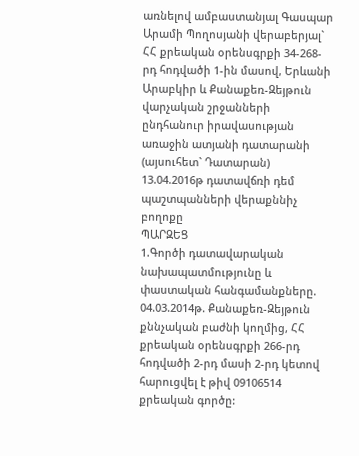առնելով ամբաստանյալ Գասպար Արամի Պողոսյանի վերաբերյալ` ՀՀ քրեական օրենսգրքի 34-268-րդ հոդվածի 1-ին մասով, Երևանի Արաբկիր և Քանաքեռ-Զեյթուն վարչական շրջանների ընդհանուր իրավասության առաջին ատյանի դատարանի (այսուհետ` Դատարան) 13.04.2016թ դատավճռի դեմ պաշտպանների վերաքննիչ բողոքը
ՊԱՐԶԵՑ
1.Գործի դատավարական նախապատմությունը և փաստական հանգամանքները.
04.03.2014թ. Քանաքեռ-Զեյթուն քննչական բաժնի կողմից, ՀՀ քրեական օրենսգրքի 266-րդ հոդվածի 2-րդ մասի 2-րդ կետով հարուցվել է թիվ 09106514 քրեական գործը: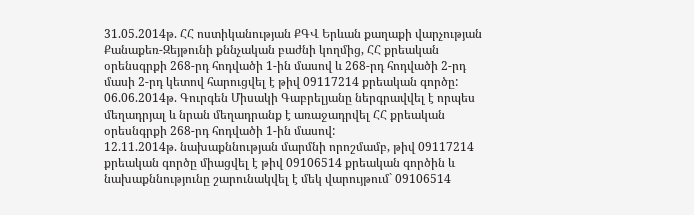31.05.2014թ. ՀՀ ոստիկանության ՔԳՎ Երևան քաղաքի վարչության Քանաքեռ-Զեյթունի քննչական բաժնի կողմից, ՀՀ քրեական օրենսգրքի 268-րդ հոդվածի 1-ին մասով և 268-րդ հոդվածի 2-րդ մասի 2-րդ կետով հարուցվել է թիվ 09117214 քրեական գործը:
06.06.2014թ. Գուրգեն Միսակի Գաբրելյանը ներգրավվել է որպես մեղադրյալ և նրան մեղադրանք է առաջադրվել ՀՀ քրեական օրեսնգրքի 268-րդ հոդվածի 1-ին մասով:
12.11.2014թ. նախաքննության մարմնի որոշմամբ, թիվ 09117214 քրեական գործը միացվել է թիվ 09106514 քրեական գործին և նախաքննությունը շարունակվել է մեկ վարույթում` 09106514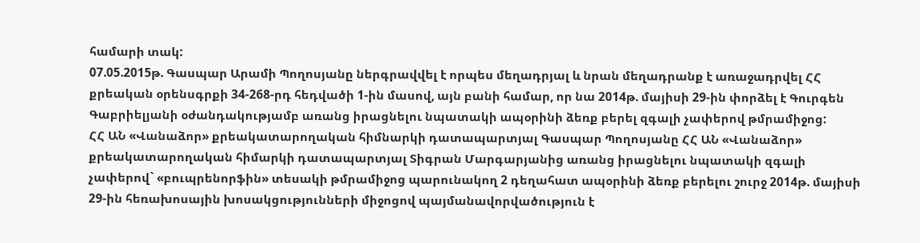համարի տակ:
07.05.2015թ. Գասպար Արամի Պողոսյանը ներգրավվել է որպես մեղադրյալ և նրան մեղադրանք է առաջադրվել ՀՀ քրեական օրենսգրքի 34-268-րդ հեդվածի 1-ին մասով, այն բանի համար, որ նա 2014թ. մայիսի 29-ին փորձել է Գուրգեն Գաբրիելյանի օժանդակությամբ առանց իրացնելու նպատակի ապօրինի ձեռք բերել զգալի չափերով թմրամիջոց:
ՀՀ ԱՆ «Վանաձոր» քրեակատարողական հիմնարկի դատապարտյալ Գասպար Պողոսյանը ՀՀ ԱՆ «Վանաձոր» քրեակատարողական հիմարկի դատապարտյալ Տիգրան Մարգարյանից առանց իրացնելու նպատակի զգալի չափերով` «բուպրենորֆին» տեսակի թմրամիջոց պարունակող 2 դեղահատ ապօրինի ձեռք բերելու շուրջ 2014թ. մայիսի 29-ին հեռախոսային խոսակցությունների միջոցով պայմանավորվածություն է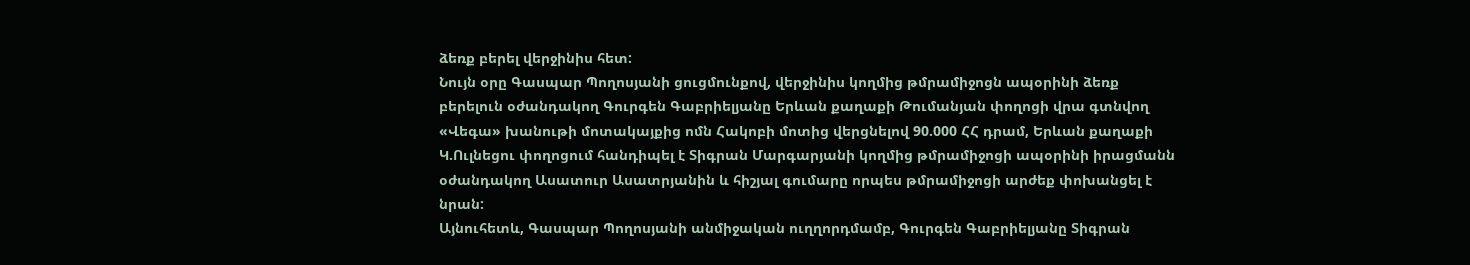ձեռք բերել վերջինիս հետ:
Նույն օրը Գասպար Պողոսյանի ցուցմունքով, վերջինիս կողմից թմրամիջոցն ապօրինի ձեռք բերելուն օժանդակող Գուրգեն Գաբրիելյանը Երևան քաղաքի Թումանյան փողոցի վրա գտնվող «Վեգա» խանութի մոտակայքից ոմն Հակոբի մոտից վերցնելով 90.000 ՀՀ դրամ, Երևան քաղաքի Կ.Ուլնեցու փողոցում հանդիպել է Տիգրան Մարգարյանի կողմից թմրամիջոցի ապօրինի իրացմանն օժանդակող Ասատուր Ասատրյանին և հիշյալ գումարը որպես թմրամիջոցի արժեք փոխանցել է նրան:
Այնուհետև, Գասպար Պողոսյանի անմիջական ուղղորդմամբ, Գուրգեն Գաբրիելյանը Տիգրան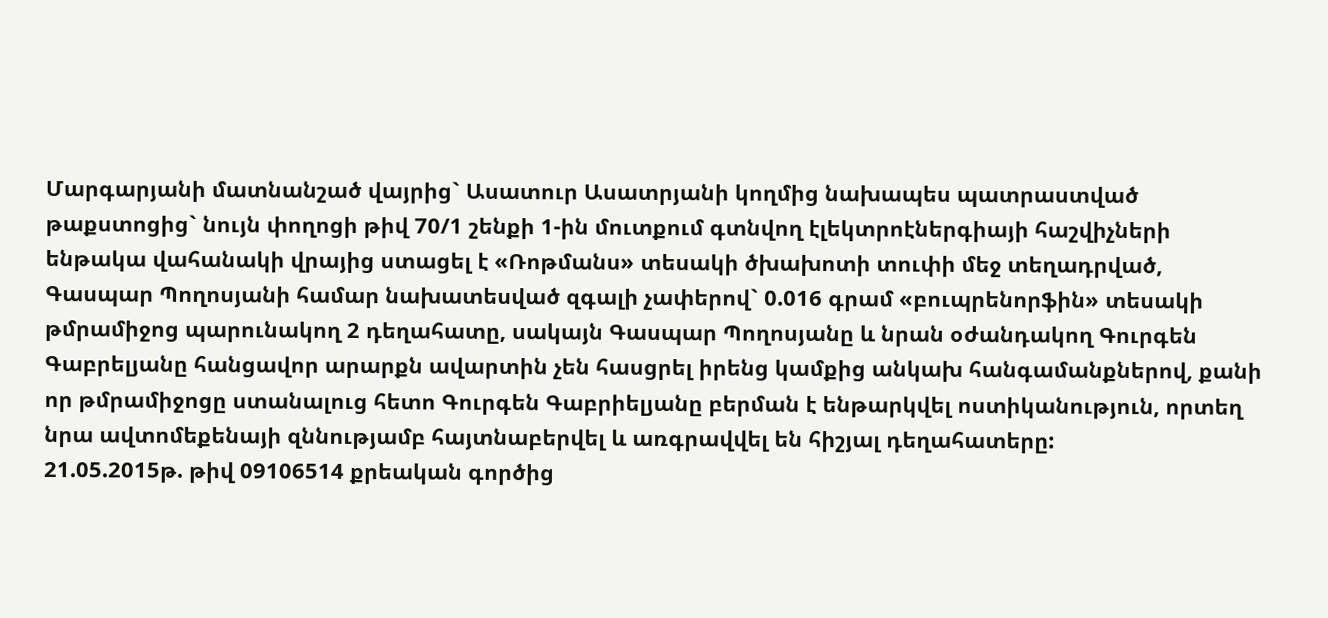Մարգարյանի մատնանշած վայրից` Ասատուր Ասատրյանի կողմից նախապես պատրաստված թաքստոցից` նույն փողոցի թիվ 70/1 շենքի 1-ին մուտքում գտնվող էլեկտրոէներգիայի հաշվիչների ենթակա վահանակի վրայից ստացել է «Ռոթմանս» տեսակի ծխախոտի տուփի մեջ տեղադրված, Գասպար Պողոսյանի համար նախատեսված զգալի չափերով` 0.016 գրամ «բուպրենորֆին» տեսակի թմրամիջոց պարունակող 2 դեղահատը, սակայն Գասպար Պողոսյանը և նրան օժանդակող Գուրգեն Գաբրելյանը հանցավոր արարքն ավարտին չեն հասցրել իրենց կամքից անկախ հանգամանքներով, քանի որ թմրամիջոցը ստանալուց հետո Գուրգեն Գաբրիելյանը բերման է ենթարկվել ոստիկանություն, որտեղ նրա ավտոմեքենայի զննությամբ հայտնաբերվել և առգրավվել են հիշյալ դեղահատերը:
21.05.2015թ. թիվ 09106514 քրեական գործից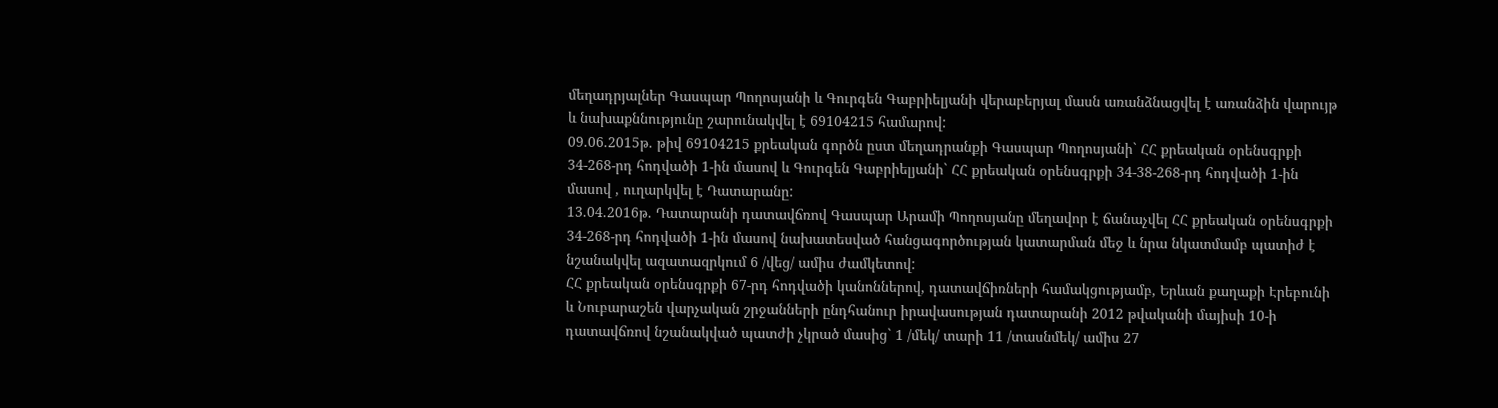մեղադրյալներ Գասպար Պողոսյանի և Գուրգեն Գաբրիելյանի վերաբերյալ մասն առանձնացվել է առանձին վարույթ և նախաքննությունը շարունակվել է 69104215 համարով:
09.06.2015թ. թիվ 69104215 քրեական գործն ըստ մեղադրանքի Գասպար Պողոսյանի` ՀՀ քրեական օրենսգրքի 34-268-րդ հոդվածի 1-ին մասով և Գուրգեն Գաբրիելյանի` ՀՀ քրեական օրենսգրքի 34-38-268-րդ հոդվածի 1-ին մասով , ուղարկվել է Դատարանը:
13.04.2016թ. Դատարանի դատավճռով Գասպար Արամի Պողոսյանը մեղավոր է ճանաչվել ՀՀ քրեական օրենսգրքի 34-268-րդ հոդվածի 1-ին մասով նախատեսված հանցագործության կատարման մեջ և նրա նկատմամբ պատիժ է նշանակվել ազատազրկում 6 /վեց/ ամիս ժամկետով:
ՀՀ քրեական օրենսգրքի 67-րդ հոդվածի կանոններով, դատավճիռների համակցությամբ, Երևան քաղաքի Էրեբունի և Նուբարաշեն վարչական շրջանների ընդհանուր իրավասության դատարանի 2012 թվականի մայիսի 10-ի դատավճռով նշանակված պատժի չկրած մասից` 1 /մեկ/ տարի 11 /տասնմեկ/ ամիս 27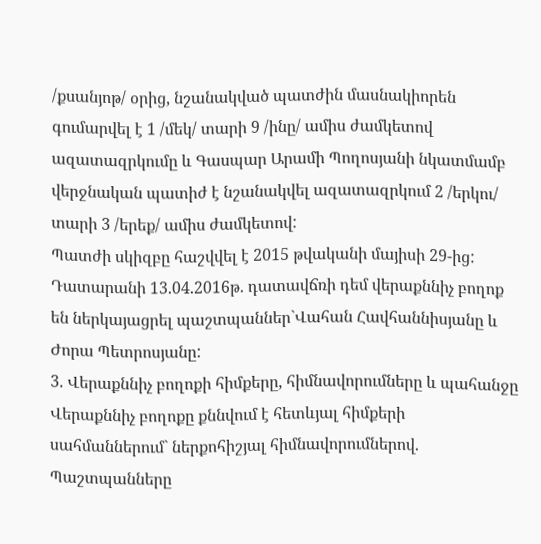/քսանյոթ/ օրից, նշանակված պատժին մասնակիորեն գումարվել է 1 /մեկ/ տարի 9 /ինը/ ամիս ժամկետով ազատազրկումը և Գասպար Արամի Պողոսյանի նկատմամբ վերջնական պատիժ է նշանակվել ազատազրկում 2 /երկու/ տարի 3 /երեք/ ամիս ժամկետով:
Պատժի սկիզբը հաշվվել է 2015 թվականի մայիսի 29-ից:
Դատարանի 13.04.2016թ. դատավճռի դեմ վերաքննիչ բողոք են ներկայացրել պաշտպաններ`Վահան Հավհաննիսյանը և Ժորա Պետրոսյանը:
3. Վերաքննիչ բողոքի հիմքերը, հիմնավորումները և պահանջը
Վերաքննիչ բողոքը քննվում է հետևյալ հիմքերի սահմաններում` ներքոհիշյալ հիմնավորումներով.
Պաշտպանները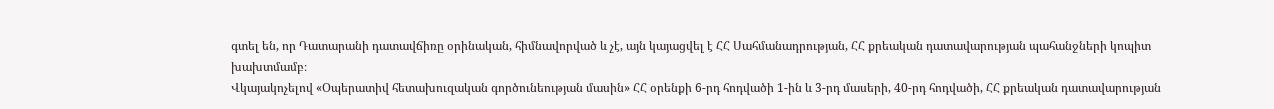գտել են, որ Դատարանի դատավճիռը օրինական, հիմնավորված և չէ, այն կայացվել է ՀՀ Սահմանադրության, ՀՀ քրեական դատավարության պահանջների կոպիտ խախտմամբ։
Վկայակոչելով «Օպերատիվ հետախուզական գործունեության մասին» ՀՀ օրենքի 6-րդ հոդվածի 1-ին և 3-րդ մասերի, 40-րդ հոդվածի, ՀՀ քրեական դատավարության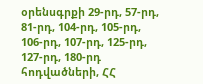օրենսգրքի 29-րդ, 57-րդ, 81-րդ, 104-րդ, 105-րդ, 106-րդ, 107-րդ, 125-րդ, 127-րդ, 180-րդ հոդվածների, ՀՀ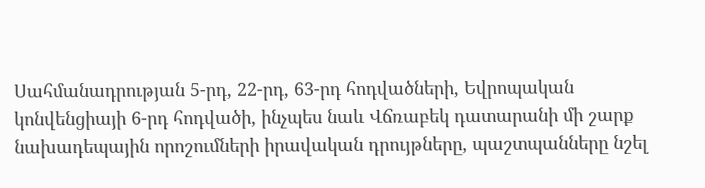Սահմանադրության 5-րդ, 22-րդ, 63-րդ հոդվածների, Եվրոպական կոնվենցիայի 6-րդ հոդվածի, ինչպես նաև Վճռաբեկ դատարանի մի շարք նախադեպային որոշումների իրավական դրույթները, պաշտպանները նշել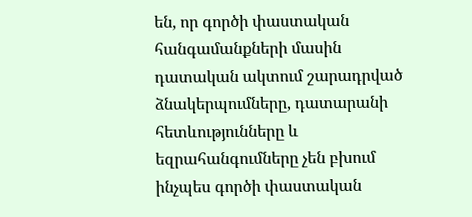են, որ գործի փաստական հանգամանքների մասին դատական ակտում շարադրված ձնակերպումները, դատարանի հետևությունները և եզրահանգումները չեն բխում ինչպես գործի փաստական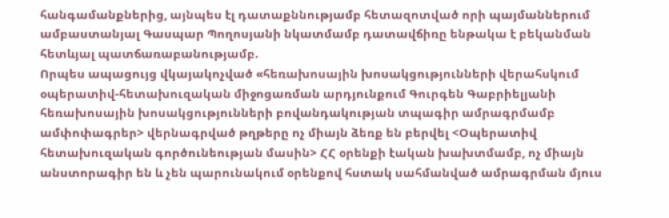հանգամանքներից, այնպես էլ դատաքննությամբ հետազոտված որի պայմաններում ամբաստանյալ Գասպար Պողոսյանի նկատմամբ դատավճիռը ենթակա է բեկանման հետևյալ պատճառաբանությամբ.
Որպես ապացույց վկայակոչված «հեռախոսային խոսակցությունների վերահսկում օպերատիվ-հետախուզական միջոցառման արդյունքում Գուրգեն Գաբրիելյանի հեռախոսային խոսակցությունների բովանդակության տպագիր ամրագրմամբ ամփոփագրեր> վերնագրված թղթերը ոչ միայն ձեռք են բերվել <Օպերատիվ հետախուզական գործունեության մասին> ՀՀ օրենքի էական խախտմամբ, ոչ միայն անստորագիր են և չեն պարունակում օրենքով հստակ սահմանված ամրագրման մյուս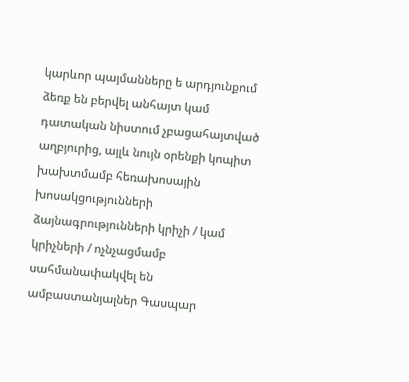կարևոր պայմանները ե արդյունքում ձեռք են բերվել անհայտ կամ դատական նիստում չբացահայտված աղբյուրից, այլև նույն օրենքի կոպիտ խախտմամբ հեռախոսային խոսակցությունների ձայնագրությունների կրիչի / կամ կրիչների / ոչնչացմամբ սահմանափակվել են ամբաստանյալներ Գասպար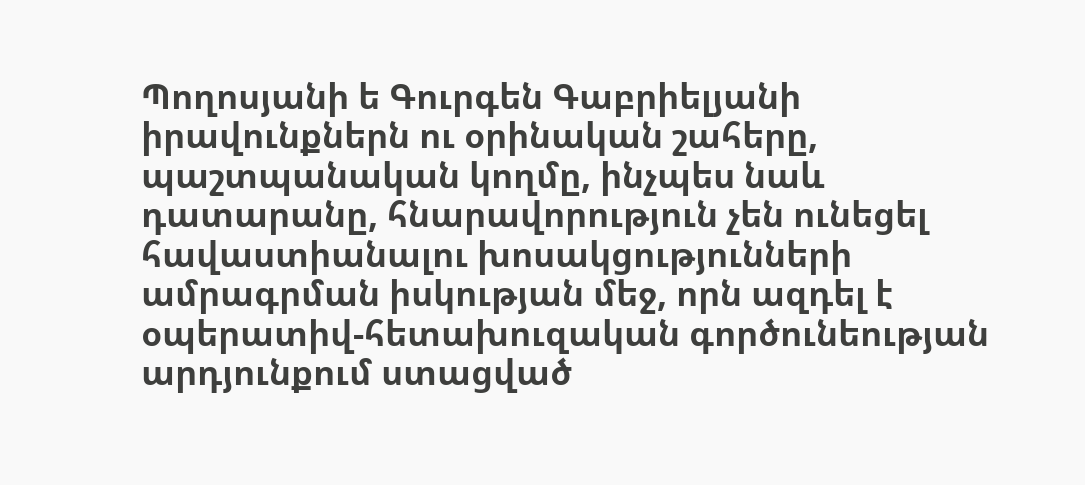Պողոսյանի ե Գուրգեն Գաբրիելյանի իրավունքներն ու օրինական շահերը, պաշտպանական կողմը, ինչպես նաև դատարանը, հնարավորություն չեն ունեցել հավաստիանալու խոսակցությունների ամրագրման իսկության մեջ, որն ազդել է օպերատիվ-հետախուզական գործունեության արդյունքում ստացված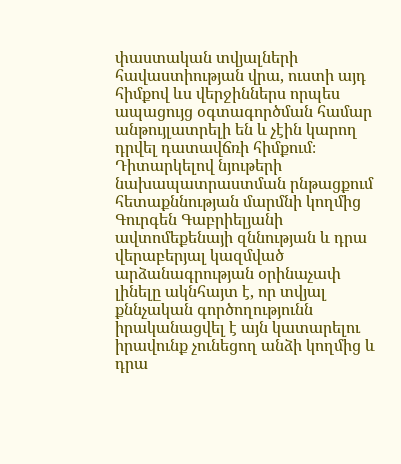փաստական տվյալների հավաստիության վրա, ուստի այդ հիմքով ևս վերջիններս որպես ապացույց օգտագործման համար անթույլատրելի են և չէին կարող դրվել դատավճռի հիմքում։
Դիտարկելով նյութերի նախապատրաստման րնթացքում հետաքննության մարմնի կողմից Գուրգեն Գաբրիելյանի ավտոմեքենայի զննության և դրա վերաբերյալ կազմված արձանագրության օրինաչափ լինելը ակնհայտ է, որ տվյալ քննչական գործողությունն իրականացվել է այն կատարելու իրավունք չունեցող անձի կողմից և դրա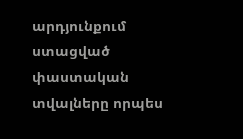արդյունքում ստացված փաստական տվալները որպես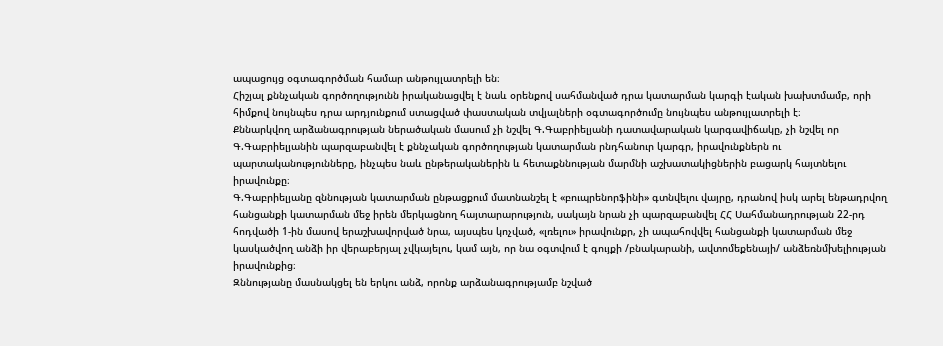ապացույց օգտագործման համար անթույլատրելի են։
Հիշյալ քննչական գործողությունն իրականացվել է նաև օրենքով սահմանված դրա կատարման կարգի էական խախտմամբ, որի հիմքով նույնպես դրա արդյունքում ստացված փաստական տվյալների օգտագործումը նույնպես անթույլատրելի է։
Քննարկվող արձանագրության ներածական մասում չի նշվել Գ.Գաբրիելյանի դատավարական կարգավիճակը, չի նշվել որ Գ.Գաբրիելյանին պարզաբանվել է քննչական գործողության կատարման րնդհանուր կարգր, իրավունքներն ու պարտականությունները, ինչպես նաև ընթերականերին և հետաքննության մարմնի աշխատակիցներին բացարկ հայտնելու իրավունքը։
Գ.Գաբրիելյանը զննության կատարման ընթացքում մատնանշել է «բուպրենորֆինի» գտնվելու վայրը, դրանով իսկ արել ենթադրվող հանցանքի կատարման մեջ իրեն մերկացնող հայտարարություն, սակայն նրան չի պարզաբանվել ՀՀ Սահմանադրության 22-րդ հոդվածի 1-ին մասով երաշխավորված նրա, այսպես կոչված, «լռելու» իրավունքր, չի ապահովվել հանցանքի կատարման մեջ կասկածվող անձի իր վերաբերյալ չվկայելու, կամ այն, որ նա օգտվում է գույքի /բնակարանի, ավտոմեքենայի/ անձեռնմխելիության իրավունքից։
Զննությանը մասնակցել են երկու անձ, որոնք արձանագրությամբ նշված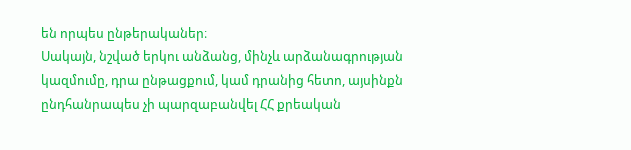են որպես ընթերականեր։
Սակայն, նշված երկու անձանց, մինչև արձանագրության կազմումը, դրա ընթացքում, կամ դրանից հետո, այսինքն ընդհանրապես չի պարզաբանվել ՀՀ քրեական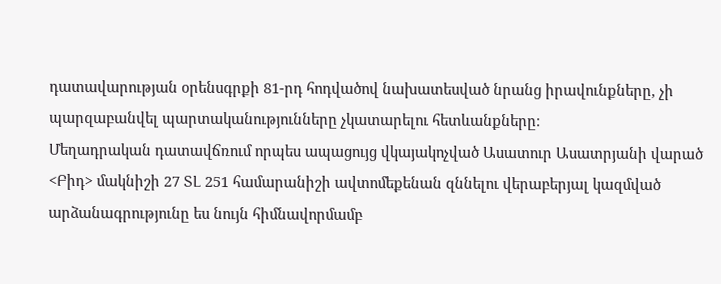դատավարության օրենսգրքի 81-րդ հոդվածով նախատեսված նրանց իրավունքները, չի պարզաբանվել պարտականությունները չկատարելու հետևանքները։
Մեղադրական դատավճռում որպես ապացույց վկայակոչված Ասատուր Ասատրյանի վարած <Բիդ> մակնիշի 27 ՏԼ 251 համարանիշի ավտոմեքենան զննելու վերաբերյալ կազմված արձանագրությունը ես նույն հիմնավորմամբ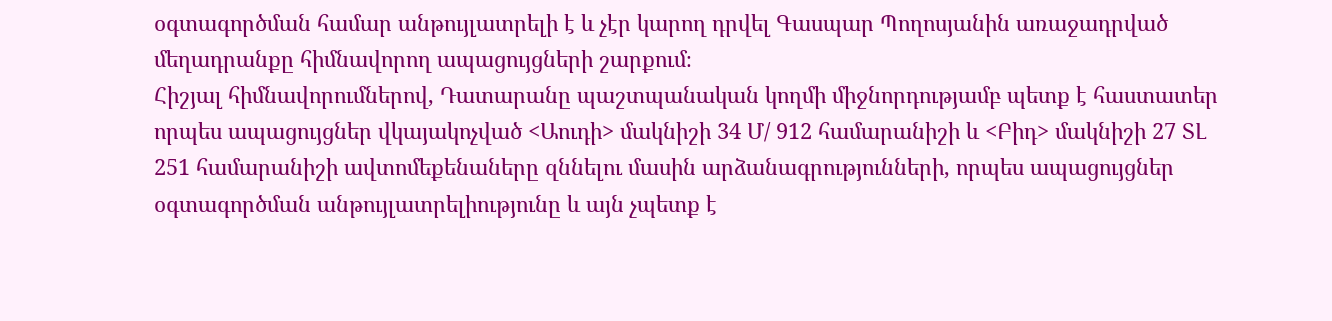օգտագործման համար անթույլատրելի է և չէր կարող դրվել Գասպար Պողոսյանին առաջադրված մեղադրանքը հիմնավորող ապացույցների շարքում։
Հիշյալ հիմնավորումներով, Դատարանը պաշտպանական կողմի միջնորդությամբ պետք է հաստատեր որպես ապացույցներ վկայակոչված <Աուդի> մակնիշի 34 Մ/ 912 համարանիշի և <Բիդ> մակնիշի 27 ՏԼ 251 համարանիշի ավտոմեքենաները զննելու մասին արձանագրությունների, որպես ապացույցներ օգտագործման անթույլատրելիությունը և այն չպետք է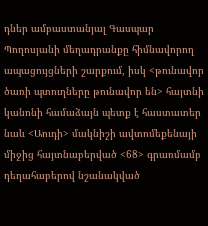դներ ամբաստանյալ Գասպար Պողոսյանի մեղադրանքը հիմնավորող ապացույցների շարքում, իսկ <թունավոր ծառի պտուղները թունավոր են> հայտնի կանոնի համաձայն պետք է հաստատեր նաև <Աուդի> մակնիշի ավտոմեքենայի միջից հայտնաբերված <68> գրառմամբ դեղահաբերով նշանակված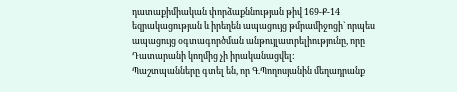դատաքիմիական փորձաքննության թիվ 169-Ք-14 եզրակացության և իրեղեն ապացույց թմրամիջոցի` որպես ապացույց օգտագործման անթույլատրելիությունը, որը Դատարանի կողմից չի իրականացվել:
Պաշտպանները գտել են, որ Գ.Պողոսյանին մեղադրանք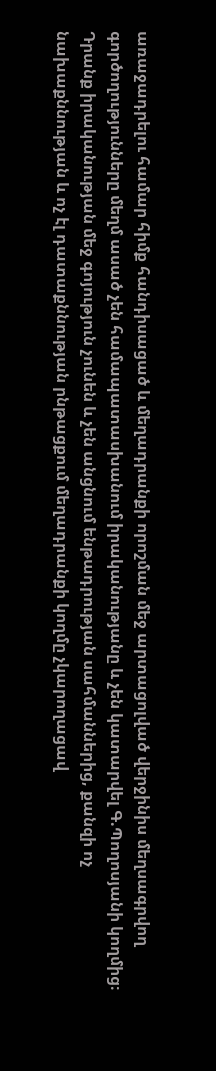առաջադրելու համար հիմք հանդիսացած և մեղադրանքի որոշման մեջ արտացոլված վերջինիս մեղսագրվող գործողությունները մեղմ ասած չեն համապատասխանում իրականությանը և չեն կատարվել Գ.Պողոսյանի կողմից։
Դրանք իրականության մեջ գոյություն չունեն և չեն անցնում ենթադրության սահմաններից, քանզի ոչ նախաքննության և ոչ էլ դատաքննության րնթացքում մեղադրանքի կողմը չկարողացավ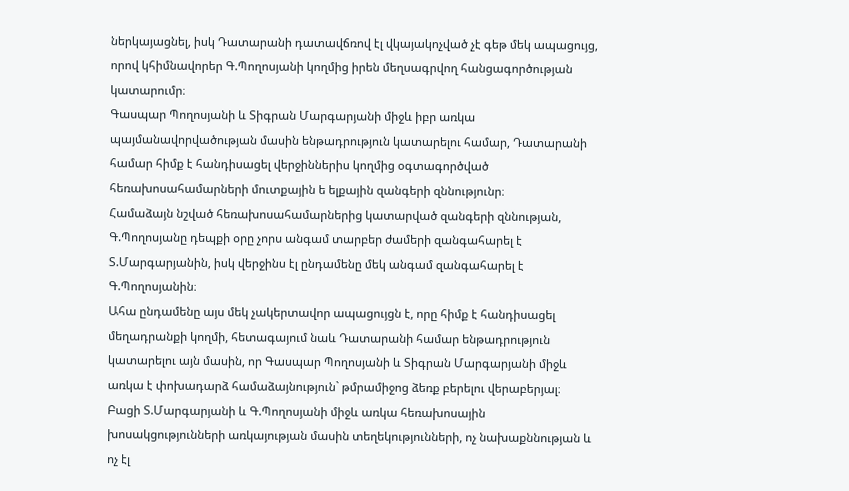ներկայացնել, իսկ Դատարանի դատավճռով էլ վկայակոչված չէ գեթ մեկ ապացույց, որով կհիմնավորեր Գ.Պողոսյանի կողմից իրեն մեղսագրվող հանցագործության կատարումր։
Գասպար Պողոսյանի և Տիգրան Մարգարյանի միջև իբր առկա պայմանավորվածության մասին ենթադրություն կատարելու համար, Դատարանի համար հիմք է հանդիսացել վերջիններիս կողմից օգտագործված հեռախոսահամարների մուտքային ե ելքային զանգերի զննությունր։
Համաձայն նշված հեռախոսահամարներից կատարված զանգերի զննության, Գ.Պողոսյանը դեպքի օրը չորս անգամ տարբեր ժամերի զանգահարել է Տ.Մարգարյանին, իսկ վերջինս էլ ընդամենը մեկ անգամ զանգահարել է Գ.Պողոսյանին։
Ահա ընդամենը այս մեկ չակերտավոր ապացույցն է, որը հիմք է հանդիսացել մեղադրանքի կողմի, հետագայում նաև Դատարանի համար ենթադրություն կատարելու այն մասին, որ Գասպար Պողոսյանի և Տիգրան Մարգարյանի միջև առկա է փոխադարձ համաձայնություն` թմրամիջոց ձեռք բերելու վերաբերյալ։
Բացի Տ.Մարգարյանի և Գ.Պողոսյանի միջև առկա հեռախոսային խոսակցությունների առկայության մասին տեղեկությունների, ոչ նախաքննության և ոչ էլ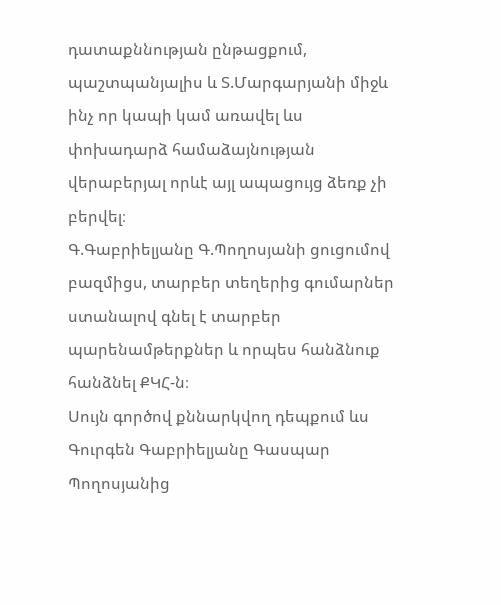դատաքննության ընթացքում, պաշտպանյալիս և Տ.Մարգարյանի միջև ինչ որ կապի կամ առավել ևս փոխադարձ համաձայնության վերաբերյալ որևէ այլ ապացույց ձեռք չի բերվել։
Գ.Գաբրիելյանը Գ.Պողոսյանի ցուցումով բազմիցս, տարբեր տեղերից գումարներ ստանալով գնել է տարբեր պարենամթերքներ և որպես հանձնուք հանձնել ՔԿՀ-ն։
Սույն գործով քննարկվող դեպքում ևս Գուրգեն Գաբրիելյանը Գասպար Պողոսյանից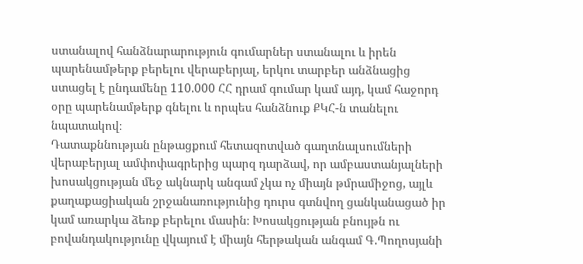ստանալով հանձնարարություն գումարներ ստանալու և իրեն պարենամթերք բերելու վերաբերյալ, երկու տարբեր անձնացից ստացել է ընդամենը 110.000 ՀՀ դրամ գումար կամ այդ, կամ հաջորդ օրը պարենամթերք գնելու և որպես հանձնուք ՔԿՀ-ն տանելու նպատակով։
Դատաքննության ընթացքում հետազոտված գաղտնալսումների վերաբերյալ ամփոփագրերից պարզ դարձավ, որ ամբաստանյալների խոսակցության մեջ ակնարկ անգամ չկա ոչ միայն թմրամիջոց, այլև քաղաքացիական շրջանառությունից դուրս գտնվող ցանկանացած իր կամ առարկա ձեռք բերելու մասին։ Խոսակցության բնույթն ու բովանդակությունը վկայում է միայն հերթական անգամ Գ.Պողոսյանի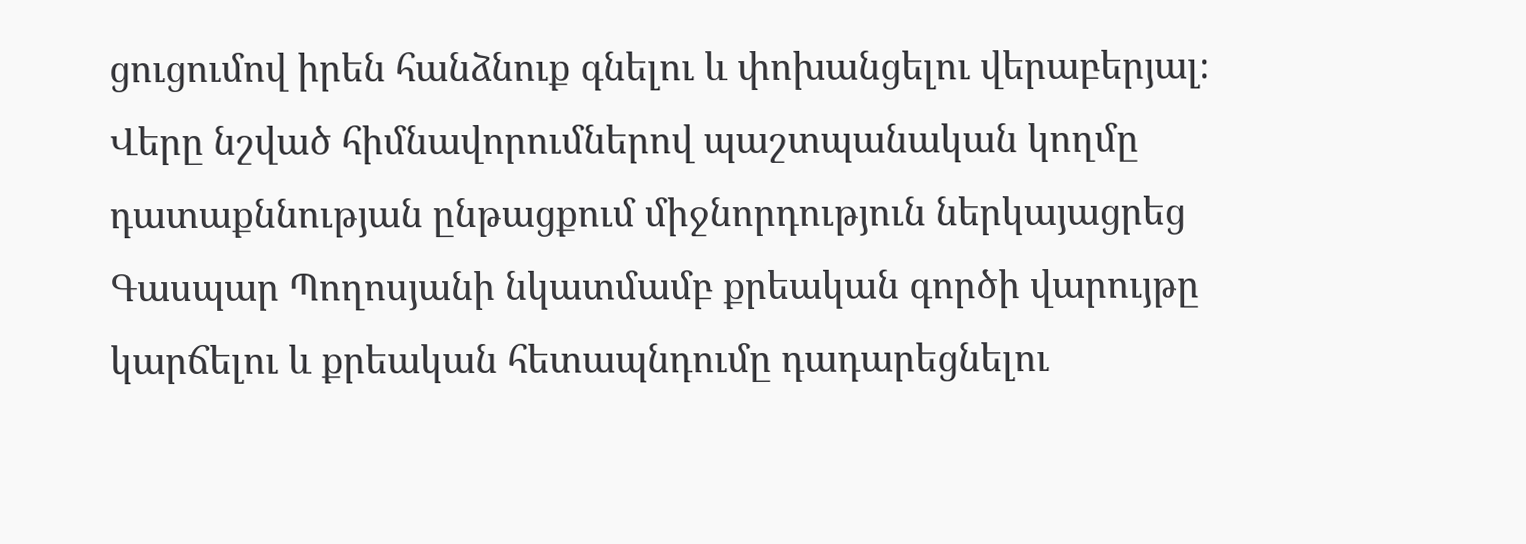ցուցումով իրեն հանձնուք գնելու և փոխանցելու վերաբերյալ։
Վերը նշված հիմնավորումներով պաշտպանական կողմը դատաքննության ընթացքում միջնորդություն ներկայացրեց Գասպար Պողոսյանի նկատմամբ քրեական գործի վարույթը կարճելու և քրեական հետապնդումը դադարեցնելու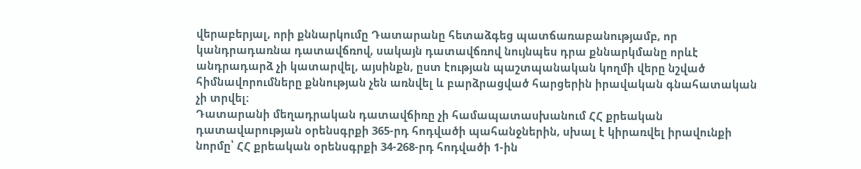վերաբերյալ, որի քննարկումը Դատարանը հետաձգեց պատճառաբանությամբ, որ կանդրադառնա դատավճռով, սակայն դատավճռով նույնպես դրա քննարկմանը որևէ անդրադարձ չի կատարվել, այսինքն, ըստ էության պաշտպանական կողմի վերը նշված հիմնավորումները քննության չեն առնվել և բարձրացված հարցերին իրավական գնահատական չի տրվել։
Դատարանի մեղադրական դատավճիռը չի համապատասխանում ՀՀ քրեական դատավարության օրենսգրքի 365-րդ հոդվածի պահանջներին, սխալ է կիրառվել իրավունքի նորմը՝ ՀՀ քրեական օրենսգրքի 34-268-րդ հոդվածի 1-ին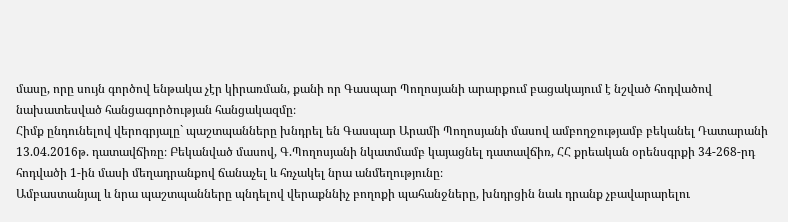մասը, որը սույն գործով ենթակա չէր կիրառման, քանի որ Գասպար Պողոսյանի արարքում բացակայում է նշված հոդվածով նախատեսված հանցագործության հանցակազմը։
Հիմք ընդունելով վերոգրյալը` պաշտպանները խնդրել են Գասպար Արամի Պողոսյանի մասով ամբողջությամբ բեկանել Դատարանի 13.04.2016թ. դատավճիռը։ Բեկանված մասով, Գ.Պողոսյանի նկատմամբ կայացնել դատավճիռ, ՀՀ քրեական օրենսգրքի 34-268-րդ հոդվածի 1-ին մասի մեղադրանքով ճանաչել և հռչակել նրա անմեղությունը։
Ամբաստանյալ և նրա պաշտպանները պնդելով վերաքննիչ բողոքի պահանջները, խնդրցին նաև դրանք չբավարարելու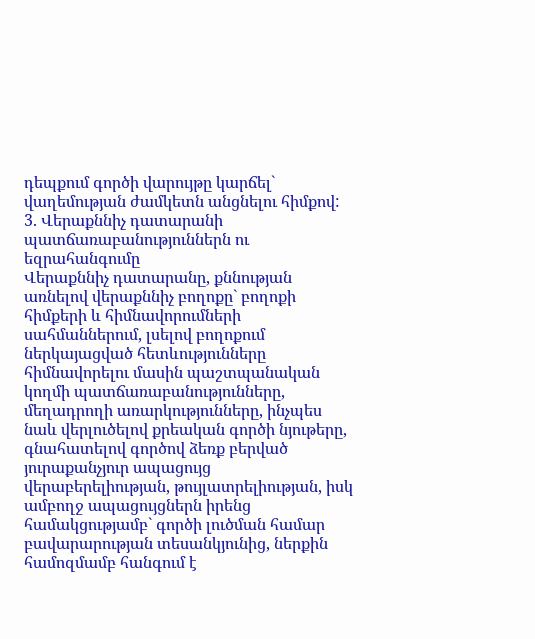դեպքում գործի վարույթը կարճել` վաղեմության ժամկետն անցնելու հիմքով:
3. Վերաքննիչ դատարանի պատճառաբանություններն ու եզրահանգումը
Վերաքննիչ դատարանը, քննության առնելով վերաքննիչ բողոքը` բողոքի հիմքերի և հիմնավորումների սահմաններում, լսելով բողոքում ներկայացված հետևությունները հիմնավորելու մասին պաշտպանական կողմի պատճառաբանությունները, մեղադրողի առարկությունները, ինչպես նաև վերլուծելով քրեական գործի նյութերը, գնահատելով գործով ձեռք բերված յուրաքանչյուր ապացույց վերաբերելիության, թույլատրելիության, իսկ ամբողջ ապացույցներն իրենց համակցությամբ` գործի լուծման համար բավարարության տեսանկյունից, ներքին համոզմամբ հանգում է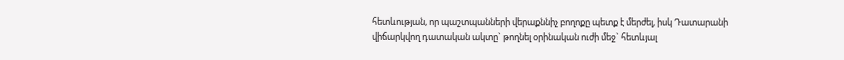հետևության, որ պաշտպանների վերաքննիչ բողոքը պետք է մերժել, իսկ Դատարանի վիճարկվող դատական ակտը` թողնել օրինական ուժի մեջ` հետևյալ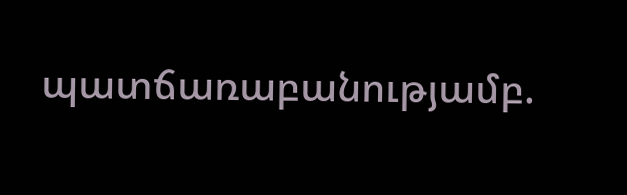պատճառաբանությամբ.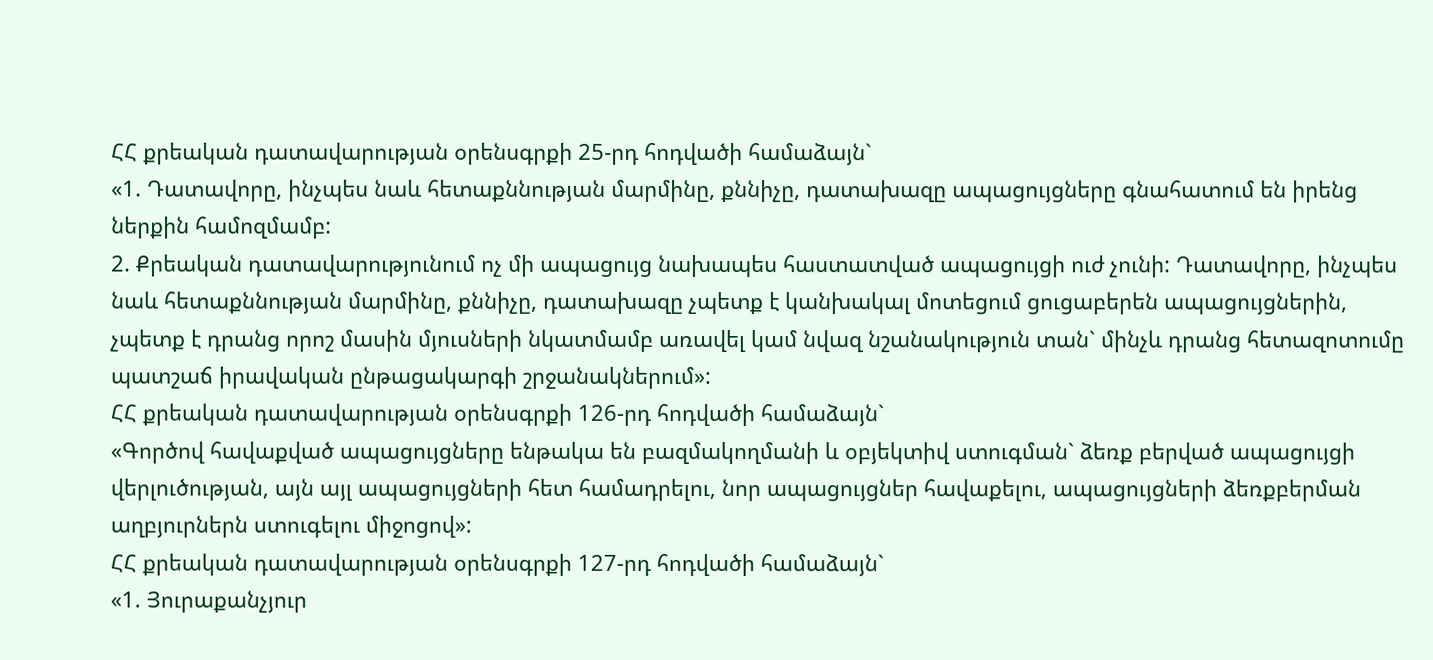ՀՀ քրեական դատավարության օրենսգրքի 25-րդ հոդվածի համաձայն`
«1. Դատավորը, ինչպես նաև հետաքննության մարմինը, քննիչը, դատախազը ապացույցները գնահատում են իրենց ներքին համոզմամբ:
2. Քրեական դատավարությունում ոչ մի ապացույց նախապես հաստատված ապացույցի ուժ չունի: Դատավորը, ինչպես նաև հետաքննության մարմինը, քննիչը, դատախազը չպետք է կանխակալ մոտեցում ցուցաբերեն ապացույցներին, չպետք է դրանց որոշ մասին մյուսների նկատմամբ առավել կամ նվազ նշանակություն տան` մինչև դրանց հետազոտումը պատշաճ իրավական ընթացակարգի շրջանակներում»:
ՀՀ քրեական դատավարության օրենսգրքի 126-րդ հոդվածի համաձայն`
«Գործով հավաքված ապացույցները ենթակա են բազմակողմանի և օբյեկտիվ ստուգման` ձեռք բերված ապացույցի վերլուծության, այն այլ ապացույցների հետ համադրելու, նոր ապացույցներ հավաքելու, ապացույցների ձեռքբերման աղբյուրներն ստուգելու միջոցով»:
ՀՀ քրեական դատավարության օրենսգրքի 127-րդ հոդվածի համաձայն`
«1. Յուրաքանչյուր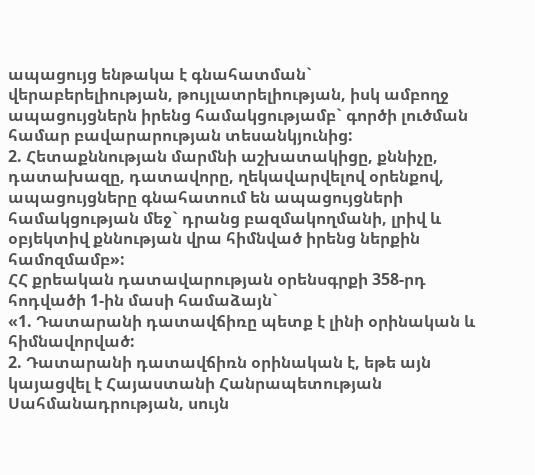ապացույց ենթակա է գնահատման` վերաբերելիության, թույլատրելիության, իսկ ամբողջ ապացույցներն իրենց համակցությամբ` գործի լուծման համար բավարարության տեսանկյունից:
2. Հետաքննության մարմնի աշխատակիցը, քննիչը, դատախազը, դատավորը, ղեկավարվելով օրենքով, ապացույցները գնահատում են ապացույցների համակցության մեջ` դրանց բազմակողմանի, լրիվ և օբյեկտիվ քննության վրա հիմնված իրենց ներքին համոզմամբ»:
ՀՀ քրեական դատավարության օրենսգրքի 358-րդ հոդվածի 1-ին մասի համաձայն`
«1. Դատարանի դատավճիռը պետք է լինի օրինական և հիմնավորված:
2. Դատարանի դատավճիռն օրինական է, եթե այն կայացվել է Հայաստանի Հանրապետության Սահմանադրության, սույն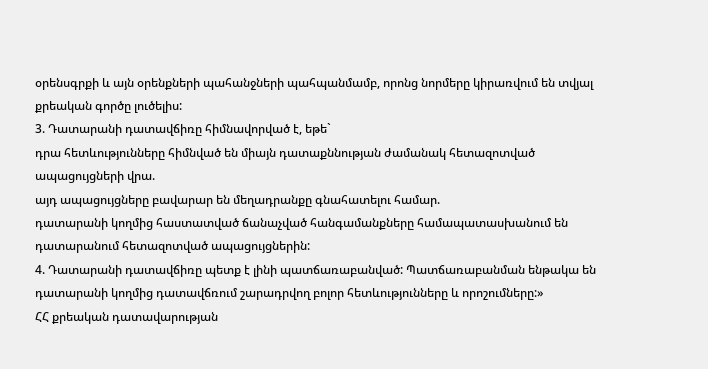օրենսգրքի և այն օրենքների պահանջների պահպանմամբ, որոնց նորմերը կիրառվում են տվյալ քրեական գործը լուծելիս:
3. Դատարանի դատավճիռը հիմնավորված է, եթե`
դրա հետևությունները հիմնված են միայն դատաքննության ժամանակ հետազոտված ապացույցների վրա.
այդ ապացույցները բավարար են մեղադրանքը գնահատելու համար.
դատարանի կողմից հաստատված ճանաչված հանգամանքները համապատասխանում են դատարանում հետազոտված ապացույցներին:
4. Դատարանի դատավճիռը պետք է լինի պատճառաբանված: Պատճառաբանման ենթակա են դատարանի կողմից դատավճռում շարադրվող բոլոր հետևությունները և որոշումները:»
ՀՀ քրեական դատավարության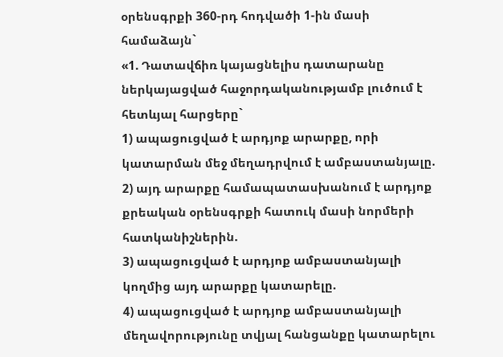օրենսգրքի 360-րդ հոդվածի 1-ին մասի համաձայն`
«1. Դատավճիռ կայացնելիս դատարանը ներկայացված հաջորդականությամբ լուծում է հետևյալ հարցերը`
1) ապացուցված է արդյոք արարքը, որի կատարման մեջ մեղադրվում է ամբաստանյալը.
2) այդ արարքը համապատասխանում է արդյոք քրեական օրենսգրքի հատուկ մասի նորմերի հատկանիշներին.
3) ապացուցված է արդյոք ամբաստանյալի կողմից այդ արարքը կատարելը.
4) ապացուցված է արդյոք ամբաստանյալի մեղավորությունը տվյալ հանցանքը կատարելու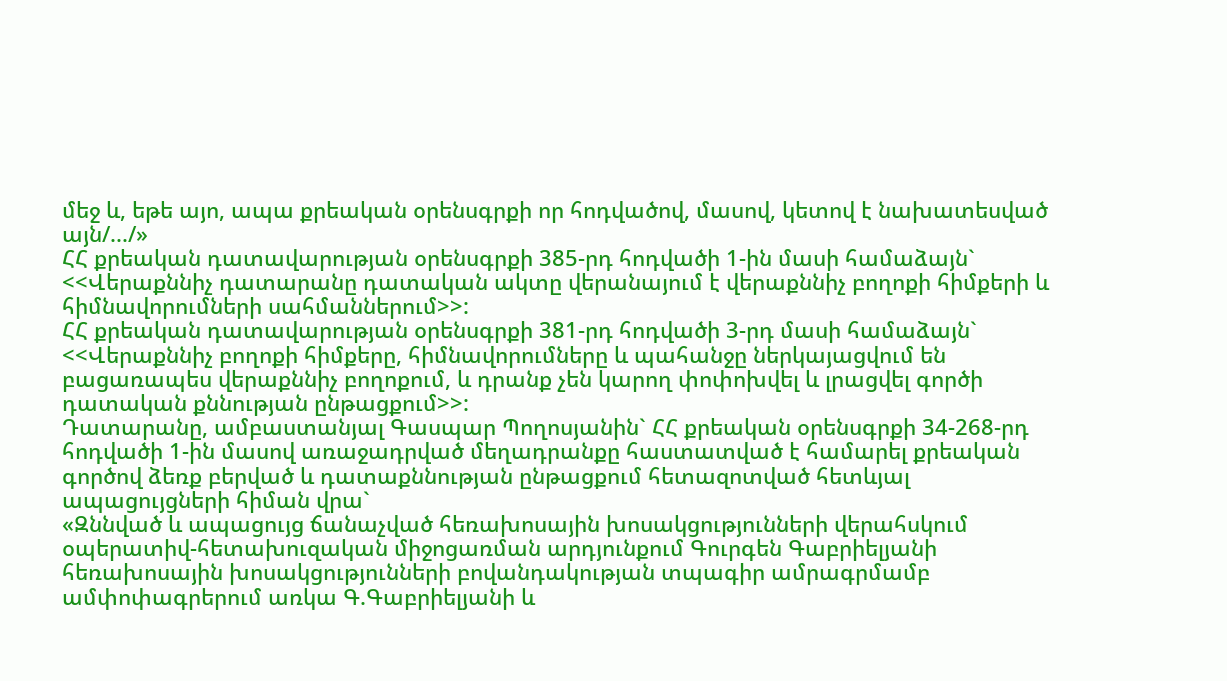մեջ և, եթե այո, ապա քրեական օրենսգրքի որ հոդվածով, մասով, կետով է նախատեսված այն/.../»
ՀՀ քրեական դատավարության օրենսգրքի 385-րդ հոդվածի 1-ին մասի համաձայն`
<<Վերաքննիչ դատարանը դատական ակտը վերանայում է վերաքննիչ բողոքի հիմքերի և հիմնավորումների սահմաններում>>:
ՀՀ քրեական դատավարության օրենսգրքի 381-րդ հոդվածի 3-րդ մասի համաձայն`
<<Վերաքննիչ բողոքի հիմքերը, հիմնավորումները և պահանջը ներկայացվում են բացառապես վերաքննիչ բողոքում, և դրանք չեն կարող փոփոխվել և լրացվել գործի դատական քննության ընթացքում>>:
Դատարանը, ամբաստանյալ Գասպար Պողոսյանին` ՀՀ քրեական օրենսգրքի 34-268-րդ հոդվածի 1-ին մասով առաջադրված մեղադրանքը հաստատված է համարել քրեական գործով ձեռք բերված և դատաքննության ընթացքում հետազոտված հետևյալ ապացույցների հիման վրա`
«Զննված և ապացույց ճանաչված հեռախոսային խոսակցությունների վերահսկում օպերատիվ-հետախուզական միջոցառման արդյունքում Գուրգեն Գաբրիելյանի հեռախոսային խոսակցությունների բովանդակության տպագիր ամրագրմամբ ամփոփագրերում առկա Գ.Գաբրիելյանի և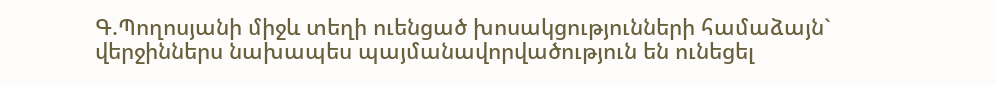Գ.Պողոսյանի միջև տեղի ուենցած խոսակցությունների համաձայն` վերջիններս նախապես պայմանավորվածություն են ունեցել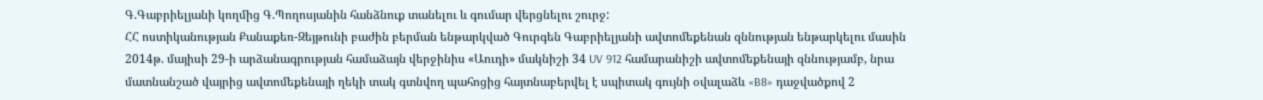Գ.Գաբրիելյանի կողմից Գ.Պողոսյանին հանձնուք տանելու և գումար վերցնելու շուրջ:
ՀՀ ոստիկանության Քանաքեռ-Զեյթունի բաժին բերման ենթարկված Գուրգեն Գաբրիելյանի ավտոմեքենան զննության ենթարկելու մասին 2014թ. մայիսի 29-ի արձանագրության համաձայն վերջինիս «Աուդի» մակնիշի 34 UV 912 համարանիշի ավտոմեքենայի զննությամբ, նրա մատնանշած վայրից ավտոմեքենայի ղեկի տակ գտնվող պահոցից հայտնաբերվել է սպիտակ գույնի օվալաձև «B8» դաջվածքով 2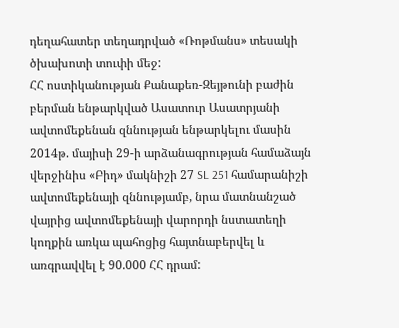դեղահատեր տեղադրված «Ռոթմանս» տեսակի ծխախոտի տուփի մեջ:
ՀՀ ոստիկանության Քանաքեռ-Զեյթունի բաժին բերման ենթարկված Ասատուր Ասատրյանի ավտոմեքենան զննության ենթարկելու մասին 2014թ. մայիսի 29-ի արձանագրության համաձայն վերջինիս «Բիդ» մակնիշի 27 SL 251 համարանիշի ավտոմեքենայի զննությամբ, նրա մատնանշած վայրից ավտոմեքենայի վարորդի նստատեղի կողքին առկա պահոցից հայտնաբերվել և առգրավվել է 90.000 ՀՀ դրամ: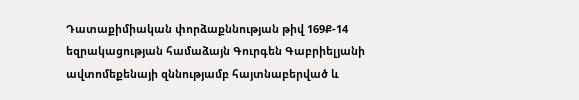Դատաքիմիական փորձաքննության թիվ 169Ք-14 եզրակացության համաձայն Գուրգեն Գաբրիելյանի ավտոմեքենայի զննությամբ հայտնաբերված և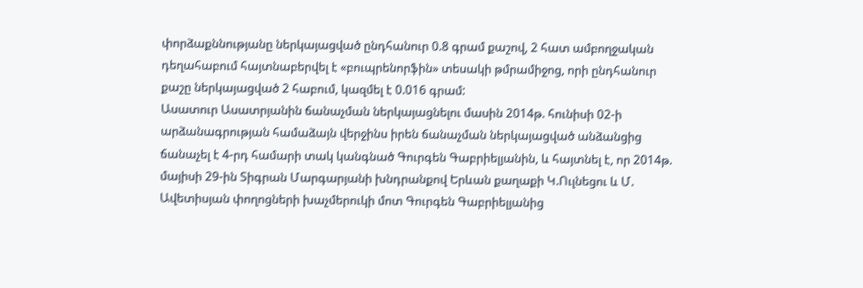փորձաքննությանը ներկայացված ընդհանուր 0.8 գրամ քաշով, 2 հատ ամբողջական դեղահաբում հայտնաբերվել է «բուպրենորֆին» տեսակի թմրամիջոց, որի ընդհանուր քաշը ներկայացված 2 հաբում, կազմել է 0.016 գրամ:
Ասատուր Ասատրյանին ճանաչման ներկայացնելու մասին 2014թ. հունիսի 02-ի արձանագրության համաձայն վերջինս իրեն ճանաչման ներկայացված անձանցից ճանաչել է 4-րդ համարի տակ կանգնած Գուրգեն Գաբրիելյանին, և հայտնել է, որ 2014թ. մայիսի 29-ին Տիգրան Մարգարյանի խնդրանքով Երևան քաղաքի Կ.Ուլնեցու և Մ. Ավետիսյան փողոցների խաչմերուկի մոտ Գուրգեն Գաբրիելյանից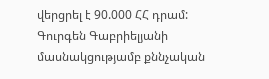վերցրել է 90.000 ՀՀ դրամ:
Գուրգեն Գաբրիելյանի մասնակցությամբ քննչական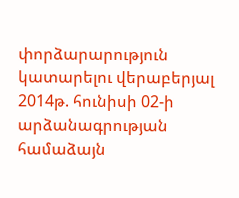փորձարարություն կատարելու վերաբերյալ 2014թ. հունիսի 02-ի արձանագրության համաձայն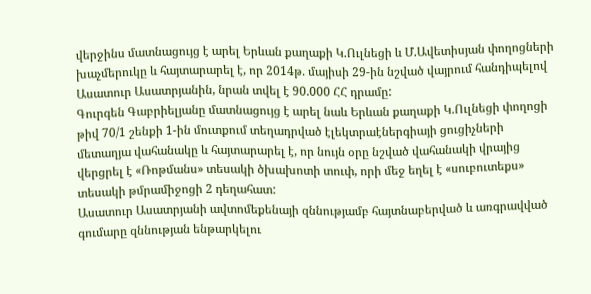վերջինս մատնացույց է արել Երևան քաղաքի Կ.Ուլնեցի և Մ.Ավետիսյան փողոցների խաչմերուկը և հայտարարել է, որ 2014թ. մայիսի 29-ին նշված վայրում հանդիպելով Ասատուր Ասատրյանին, նրան տվել է 90.000 ՀՀ դրամը:
Գուրգեն Գաբրիելյանը մատնացույց է արել նաև Երևան քաղաքի Կ.Ուլնեցի փողոցի թիվ 70/1 շենքի 1-ին մուտքում տեղադրված էլեկտրաէներգիայի ցուցիչների մետաղյա վահանակը և հայտարարել է, որ նույն օրը նշված վահանակի վրայից վերցրել է «Ռոթմանս» տեսակի ծխախոտի տուփ, որի մեջ եղել է «սուբուտեքս» տեսակի թմրամիջոցի 2 դեղահատ:
Ասատուր Ասատրյանի ավտոմեքենայի զննությամբ հայտնաբերված և առգրավված գումարը զննության ենթարկելու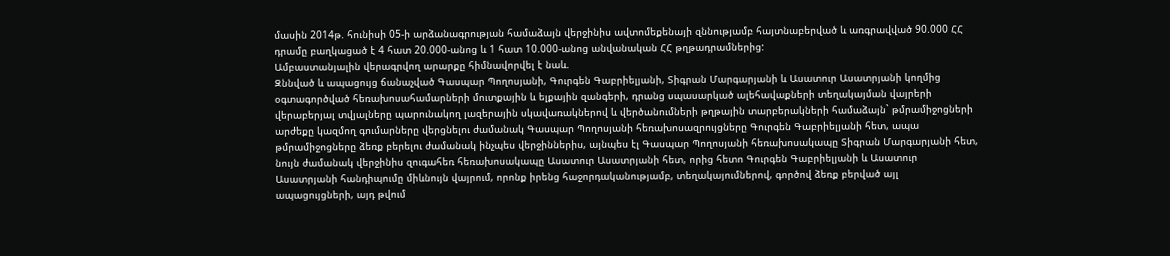մասին 2014թ. հունիսի 05-ի արձանագրության համաձայն վերջինիս ավտոմեքենայի զննությամբ հայտնաբերված և առգրավված 90.000 ՀՀ դրամը բաղկացած է 4 հատ 20.000-անոց և 1 հատ 10.000-անոց անվանական ՀՀ թղթադրամներից:
Ամբաստանյալին վերագրվող արարքը հիմնավորվել է նաև.
Զննված և ապացույց ճանաչված Գասպար Պողոսյանի, Գուրգեն Գաբրիելյանի, Տիգրան Մարգարյանի և Ասատուր Ասատրյանի կողմից օգտագործված հեռախոսահամարների մուտքային և ելքային զանգերի, դրանց սպասարկած ալեհավաքների տեղակայման վայրերի վերաբերյալ տվյալները պարունակող լազերային սկավառակներով և վերծանումների թղթային տարբերակների համաձայն` թմրամիջոցների արժեքը կազմող գումարները վերցնելու ժամանակ Գասպար Պողոսյանի հեռախոսազրույցները Գուրգեն Գաբրիելյանի հետ, ապա թմրամիջոցները ձեռք բերելու ժամանակ ինչպես վերջիններիս, այնպես էլ Գասպար Պողոսյանի հեռախոսակապը Տիգրան Մարգարյանի հետ, նույն ժամանակ վերջինիս զուգահեռ հեռախոսակապը Ասատուր Ասատրյանի հետ, որից հետո Գուրգեն Գաբրիելյանի և Ասատուր Ասատրյանի հանդիպումը միևնույն վայրում, որոնք իրենց հաջորդականությամբ, տեղակայումներով, գործով ձեռք բերված այլ ապացույցների, այդ թվում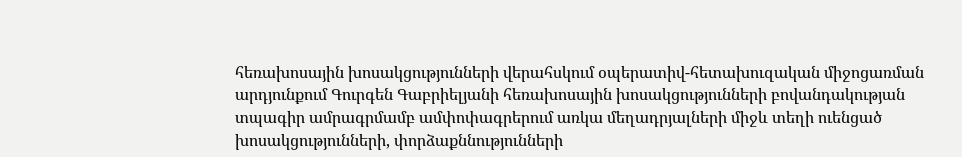հեռախոսային խոսակցությունների վերահսկում օպերատիվ-հետախուզական միջոցառման արդյունքում Գուրգեն Գաբրիելյանի հեռախոսային խոսակցությունների բովանդակության տպագիր ամրագրմամբ ամփոփագրերում առկա մեղադրյալների միջև տեղի ուենցած խոսակցությունների, փորձաքննությունների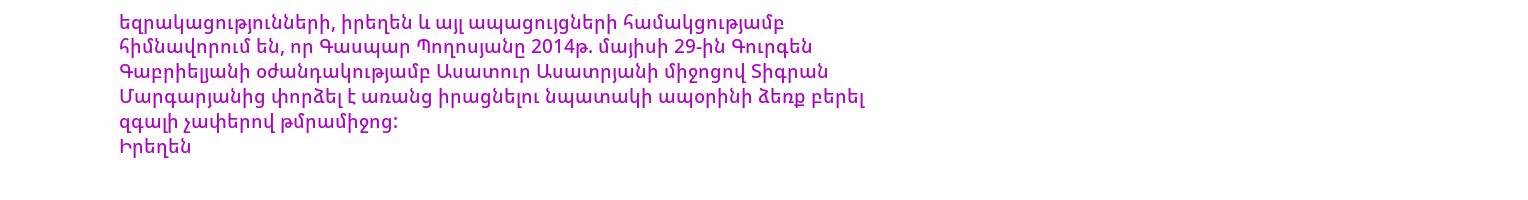եզրակացությունների, իրեղեն և այլ ապացույցների համակցությամբ հիմնավորում են, որ Գասպար Պողոսյանը 2014թ. մայիսի 29-ին Գուրգեն Գաբրիելյանի օժանդակությամբ Ասատուր Ասատրյանի միջոցով Տիգրան Մարգարյանից փորձել է առանց իրացնելու նպատակի ապօրինի ձեռք բերել զգալի չափերով թմրամիջոց:
Իրեղեն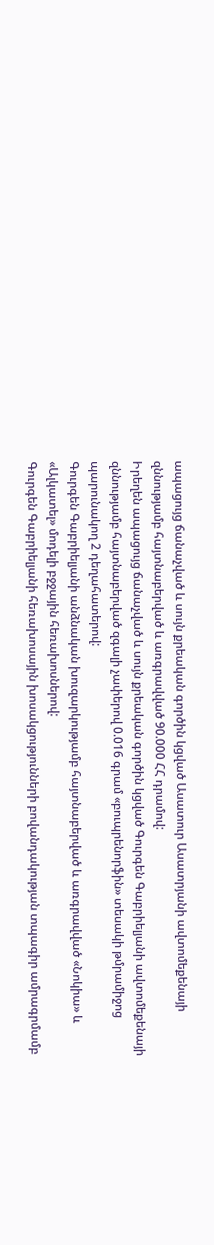ապացույց ճանաչված և սույն քրեական գործին կցված Ասատուր Ասատրյանի ավտոմեքենայի զննությամբ հայտնաբերված և առգրավված 90.000 ՀՀ դրամով:
Իրեղեն ապացույց ճանաչված և սույն քրեական գործին կցված Գուրգեն Գաբրիելյանի ավտոմեքենայի զննությամբ հայտնաբերված զգալի չափերով 0.016 գրամ «բուպրենորֆին» տեսակի թմրամիջոց պարունակող 2 դեղահատերով:
Գուրգեն Գաբրիելյանի անձնական խուզարկությամբ հայտնաբերված և առգրավված «Նոկիա» և «Ալկատել» մոդելի բջջային հեռախոսներով:
Գուրգեն Գաբրիելյանի հեռախոսային խոսակցությունների բովանդակության տպագիր ամրագրմամբ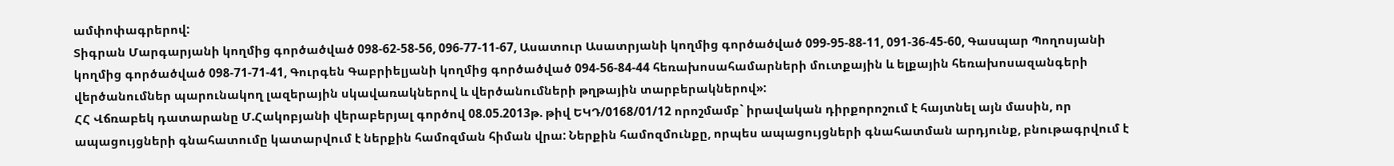ամփոփագրերով:
Տիգրան Մարգարյանի կողմից գործածված 098-62-58-56, 096-77-11-67, Ասատուր Ասատրյանի կողմից գործածված 099-95-88-11, 091-36-45-60, Գասպար Պողոսյանի կողմից գործածված 098-71-71-41, Գուրգեն Գաբրիելյանի կողմից գործածված 094-56-84-44 հեռախոսահամարների մուտքային և ելքային հեռախոսազանգերի վերծանումներ պարունակող լազերային սկավառակներով և վերծանումների թղթային տարբերակներով»:
ՀՀ Վճռաբեկ դատարանը Մ.Հակոբյանի վերաբերյալ գործով 08.05.2013թ. թիվ ԵԿԴ/0168/01/12 որոշմամբ` իրավական դիրքորոշում է հայտնել այն մասին, որ ապացույցների գնահատումը կատարվում է ներքին համոզման հիման վրա: Ներքին համոզմունքը, որպես ապացույցների գնահատման արդյունք, բնութագրվում է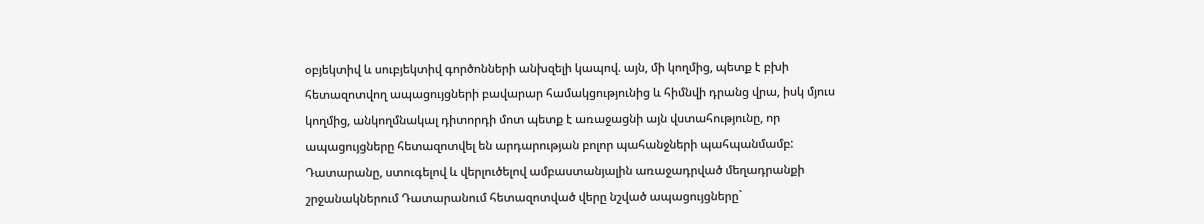օբյեկտիվ և սուբյեկտիվ գործոնների անխզելի կապով. այն, մի կողմից, պետք է բխի հետազոտվող ապացույցների բավարար համակցությունից և հիմնվի դրանց վրա, իսկ մյուս կողմից, անկողմնակալ դիտորդի մոտ պետք է առաջացնի այն վստահությունը, որ ապացույցները հետազոտվել են արդարության բոլոր պահանջների պահպանմամբ:
Դատարանը, ստուգելով և վերլուծելով ամբաստանյալին առաջադրված մեղադրանքի շրջանակներում Դատարանում հետազոտված վերը նշված ապացույցները`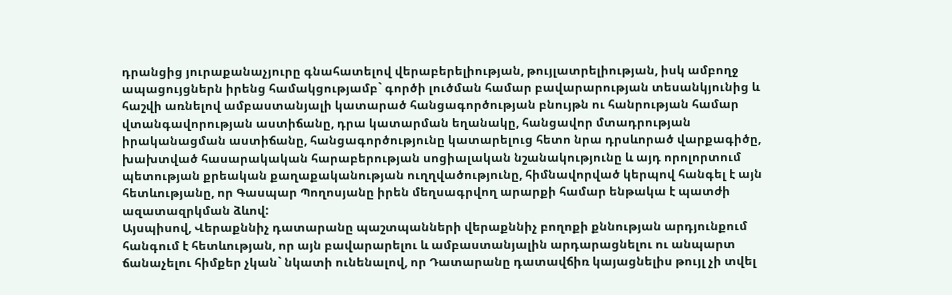դրանցից յուրաքանաչյուրը գնահատելով վերաբերելիության, թույլատրելիության, իսկ ամբողջ ապացույցներն իրենց համակցությամբ` գործի լուծման համար բավարարության տեսանկյունից և հաշվի առնելով ամբաստանյալի կատարած հանցագործության բնույթն ու հանրության համար վտանգավորության աստիճանը, դրա կատարման եղանակը, հանցավոր մտադրության իրականացման աստիճանը, հանցագործությունը կատարելուց հետո նրա դրսևորած վարքագիծը, խախտված հասարակական հարաբերության սոցիալական նշանակությունը և այդ որոլորտում պետության քրեական քաղաքականության ուղղվածությունը, հիմնավորված կերպով հանգել է այն հետևությանը, որ Գասպար Պողոսյանը իրեն մեղսագրվող արարքի համար ենթակա է պատժի ազատազրկման ձևով:
Այսպիսով, Վերաքննիչ դատարանը պաշտպանների վերաքննիչ բողոքի քննության արդյունքում հանգում է հետևության, որ այն բավարարելու և ամբաստանյալին արդարացնելու ու անպարտ ճանաչելու հիմքեր չկան` նկատի ունենալով, որ Դատարանը դատավճիռ կայացնելիս թույլ չի տվել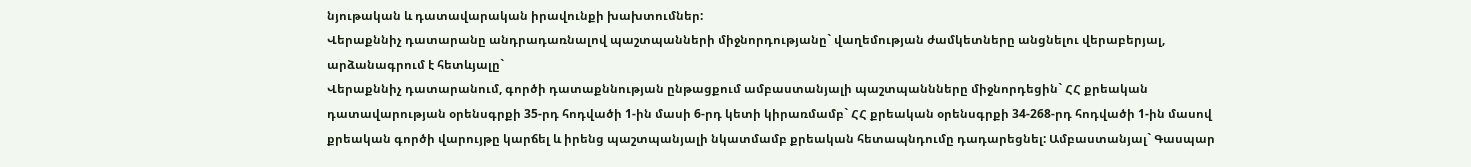նյութական և դատավարական իրավունքի խախտումներ:
Վերաքննիչ դատարանը անդրադառնալով պաշտպանների միջնորդությանը` վաղեմության ժամկետները անցնելու վերաբերյալ, արձանագրում է հետևյալը`
Վերաքննիչ դատարանում, գործի դատաքննության ընթացքում ամբաստանյալի պաշտպաննները միջնորդեցին` ՀՀ քրեական դատավարության օրենսգրքի 35-րդ հոդվածի 1-ին մասի 6-րդ կետի կիրառմամբ` ՀՀ քրեական օրենսգրքի 34-268-րդ հոդվածի 1-ին մասով քրեական գործի վարույթը կարճել և իրենց պաշտպանյալի նկատմամբ քրեական հետապնդումը դադարեցնել: Ամբաստանյալ` Գասպար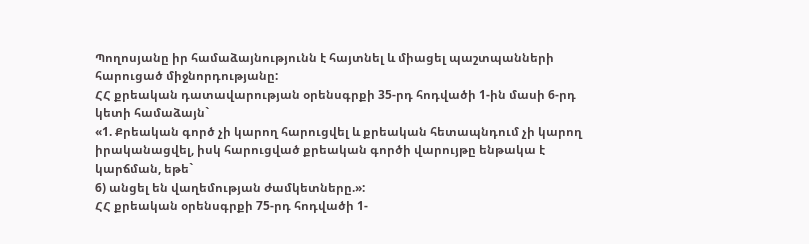Պողոսյանը իր համաձայնությունն է հայտնել և միացել պաշտպանների հարուցած միջնորդությանը:
ՀՀ քրեական դատավարության օրենսգրքի 35-րդ հոդվածի 1-ին մասի 6-րդ կետի համաձայն`
«1. Քրեական գործ չի կարող հարուցվել և քրեական հետապնդում չի կարող իրականացվել, իսկ հարուցված քրեական գործի վարույթը ենթակա է կարճման, եթե`
6) անցել են վաղեմության ժամկետները.»:
ՀՀ քրեական օրենսգրքի 75-րդ հոդվածի 1-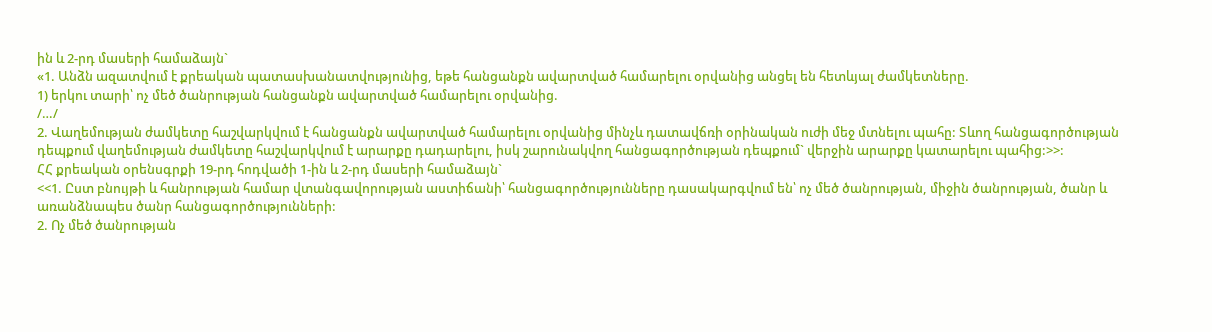ին և 2-րդ մասերի համաձայն`
«1. Անձն ազատվում է քրեական պատասխանատվությունից, եթե հանցանքն ավարտված համարելու օրվանից անցել են հետևյալ ժամկետները.
1) երկու տարի՝ ոչ մեծ ծանրության հանցանքն ավարտված համարելու օրվանից.
/…/
2. Վաղեմության ժամկետը հաշվարկվում է հանցանքն ավարտված համարելու օրվանից մինչև դատավճռի օրինական ուժի մեջ մտնելու պահը: Տևող հանցագործության դեպքում վաղեմության ժամկետը հաշվարկվում է արարքը դադարելու, իսկ շարունակվող հանցագործության դեպքում` վերջին արարքը կատարելու պահից:>>:
ՀՀ քրեական օրենսգրքի 19-րդ հոդվածի 1-ին և 2-րդ մասերի համաձայն`
<<1. Ըստ բնույթի և հանրության համար վտանգավորության աստիճանի՝ հանցագործությունները դասակարգվում են՝ ոչ մեծ ծանրության, միջին ծանրության, ծանր և առանձնապես ծանր հանցագործությունների:
2. Ոչ մեծ ծանրության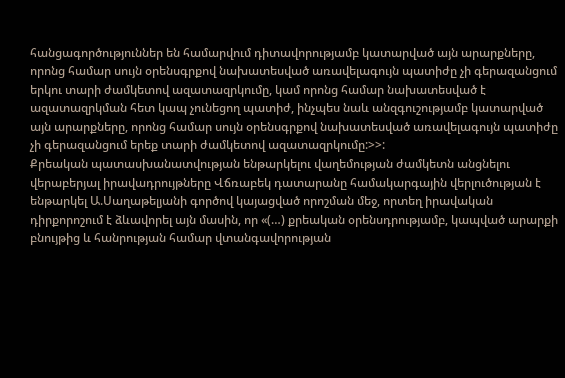հանցագործություններ են համարվում դիտավորությամբ կատարված այն արարքները, որոնց համար սույն օրենսգրքով նախատեսված առավելագույն պատիժը չի գերազանցում երկու տարի ժամկետով ազատազրկումը, կամ որոնց համար նախատեսված է ազատազրկման հետ կապ չունեցող պատիժ, ինչպես նաև անզգուշությամբ կատարված այն արարքները, որոնց համար սույն օրենսգրքով նախատեսված առավելագույն պատիժը չի գերազանցում երեք տարի ժամկետով ազատազրկումը:>>:
Քրեական պատասխանատվության ենթարկելու վաղեմության ժամկետն անցնելու վերաբերյալ իրավադրույթները Վճռաբեկ դատարանը համակարգային վերլուծության է ենթարկել Ա.Սաղաթելյանի գործով կայացված որոշման մեջ, որտեղ իրավական դիրքորոշում է ձևավորել այն մասին, որ «(…) քրեական օրենսդրությամբ, կապված արարքի բնույթից և հանրության համար վտանգավորության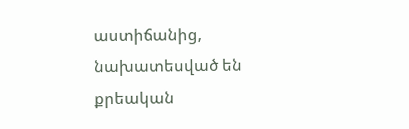աստիճանից, նախատեսված են քրեական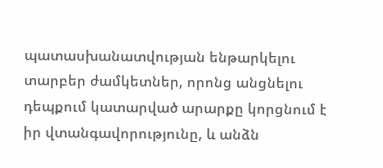պատասխանատվության ենթարկելու տարբեր ժամկետներ, որոնց անցնելու դեպքում կատարված արարքը կորցնում է իր վտանգավորությունը, և անձն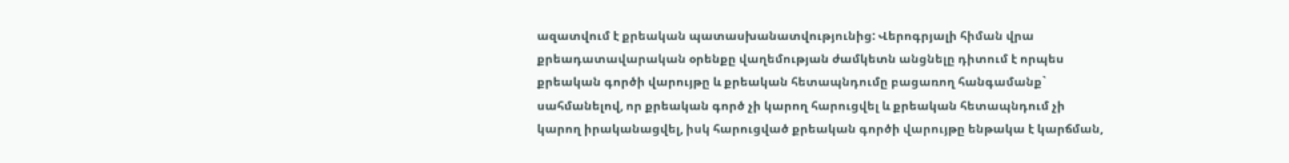ազատվում է քրեական պատասխանատվությունից: Վերոգրյալի հիման վրա քրեադատավարական օրենքը վաղեմության ժամկետն անցնելը դիտում է որպես քրեական գործի վարույթը և քրեական հետապնդումը բացառող հանգամանք` սահմանելով, որ քրեական գործ չի կարող հարուցվել և քրեական հետապնդում չի կարող իրականացվել, իսկ հարուցված քրեական գործի վարույթը ենթակա է կարճման,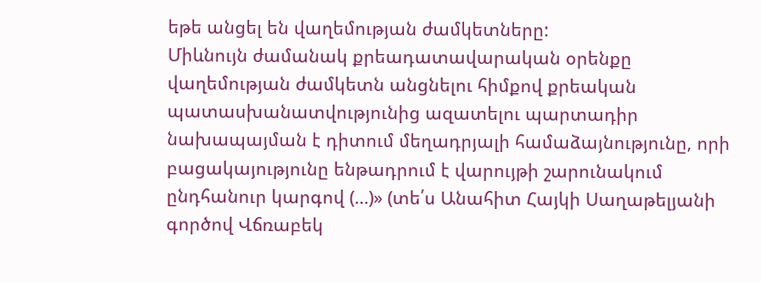եթե անցել են վաղեմության ժամկետները:
Միևնույն ժամանակ քրեադատավարական օրենքը վաղեմության ժամկետն անցնելու հիմքով քրեական պատասխանատվությունից ազատելու պարտադիր նախապայման է դիտում մեղադրյալի համաձայնությունը, որի բացակայությունը ենթադրում է վարույթի շարունակում ընդհանուր կարգով (…)» (տե՛ս Անահիտ Հայկի Սաղաթելյանի գործով Վճռաբեկ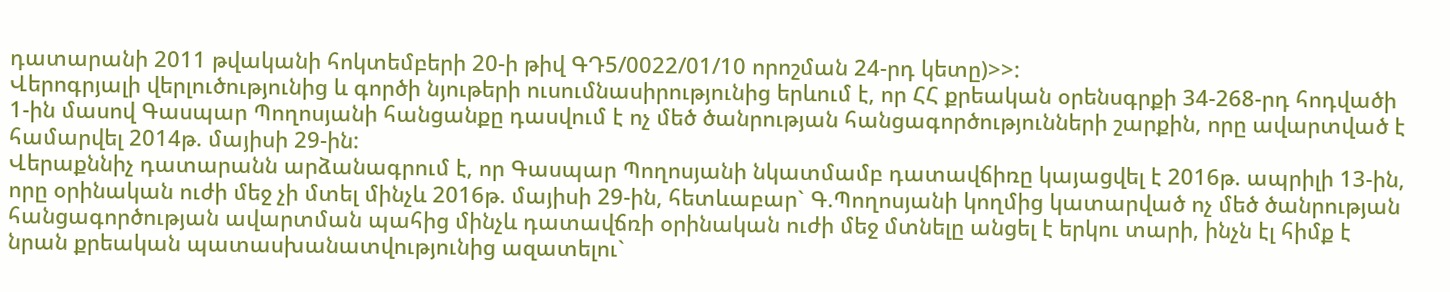դատարանի 2011 թվականի հոկտեմբերի 20-ի թիվ ԳԴ5/0022/01/10 որոշման 24-րդ կետը)>>:
Վերոգրյալի վերլուծությունից և գործի նյութերի ուսումնասիրությունից երևում է, որ ՀՀ քրեական օրենսգրքի 34-268-րդ հոդվածի 1-ին մասով Գասպար Պողոսյանի հանցանքը դասվում է ոչ մեծ ծանրության հանցագործությունների շարքին, որը ավարտված է համարվել 2014թ. մայիսի 29-ին:
Վերաքննիչ դատարանն արձանագրում է, որ Գասպար Պողոսյանի նկատմամբ դատավճիռը կայացվել է 2016թ. ապրիլի 13-ին, որը օրինական ուժի մեջ չի մտել մինչև 2016թ. մայիսի 29-ին, հետևաբար` Գ.Պողոսյանի կողմից կատարված ոչ մեծ ծանրության հանցագործության ավարտման պահից մինչև դատավճռի օրինական ուժի մեջ մտնելը անցել է երկու տարի, ինչն էլ հիմք է նրան քրեական պատասխանատվությունից ազատելու`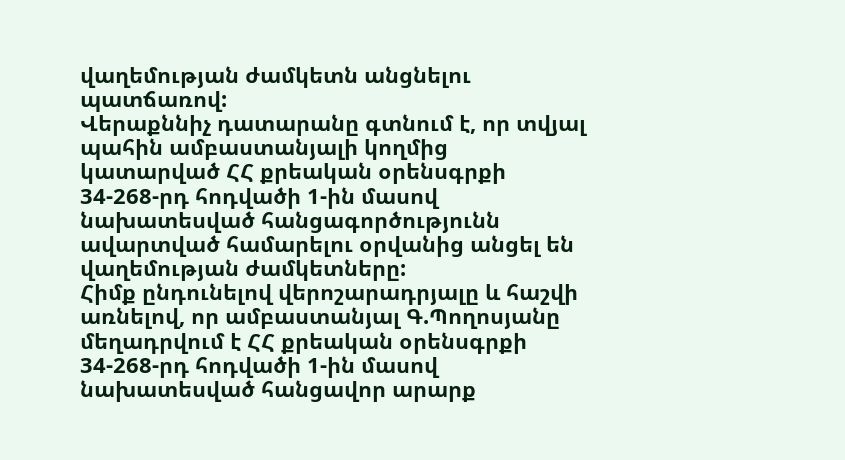վաղեմության ժամկետն անցնելու պատճառով:
Վերաքննիչ դատարանը գտնում է, որ տվյալ պահին ամբաստանյալի կողմից կատարված ՀՀ քրեական օրենսգրքի 34-268-րդ հոդվածի 1-ին մասով նախատեսված հանցագործությունն ավարտված համարելու օրվանից անցել են վաղեմության ժամկետները:
Հիմք ընդունելով վերոշարադրյալը և հաշվի առնելով, որ ամբաստանյալ Գ.Պողոսյանը մեղադրվում է ՀՀ քրեական օրենսգրքի 34-268-րդ հոդվածի 1-ին մասով նախատեսված հանցավոր արարք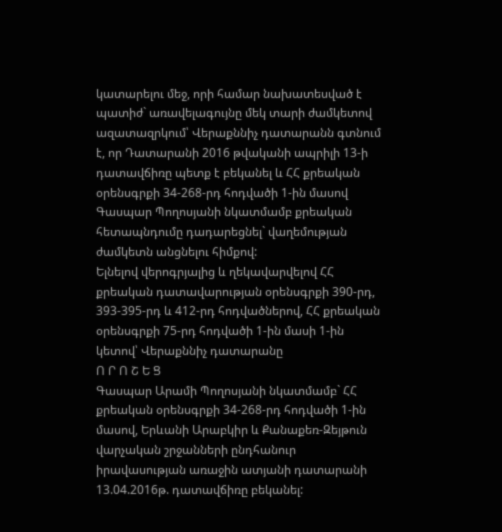կատարելու մեջ, որի համար նախատեսված է պատիժ` առավելագույնը մեկ տարի ժամկետով ազատազրկում՝ Վերաքննիչ դատարանն գտնում է, որ Դատարանի 2016 թվականի ապրիլի 13-ի դատավճիռը պետք է բեկանել և ՀՀ քրեական օրենսգրքի 34-268-րդ հոդվածի 1-ին մասով Գասպար Պողոսյանի նկատմամբ քրեական հետապնդումը դադարեցնել` վաղեմության ժամկետն անցնելու հիմքով:
Ելնելով վերոգրյալից և ղեկավարվելով ՀՀ քրեական դատավարության օրենսգրքի 390-րդ, 393-395-րդ և 412-րդ հոդվածներով, ՀՀ քրեական օրենսգրքի 75-րդ հոդվածի 1-ին մասի 1-ին կետով՝ Վերաքննիչ դատարանը
Ո Ր Ո Շ Ե Ց
Գասպար Արամի Պողոսյանի նկատմամբ` ՀՀ քրեական օրենսգրքի 34-268-րդ հոդվածի 1-ին մասով, Երևանի Արաբկիր և Քանաքեռ-Զեյթուն վարչական շրջանների ընդհանուր իրավասության առաջին ատյանի դատարանի 13.04.2016թ. դատավճիռը բեկանել: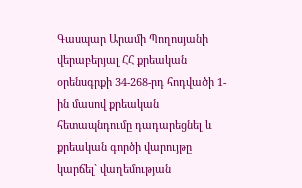Գասպար Արամի Պողոսյանի վերաբերյալ ՀՀ քրեական օրենսգրքի 34-268-րդ հոդվածի 1-ին մասով քրեական հետապնդումը դադարեցնել և քրեական գործի վարույթը կարճել` վաղեմության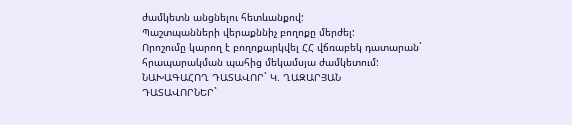ժամկետն անցնելու հետևանքով:
Պաշտպանների վերաքննիչ բողոքը մերժել:
Որոշումը կարող է բողոքարկվել ՀՀ վճռաբեկ դատարան` հրապարակման պահից մեկամսյա ժամկետում:
ՆԱԽԱԳԱՀՈՂ ԴԱՏԱՎՈՐ` Կ. ՂԱԶԱՐՅԱՆ
ԴԱՏԱՎՈՐՆԵՐ`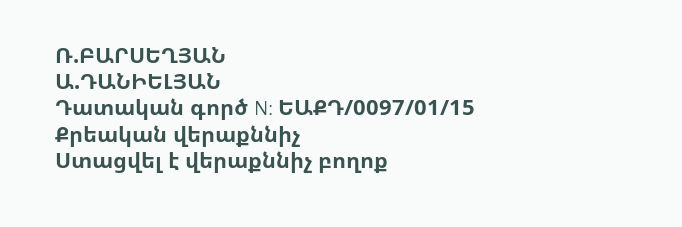Ռ.ԲԱՐՍԵՂՅԱՆ
Ա.ԴԱՆԻԵԼՅԱՆ
Դատական գործ N: ԵԱՔԴ/0097/01/15
Քրեական վերաքննիչ
Ստացվել է վերաքննիչ բողոք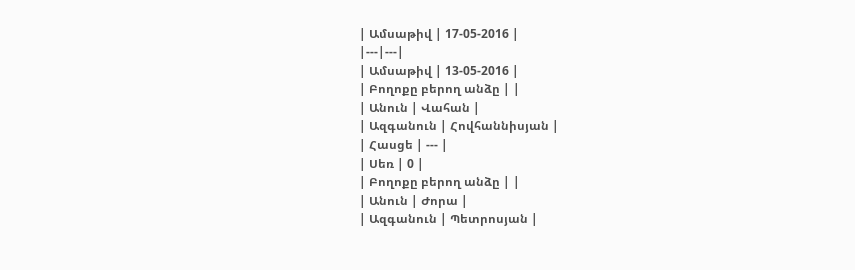| Ամսաթիվ | 17-05-2016 |
|---|---|
| Ամսաթիվ | 13-05-2016 |
| Բողոքը բերող անձը | |
| Անուն | Վահան |
| Ազգանուն | Հովհաննիսյան |
| Հասցե | --- |
| Սեռ | 0 |
| Բողոքը բերող անձը | |
| Անուն | Ժորա |
| Ազգանուն | Պետրոսյան |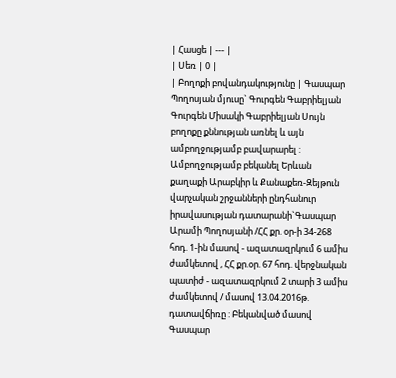| Հասցե | --- |
| Սեռ | 0 |
| Բողոքի բովանդակությունը | Գասպար Պողոսյան մյուսը` Գուրգեն Գաբրիելյան Գուրգեն Միսակի Գաբրիելյան Սույն բողոքը քննության առնել և այն ամբողջությամբ բավարարել : Ամբողջությամբ բեկանել Երևան քաղաքի Արաբկիր և Քանաքեռ-Զեյթուն վարչական շրջանների ընդհանուր իրավասության դատարանի`Գասպար Արամի Պողոսյանի /ՀՀ քր. օր-ի 34-268 հոդ. 1-ին մասով - ազատազրկում 6 ամիս ժամկետով , ՀՀ քր.օր. 67 հոդ. վերջնական պատիժ - ազատազրկում 2 տարի 3 ամիս ժամկետով / մասով 13.04.2016թ. դատավճիռը : Բեկանված մասով Գասպար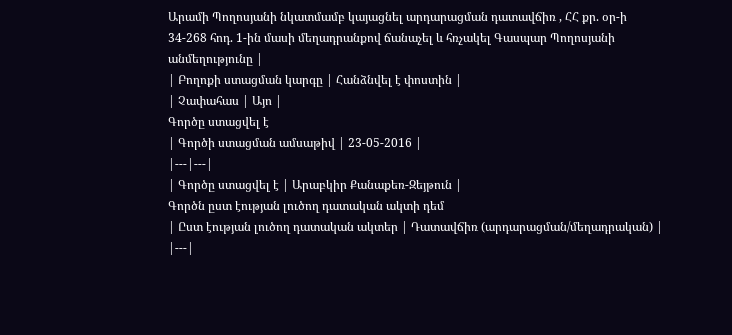Արամի Պողոսյանի նկատմամբ կայացնել արդարացման դատավճիռ , ՀՀ քր. օր-ի 34-268 հոդ. 1-ին մասի մեղադրանքով ճանաչել և հռչակել Գասպար Պողոսյանի անմեղությունը |
| Բողոքի ստացման կարգը | Հանձնվել է փոստին |
| Չափահաս | Այո |
Գործը ստացվել է
| Գործի ստացման ամսաթիվ | 23-05-2016 |
|---|---|
| Գործը ստացվել է | Արաբկիր Քանաքեռ-Զեյթուն |
Գործն ըստ էության լուծող դատական ակտի դեմ
| Ըստ էության լուծող դատական ակտեր | Դատավճիռ (արդարացման/մեղադրական) |
|---|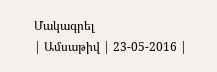Մակագրել
| Ամսաթիվ | 23-05-2016 |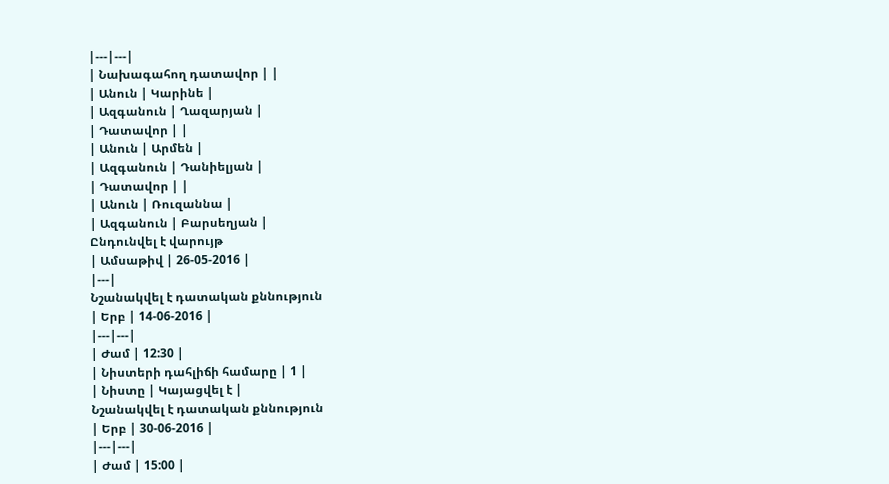|---|---|
| Նախագահող դատավոր | |
| Անուն | Կարինե |
| Ազգանուն | Ղազարյան |
| Դատավոր | |
| Անուն | Արմեն |
| Ազգանուն | Դանիելյան |
| Դատավոր | |
| Անուն | Ռուզաննա |
| Ազգանուն | Բարսեղյան |
Ընդունվել է վարույթ
| Ամսաթիվ | 26-05-2016 |
|---|
Նշանակվել է դատական քննություն
| Երբ | 14-06-2016 |
|---|---|
| Ժամ | 12:30 |
| Նիստերի դահլիճի համարը | 1 |
| Նիստը | Կայացվել է |
Նշանակվել է դատական քննություն
| Երբ | 30-06-2016 |
|---|---|
| Ժամ | 15:00 |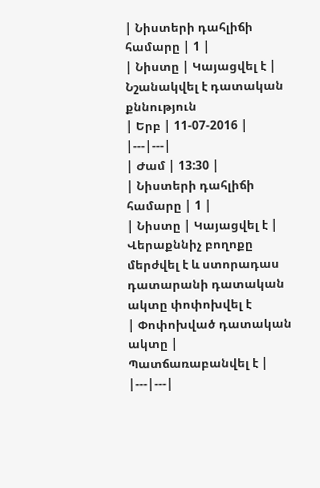| Նիստերի դահլիճի համարը | 1 |
| Նիստը | Կայացվել է |
Նշանակվել է դատական քննություն
| Երբ | 11-07-2016 |
|---|---|
| Ժամ | 13:30 |
| Նիստերի դահլիճի համարը | 1 |
| Նիստը | Կայացվել է |
Վերաքննիչ բողոքը մերժվել է և ստորադաս դատարանի դատական ակտը փոփոխվել է
| Փոփոխված դատական ակտը | Պատճառաբանվել է |
|---|---|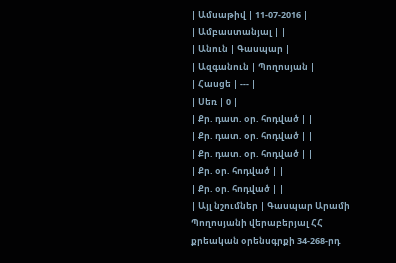| Ամսաթիվ | 11-07-2016 |
| Ամբաստանյալ | |
| Անուն | Գասպար |
| Ազգանուն | Պողոսյան |
| Հասցե | --- |
| Սեռ | 0 |
| Քր. դատ. օր. հոդված | |
| Քր. դատ. օր. հոդված | |
| Քր. դատ. օր. հոդված | |
| Քր. օր. հոդված | |
| Քր. օր. հոդված | |
| Այլ նշումներ | Գասպար Արամի Պողոսյանի վերաբերյալ ՀՀ քրեական օրենսգրքի 34-268-րդ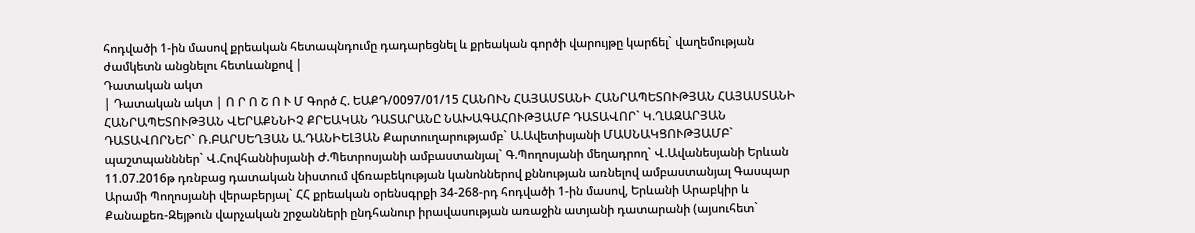հոդվածի 1-ին մասով քրեական հետապնդումը դադարեցնել և քրեական գործի վարույթը կարճել` վաղեմության ժամկետն անցնելու հետևանքով |
Դատական ակտ
| Դատական ակտ | Ո Ր Ո Շ Ո Ւ Մ Գործ Հ. ԵԱՔԴ/0097/01/15 ՀԱՆՈՒՆ ՀԱՅԱՍՏԱՆԻ ՀԱՆՐԱՊԵՏՈՒԹՅԱՆ ՀԱՅԱՍՏԱՆԻ ՀԱՆՐԱՊԵՏՈՒԹՅԱՆ ՎԵՐԱՔՆՆԻՉ ՔՐԵԱԿԱՆ ԴԱՏԱՐԱՆԸ ՆԱԽԱԳԱՀՈՒԹՅԱՄԲ ԴԱՏԱՎՈՐ` Կ.ՂԱԶԱՐՅԱՆ ԴԱՏԱՎՈՐՆԵՐ` Ռ.ԲԱՐՍԵՂՅԱՆ Ա.ԴԱՆԻԵԼՅԱՆ Քարտուղարությամբ` Ա.Ավետիսյանի ՄԱՍՆԱԿՑՈՒԹՅԱՄԲ` պաշտպանններ` Վ.Հովհաննիսյանի Ժ.Պետրոսյանի ամբաստանյալ` Գ.Պողոսյանի մեղադրող` Վ.Ավանեսյանի Երևան 11.07.2016թ դռնբաց դատական նիստում վճռաբեկության կանոններով քննության առնելով ամբաստանյալ Գասպար Արամի Պողոսյանի վերաբերյալ` ՀՀ քրեական օրենսգրքի 34-268-րդ հոդվածի 1-ին մասով, Երևանի Արաբկիր և Քանաքեռ-Զեյթուն վարչական շրջանների ընդհանուր իրավասության առաջին ատյանի դատարանի (այսուհետ`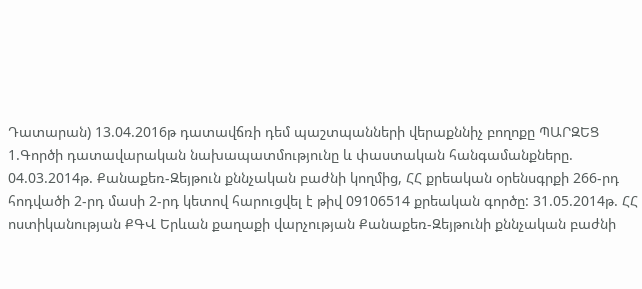Դատարան) 13.04.2016թ դատավճռի դեմ պաշտպանների վերաքննիչ բողոքը ՊԱՐԶԵՑ 1.Գործի դատավարական նախապատմությունը և փաստական հանգամանքները. 04.03.2014թ. Քանաքեռ-Զեյթուն քննչական բաժնի կողմից, ՀՀ քրեական օրենսգրքի 266-րդ հոդվածի 2-րդ մասի 2-րդ կետով հարուցվել է թիվ 09106514 քրեական գործը: 31.05.2014թ. ՀՀ ոստիկանության ՔԳՎ Երևան քաղաքի վարչության Քանաքեռ-Զեյթունի քննչական բաժնի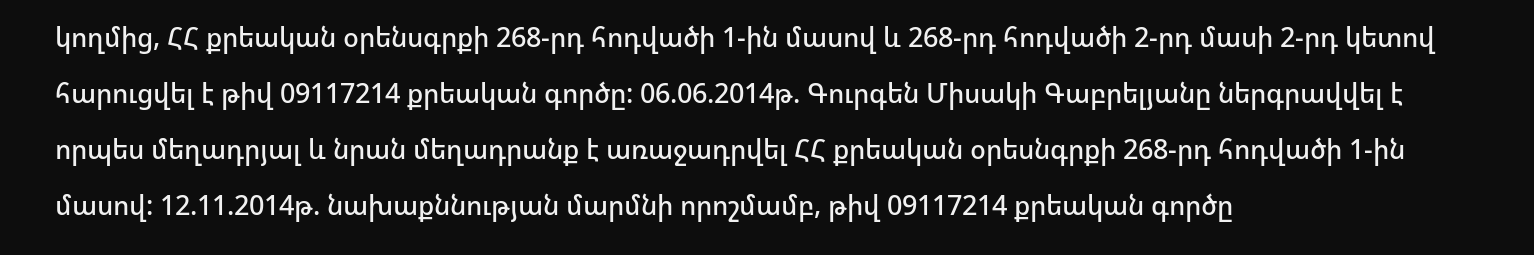կողմից, ՀՀ քրեական օրենսգրքի 268-րդ հոդվածի 1-ին մասով և 268-րդ հոդվածի 2-րդ մասի 2-րդ կետով հարուցվել է թիվ 09117214 քրեական գործը: 06.06.2014թ. Գուրգեն Միսակի Գաբրելյանը ներգրավվել է որպես մեղադրյալ և նրան մեղադրանք է առաջադրվել ՀՀ քրեական օրեսնգրքի 268-րդ հոդվածի 1-ին մասով: 12.11.2014թ. նախաքննության մարմնի որոշմամբ, թիվ 09117214 քրեական գործը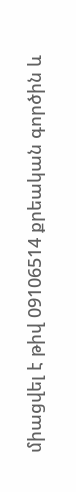միացվել է թիվ 09106514 քրեական գործին և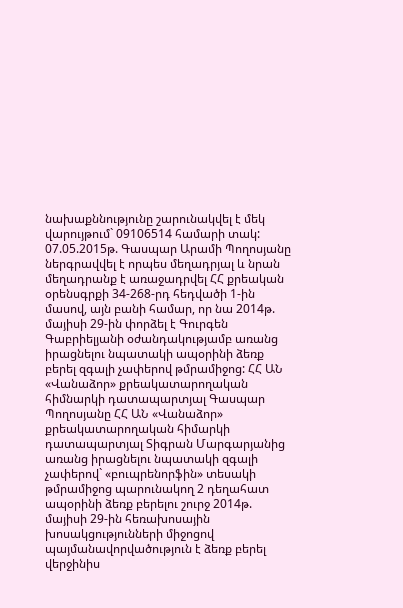նախաքննությունը շարունակվել է մեկ վարույթում` 09106514 համարի տակ: 07.05.2015թ. Գասպար Արամի Պողոսյանը ներգրավվել է որպես մեղադրյալ և նրան մեղադրանք է առաջադրվել ՀՀ քրեական օրենսգրքի 34-268-րդ հեդվածի 1-ին մասով, այն բանի համար, որ նա 2014թ. մայիսի 29-ին փորձել է Գուրգեն Գաբրիելյանի օժանդակությամբ առանց իրացնելու նպատակի ապօրինի ձեռք բերել զգալի չափերով թմրամիջոց: ՀՀ ԱՆ «Վանաձոր» քրեակատարողական հիմնարկի դատապարտյալ Գասպար Պողոսյանը ՀՀ ԱՆ «Վանաձոր» քրեակատարողական հիմարկի դատապարտյալ Տիգրան Մարգարյանից առանց իրացնելու նպատակի զգալի չափերով` «բուպրենորֆին» տեսակի թմրամիջոց պարունակող 2 դեղահատ ապօրինի ձեռք բերելու շուրջ 2014թ. մայիսի 29-ին հեռախոսային խոսակցությունների միջոցով պայմանավորվածություն է ձեռք բերել վերջինիս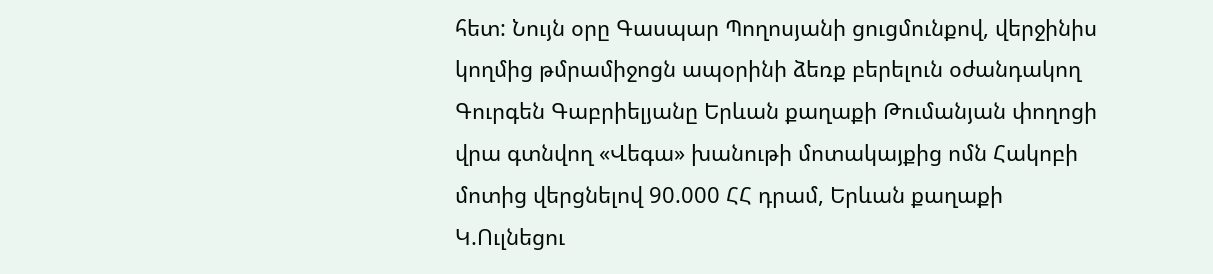հետ: Նույն օրը Գասպար Պողոսյանի ցուցմունքով, վերջինիս կողմից թմրամիջոցն ապօրինի ձեռք բերելուն օժանդակող Գուրգեն Գաբրիելյանը Երևան քաղաքի Թումանյան փողոցի վրա գտնվող «Վեգա» խանութի մոտակայքից ոմն Հակոբի մոտից վերցնելով 90.000 ՀՀ դրամ, Երևան քաղաքի Կ.Ուլնեցու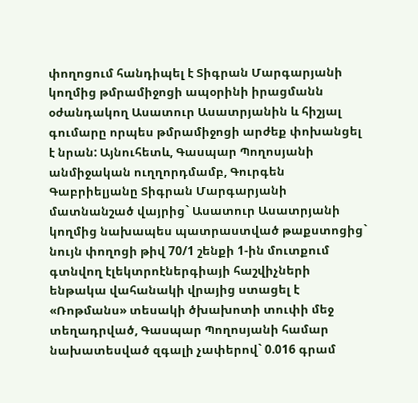փողոցում հանդիպել է Տիգրան Մարգարյանի կողմից թմրամիջոցի ապօրինի իրացմանն օժանդակող Ասատուր Ասատրյանին և հիշյալ գումարը որպես թմրամիջոցի արժեք փոխանցել է նրան: Այնուհետև, Գասպար Պողոսյանի անմիջական ուղղորդմամբ, Գուրգեն Գաբրիելյանը Տիգրան Մարգարյանի մատնանշած վայրից` Ասատուր Ասատրյանի կողմից նախապես պատրաստված թաքստոցից` նույն փողոցի թիվ 70/1 շենքի 1-ին մուտքում գտնվող էլեկտրոէներգիայի հաշվիչների ենթակա վահանակի վրայից ստացել է «Ռոթմանս» տեսակի ծխախոտի տուփի մեջ տեղադրված, Գասպար Պողոսյանի համար նախատեսված զգալի չափերով` 0.016 գրամ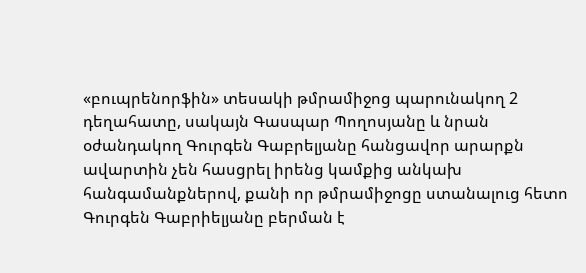«բուպրենորֆին» տեսակի թմրամիջոց պարունակող 2 դեղահատը, սակայն Գասպար Պողոսյանը և նրան օժանդակող Գուրգեն Գաբրելյանը հանցավոր արարքն ավարտին չեն հասցրել իրենց կամքից անկախ հանգամանքներով, քանի որ թմրամիջոցը ստանալուց հետո Գուրգեն Գաբրիելյանը բերման է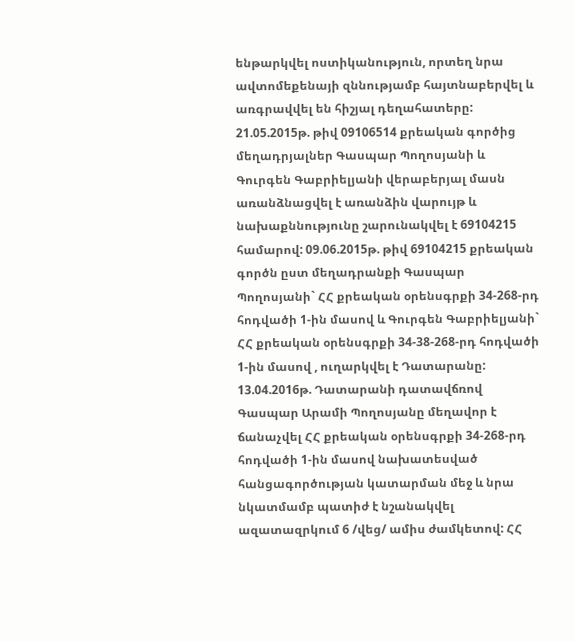ենթարկվել ոստիկանություն, որտեղ նրա ավտոմեքենայի զննությամբ հայտնաբերվել և առգրավվել են հիշյալ դեղահատերը: 21.05.2015թ. թիվ 09106514 քրեական գործից մեղադրյալներ Գասպար Պողոսյանի և Գուրգեն Գաբրիելյանի վերաբերյալ մասն առանձնացվել է առանձին վարույթ և նախաքննությունը շարունակվել է 69104215 համարով: 09.06.2015թ. թիվ 69104215 քրեական գործն ըստ մեղադրանքի Գասպար Պողոսյանի` ՀՀ քրեական օրենսգրքի 34-268-րդ հոդվածի 1-ին մասով և Գուրգեն Գաբրիելյանի` ՀՀ քրեական օրենսգրքի 34-38-268-րդ հոդվածի 1-ին մասով , ուղարկվել է Դատարանը: 13.04.2016թ. Դատարանի դատավճռով Գասպար Արամի Պողոսյանը մեղավոր է ճանաչվել ՀՀ քրեական օրենսգրքի 34-268-րդ հոդվածի 1-ին մասով նախատեսված հանցագործության կատարման մեջ և նրա նկատմամբ պատիժ է նշանակվել ազատազրկում 6 /վեց/ ամիս ժամկետով: ՀՀ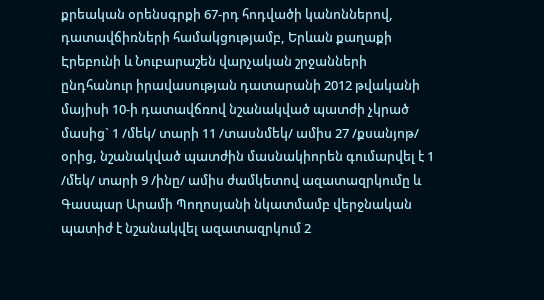քրեական օրենսգրքի 67-րդ հոդվածի կանոններով, դատավճիռների համակցությամբ, Երևան քաղաքի Էրեբունի և Նուբարաշեն վարչական շրջանների ընդհանուր իրավասության դատարանի 2012 թվականի մայիսի 10-ի դատավճռով նշանակված պատժի չկրած մասից` 1 /մեկ/ տարի 11 /տասնմեկ/ ամիս 27 /քսանյոթ/ օրից, նշանակված պատժին մասնակիորեն գումարվել է 1 /մեկ/ տարի 9 /ինը/ ամիս ժամկետով ազատազրկումը և Գասպար Արամի Պողոսյանի նկատմամբ վերջնական պատիժ է նշանակվել ազատազրկում 2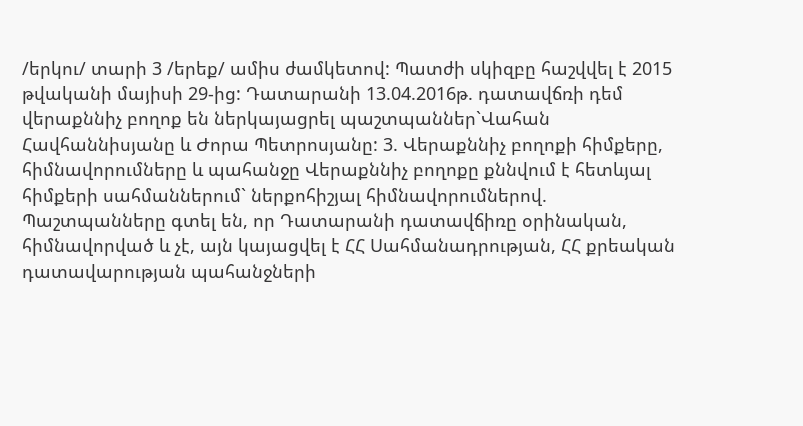/երկու/ տարի 3 /երեք/ ամիս ժամկետով: Պատժի սկիզբը հաշվվել է 2015 թվականի մայիսի 29-ից: Դատարանի 13.04.2016թ. դատավճռի դեմ վերաքննիչ բողոք են ներկայացրել պաշտպաններ`Վահան Հավհաննիսյանը և Ժորա Պետրոսյանը: 3. Վերաքննիչ բողոքի հիմքերը, հիմնավորումները և պահանջը Վերաքննիչ բողոքը քննվում է հետևյալ հիմքերի սահմաններում` ներքոհիշյալ հիմնավորումներով. Պաշտպանները գտել են, որ Դատարանի դատավճիռը օրինական, հիմնավորված և չէ, այն կայացվել է ՀՀ Սահմանադրության, ՀՀ քրեական դատավարության պահանջների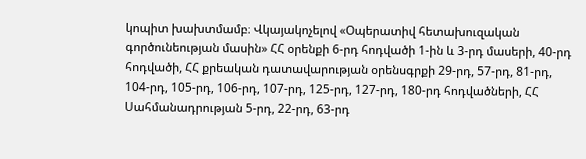կոպիտ խախտմամբ։ Վկայակոչելով «Օպերատիվ հետախուզական գործունեության մասին» ՀՀ օրենքի 6-րդ հոդվածի 1-ին և 3-րդ մասերի, 40-րդ հոդվածի, ՀՀ քրեական դատավարության օրենսգրքի 29-րդ, 57-րդ, 81-րդ, 104-րդ, 105-րդ, 106-րդ, 107-րդ, 125-րդ, 127-րդ, 180-րդ հոդվածների, ՀՀ Սահմանադրության 5-րդ, 22-րդ, 63-րդ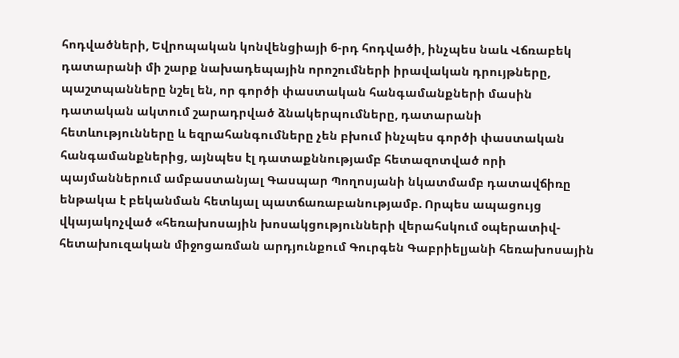հոդվածների, Եվրոպական կոնվենցիայի 6-րդ հոդվածի, ինչպես նաև Վճռաբեկ դատարանի մի շարք նախադեպային որոշումների իրավական դրույթները, պաշտպանները նշել են, որ գործի փաստական հանգամանքների մասին դատական ակտում շարադրված ձնակերպումները, դատարանի հետևությունները և եզրահանգումները չեն բխում ինչպես գործի փաստական հանգամանքներից, այնպես էլ դատաքննությամբ հետազոտված որի պայմաններում ամբաստանյալ Գասպար Պողոսյանի նկատմամբ դատավճիռը ենթակա է բեկանման հետևյալ պատճառաբանությամբ. Որպես ապացույց վկայակոչված «հեռախոսային խոսակցությունների վերահսկում օպերատիվ-հետախուզական միջոցառման արդյունքում Գուրգեն Գաբրիելյանի հեռախոսային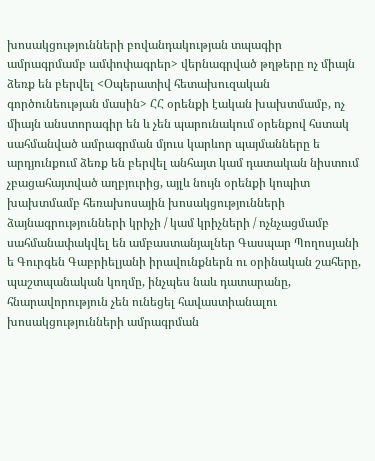խոսակցությունների բովանդակության տպագիր ամրագրմամբ ամփոփագրեր> վերնագրված թղթերը ոչ միայն ձեռք են բերվել <Օպերատիվ հետախուզական գործունեության մասին> ՀՀ օրենքի էական խախտմամբ, ոչ միայն անստորագիր են և չեն պարունակում օրենքով հստակ սահմանված ամրագրման մյուս կարևոր պայմանները ե արդյունքում ձեռք են բերվել անհայտ կամ դատական նիստում չբացահայտված աղբյուրից, այլև նույն օրենքի կոպիտ խախտմամբ հեռախոսային խոսակցությունների ձայնագրությունների կրիչի / կամ կրիչների / ոչնչացմամբ սահմանափակվել են ամբաստանյալներ Գասպար Պողոսյանի ե Գուրգեն Գաբրիելյանի իրավունքներն ու օրինական շահերը, պաշտպանական կողմը, ինչպես նաև դատարանը, հնարավորություն չեն ունեցել հավաստիանալու խոսակցությունների ամրագրման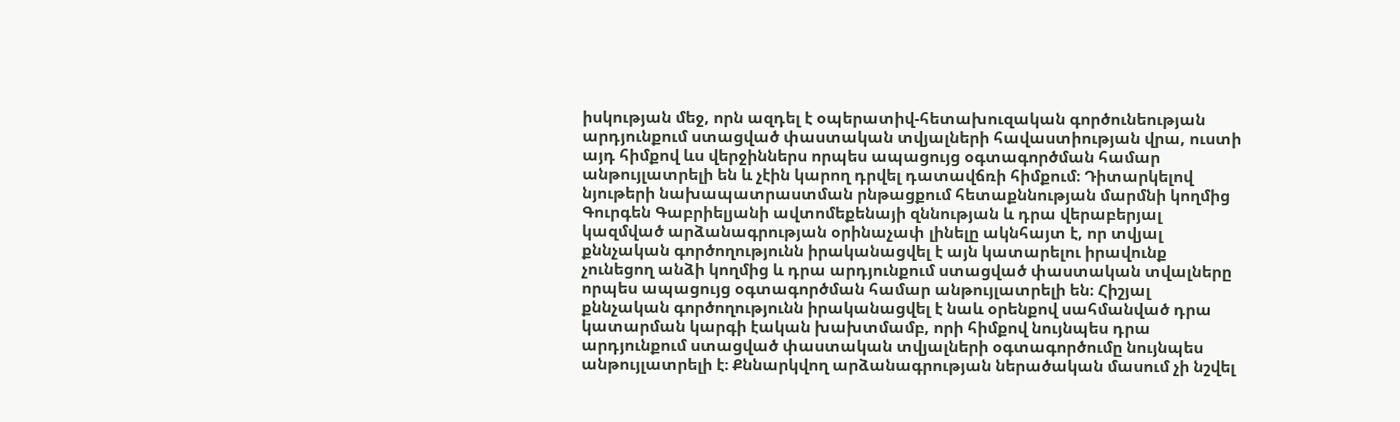իսկության մեջ, որն ազդել է օպերատիվ-հետախուզական գործունեության արդյունքում ստացված փաստական տվյալների հավաստիության վրա, ուստի այդ հիմքով ևս վերջիններս որպես ապացույց օգտագործման համար անթույլատրելի են և չէին կարող դրվել դատավճռի հիմքում։ Դիտարկելով նյութերի նախապատրաստման րնթացքում հետաքննության մարմնի կողմից Գուրգեն Գաբրիելյանի ավտոմեքենայի զննության և դրա վերաբերյալ կազմված արձանագրության օրինաչափ լինելը ակնհայտ է, որ տվյալ քննչական գործողությունն իրականացվել է այն կատարելու իրավունք չունեցող անձի կողմից և դրա արդյունքում ստացված փաստական տվալները որպես ապացույց օգտագործման համար անթույլատրելի են։ Հիշյալ քննչական գործողությունն իրականացվել է նաև օրենքով սահմանված դրա կատարման կարգի էական խախտմամբ, որի հիմքով նույնպես դրա արդյունքում ստացված փաստական տվյալների օգտագործումը նույնպես անթույլատրելի է։ Քննարկվող արձանագրության ներածական մասում չի նշվել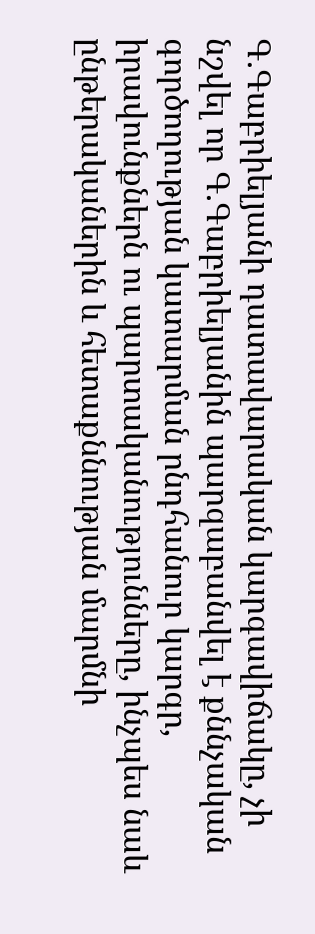Գ.Գաբրիելյանի դատավարական կարգավիճակը, չի նշվել որ Գ.Գաբրիելյանին պարզաբանվել է քննչական գործողության կատարման րնդհանուր կարգր, իրավունքներն ու պարտականությունները, ինչպես նաև ընթերականերին և հետաքննության մարմնի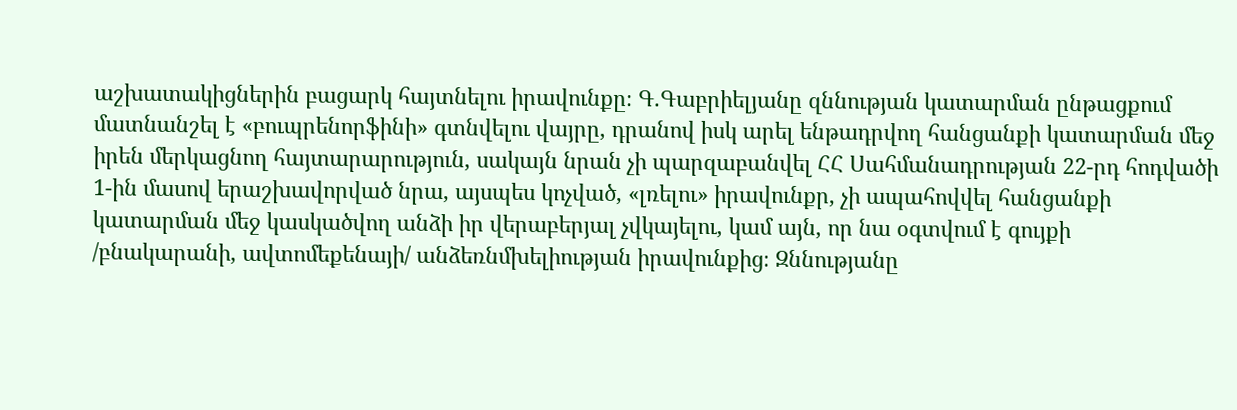աշխատակիցներին բացարկ հայտնելու իրավունքը։ Գ.Գաբրիելյանը զննության կատարման ընթացքում մատնանշել է «բուպրենորֆինի» գտնվելու վայրը, դրանով իսկ արել ենթադրվող հանցանքի կատարման մեջ իրեն մերկացնող հայտարարություն, սակայն նրան չի պարզաբանվել ՀՀ Սահմանադրության 22-րդ հոդվածի 1-ին մասով երաշխավորված նրա, այսպես կոչված, «լռելու» իրավունքր, չի ապահովվել հանցանքի կատարման մեջ կասկածվող անձի իր վերաբերյալ չվկայելու, կամ այն, որ նա օգտվում է գույքի /բնակարանի, ավտոմեքենայի/ անձեռնմխելիության իրավունքից։ Զննությանը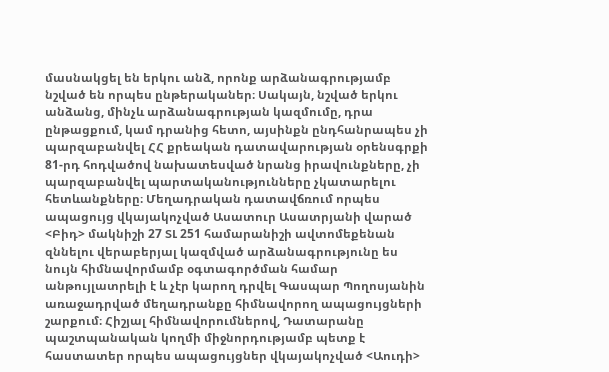մասնակցել են երկու անձ, որոնք արձանագրությամբ նշված են որպես ընթերականեր։ Սակայն, նշված երկու անձանց, մինչև արձանագրության կազմումը, դրա ընթացքում, կամ դրանից հետո, այսինքն ընդհանրապես չի պարզաբանվել ՀՀ քրեական դատավարության օրենսգրքի 81-րդ հոդվածով նախատեսված նրանց իրավունքները, չի պարզաբանվել պարտականությունները չկատարելու հետևանքները։ Մեղադրական դատավճռում որպես ապացույց վկայակոչված Ասատուր Ասատրյանի վարած <Բիդ> մակնիշի 27 ՏԼ 251 համարանիշի ավտոմեքենան զննելու վերաբերյալ կազմված արձանագրությունը ես նույն հիմնավորմամբ օգտագործման համար անթույլատրելի է և չէր կարող դրվել Գասպար Պողոսյանին առաջադրված մեղադրանքը հիմնավորող ապացույցների շարքում։ Հիշյալ հիմնավորումներով, Դատարանը պաշտպանական կողմի միջնորդությամբ պետք է հաստատեր որպես ապացույցներ վկայակոչված <Աուդի>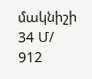մակնիշի 34 Մ/ 912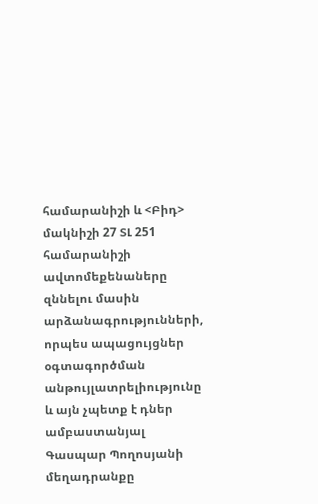համարանիշի և <Բիդ> մակնիշի 27 ՏԼ 251 համարանիշի ավտոմեքենաները զննելու մասին արձանագրությունների, որպես ապացույցներ օգտագործման անթույլատրելիությունը և այն չպետք է դներ ամբաստանյալ Գասպար Պողոսյանի մեղադրանքը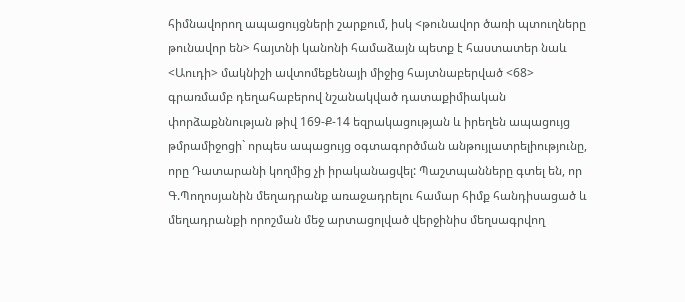հիմնավորող ապացույցների շարքում, իսկ <թունավոր ծառի պտուղները թունավոր են> հայտնի կանոնի համաձայն պետք է հաստատեր նաև <Աուդի> մակնիշի ավտոմեքենայի միջից հայտնաբերված <68> գրառմամբ դեղահաբերով նշանակված դատաքիմիական փորձաքննության թիվ 169-Ք-14 եզրակացության և իրեղեն ապացույց թմրամիջոցի` որպես ապացույց օգտագործման անթույլատրելիությունը, որը Դատարանի կողմից չի իրականացվել: Պաշտպանները գտել են, որ Գ.Պողոսյանին մեղադրանք առաջադրելու համար հիմք հանդիսացած և մեղադրանքի որոշման մեջ արտացոլված վերջինիս մեղսագրվող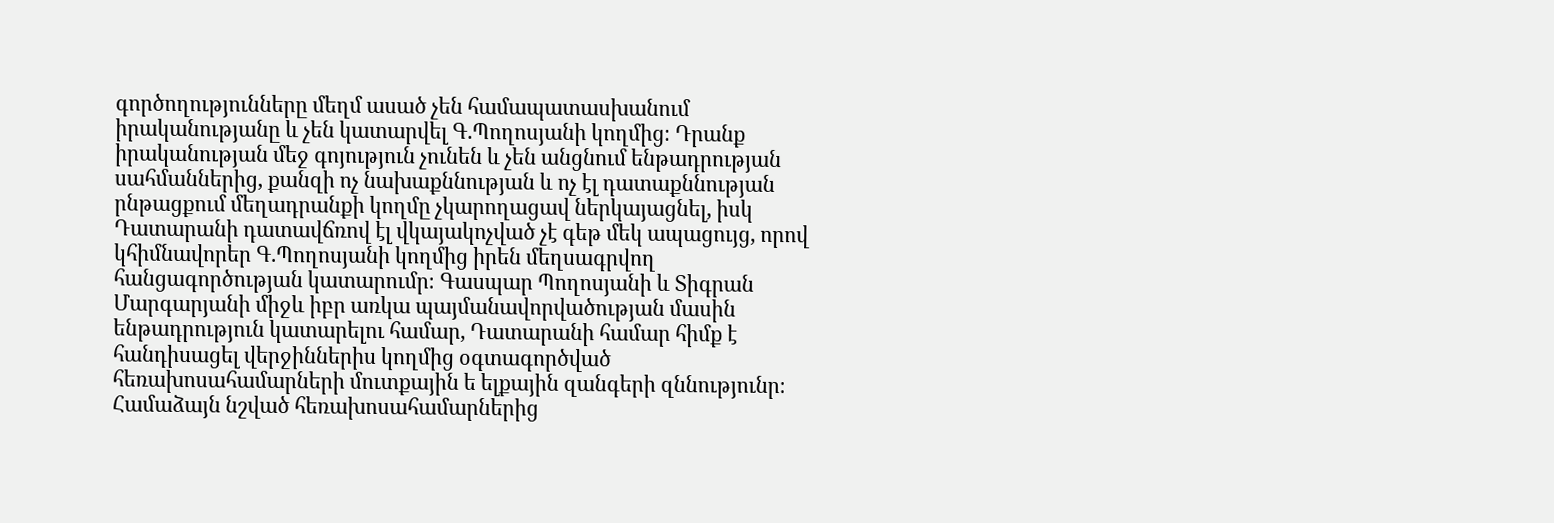գործողությունները մեղմ ասած չեն համապատասխանում իրականությանը և չեն կատարվել Գ.Պողոսյանի կողմից։ Դրանք իրականության մեջ գոյություն չունեն և չեն անցնում ենթադրության սահմաններից, քանզի ոչ նախաքննության և ոչ էլ դատաքննության րնթացքում մեղադրանքի կողմը չկարողացավ ներկայացնել, իսկ Դատարանի դատավճռով էլ վկայակոչված չէ գեթ մեկ ապացույց, որով կհիմնավորեր Գ.Պողոսյանի կողմից իրեն մեղսագրվող հանցագործության կատարումր։ Գասպար Պողոսյանի և Տիգրան Մարգարյանի միջև իբր առկա պայմանավորվածության մասին ենթադրություն կատարելու համար, Դատարանի համար հիմք է հանդիսացել վերջիններիս կողմից օգտագործված հեռախոսահամարների մուտքային ե ելքային զանգերի զննությունր։ Համաձայն նշված հեռախոսահամարներից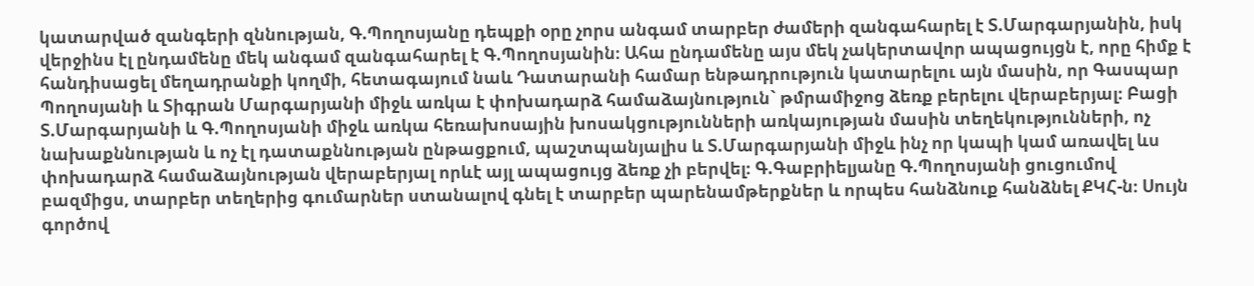կատարված զանգերի զննության, Գ.Պողոսյանը դեպքի օրը չորս անգամ տարբեր ժամերի զանգահարել է Տ.Մարգարյանին, իսկ վերջինս էլ ընդամենը մեկ անգամ զանգահարել է Գ.Պողոսյանին։ Ահա ընդամենը այս մեկ չակերտավոր ապացույցն է, որը հիմք է հանդիսացել մեղադրանքի կողմի, հետագայում նաև Դատարանի համար ենթադրություն կատարելու այն մասին, որ Գասպար Պողոսյանի և Տիգրան Մարգարյանի միջև առկա է փոխադարձ համաձայնություն` թմրամիջոց ձեռք բերելու վերաբերյալ։ Բացի Տ.Մարգարյանի և Գ.Պողոսյանի միջև առկա հեռախոսային խոսակցությունների առկայության մասին տեղեկությունների, ոչ նախաքննության և ոչ էլ դատաքննության ընթացքում, պաշտպանյալիս և Տ.Մարգարյանի միջև ինչ որ կապի կամ առավել ևս փոխադարձ համաձայնության վերաբերյալ որևէ այլ ապացույց ձեռք չի բերվել։ Գ.Գաբրիելյանը Գ.Պողոսյանի ցուցումով բազմիցս, տարբեր տեղերից գումարներ ստանալով գնել է տարբեր պարենամթերքներ և որպես հանձնուք հանձնել ՔԿՀ-ն։ Սույն գործով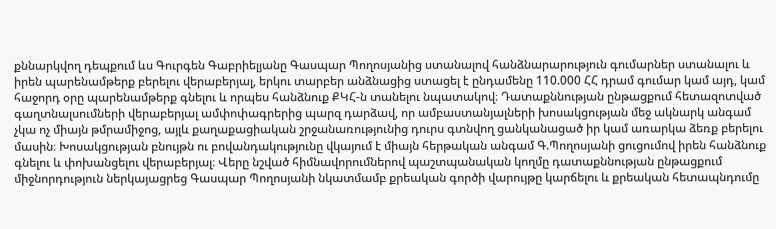քննարկվող դեպքում ևս Գուրգեն Գաբրիելյանը Գասպար Պողոսյանից ստանալով հանձնարարություն գումարներ ստանալու և իրեն պարենամթերք բերելու վերաբերյալ, երկու տարբեր անձնացից ստացել է ընդամենը 110.000 ՀՀ դրամ գումար կամ այդ, կամ հաջորդ օրը պարենամթերք գնելու և որպես հանձնուք ՔԿՀ-ն տանելու նպատակով։ Դատաքննության ընթացքում հետազոտված գաղտնալսումների վերաբերյալ ամփոփագրերից պարզ դարձավ, որ ամբաստանյալների խոսակցության մեջ ակնարկ անգամ չկա ոչ միայն թմրամիջոց, այլև քաղաքացիական շրջանառությունից դուրս գտնվող ցանկանացած իր կամ առարկա ձեռք բերելու մասին։ Խոսակցության բնույթն ու բովանդակությունը վկայում է միայն հերթական անգամ Գ.Պողոսյանի ցուցումով իրեն հանձնուք գնելու և փոխանցելու վերաբերյալ։ Վերը նշված հիմնավորումներով պաշտպանական կողմը դատաքննության ընթացքում միջնորդություն ներկայացրեց Գասպար Պողոսյանի նկատմամբ քրեական գործի վարույթը կարճելու և քրեական հետապնդումը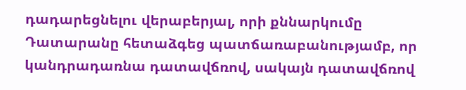դադարեցնելու վերաբերյալ, որի քննարկումը Դատարանը հետաձգեց պատճառաբանությամբ, որ կանդրադառնա դատավճռով, սակայն դատավճռով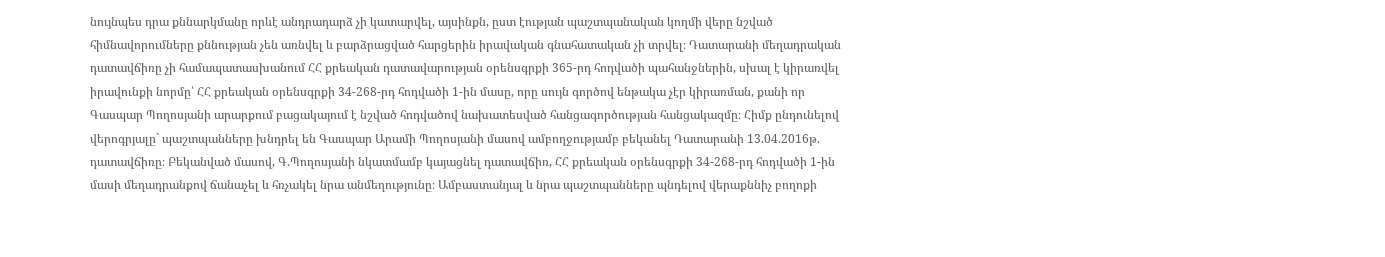նույնպես դրա քննարկմանը որևէ անդրադարձ չի կատարվել, այսինքն, ըստ էության պաշտպանական կողմի վերը նշված հիմնավորումները քննության չեն առնվել և բարձրացված հարցերին իրավական գնահատական չի տրվել։ Դատարանի մեղադրական դատավճիռը չի համապատասխանում ՀՀ քրեական դատավարության օրենսգրքի 365-րդ հոդվածի պահանջներին, սխալ է կիրառվել իրավունքի նորմը՝ ՀՀ քրեական օրենսգրքի 34-268-րդ հոդվածի 1-ին մասը, որը սույն գործով ենթակա չէր կիրառման, քանի որ Գասպար Պողոսյանի արարքում բացակայում է նշված հոդվածով նախատեսված հանցագործության հանցակազմը։ Հիմք ընդունելով վերոգրյալը` պաշտպանները խնդրել են Գասպար Արամի Պողոսյանի մասով ամբողջությամբ բեկանել Դատարանի 13.04.2016թ. դատավճիռը։ Բեկանված մասով, Գ.Պողոսյանի նկատմամբ կայացնել դատավճիռ, ՀՀ քրեական օրենսգրքի 34-268-րդ հոդվածի 1-ին մասի մեղադրանքով ճանաչել և հռչակել նրա անմեղությունը։ Ամբաստանյալ և նրա պաշտպանները պնդելով վերաքննիչ բողոքի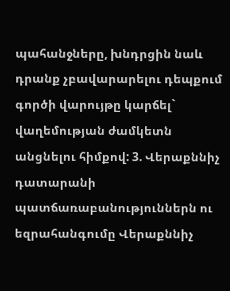պահանջները, խնդրցին նաև դրանք չբավարարելու դեպքում գործի վարույթը կարճել` վաղեմության ժամկետն անցնելու հիմքով: 3. Վերաքննիչ դատարանի պատճառաբանություններն ու եզրահանգումը Վերաքննիչ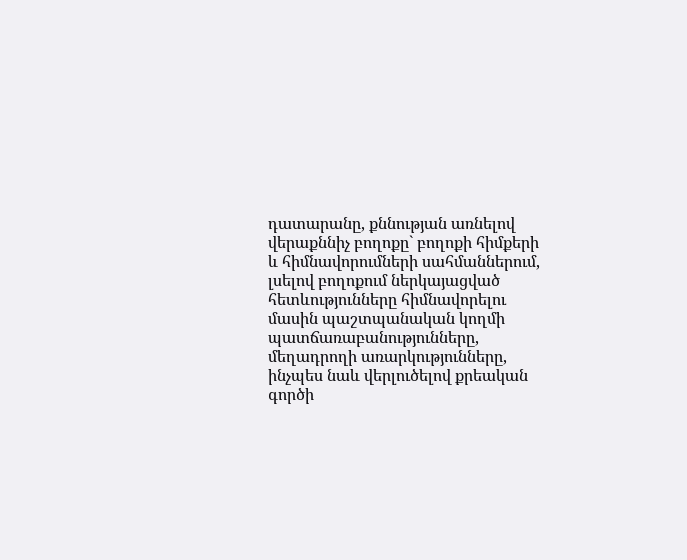դատարանը, քննության առնելով վերաքննիչ բողոքը` բողոքի հիմքերի և հիմնավորումների սահմաններում, լսելով բողոքում ներկայացված հետևությունները հիմնավորելու մասին պաշտպանական կողմի պատճառաբանությունները, մեղադրողի առարկությունները, ինչպես նաև վերլուծելով քրեական գործի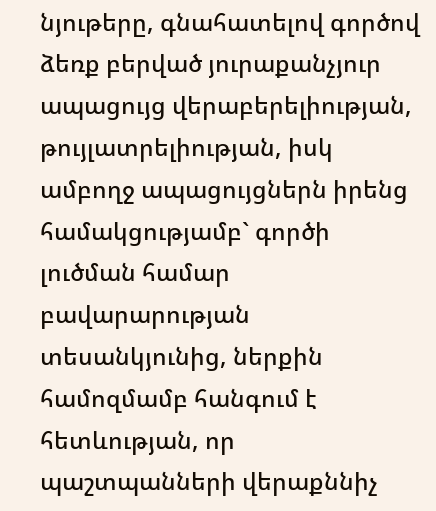նյութերը, գնահատելով գործով ձեռք բերված յուրաքանչյուր ապացույց վերաբերելիության, թույլատրելիության, իսկ ամբողջ ապացույցներն իրենց համակցությամբ` գործի լուծման համար բավարարության տեսանկյունից, ներքին համոզմամբ հանգում է հետևության, որ պաշտպանների վերաքննիչ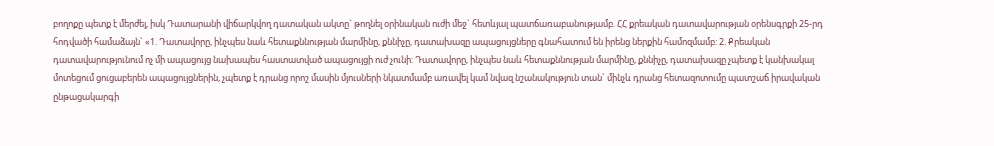բողոքը պետք է մերժել, իսկ Դատարանի վիճարկվող դատական ակտը` թողնել օրինական ուժի մեջ` հետևյալ պատճառաբանությամբ. ՀՀ քրեական դատավարության օրենսգրքի 25-րդ հոդվածի համաձայն` «1. Դատավորը, ինչպես նաև հետաքննության մարմինը, քննիչը, դատախազը ապացույցները գնահատում են իրենց ներքին համոզմամբ: 2. Քրեական դատավարությունում ոչ մի ապացույց նախապես հաստատված ապացույցի ուժ չունի: Դատավորը, ինչպես նաև հետաքննության մարմինը, քննիչը, դատախազը չպետք է կանխակալ մոտեցում ցուցաբերեն ապացույցներին, չպետք է դրանց որոշ մասին մյուսների նկատմամբ առավել կամ նվազ նշանակություն տան` մինչև դրանց հետազոտումը պատշաճ իրավական ընթացակարգի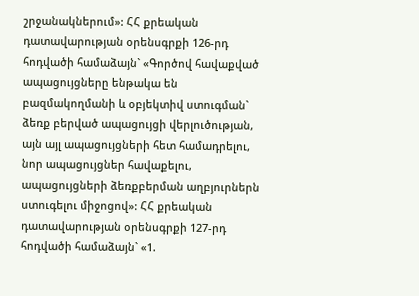շրջանակներում»: ՀՀ քրեական դատավարության օրենսգրքի 126-րդ հոդվածի համաձայն` «Գործով հավաքված ապացույցները ենթակա են բազմակողմանի և օբյեկտիվ ստուգման` ձեռք բերված ապացույցի վերլուծության, այն այլ ապացույցների հետ համադրելու, նոր ապացույցներ հավաքելու, ապացույցների ձեռքբերման աղբյուրներն ստուգելու միջոցով»: ՀՀ քրեական դատավարության օրենսգրքի 127-րդ հոդվածի համաձայն` «1.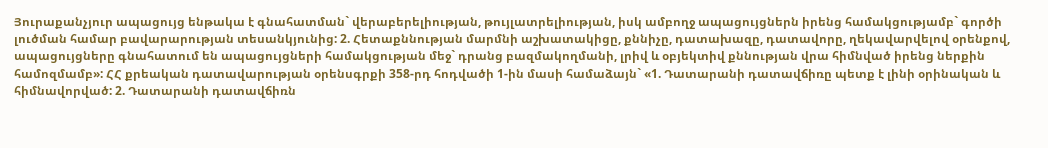Յուրաքանչյուր ապացույց ենթակա է գնահատման` վերաբերելիության, թույլատրելիության, իսկ ամբողջ ապացույցներն իրենց համակցությամբ` գործի լուծման համար բավարարության տեսանկյունից: 2. Հետաքննության մարմնի աշխատակիցը, քննիչը, դատախազը, դատավորը, ղեկավարվելով օրենքով, ապացույցները գնահատում են ապացույցների համակցության մեջ` դրանց բազմակողմանի, լրիվ և օբյեկտիվ քննության վրա հիմնված իրենց ներքին համոզմամբ»: ՀՀ քրեական դատավարության օրենսգրքի 358-րդ հոդվածի 1-ին մասի համաձայն` «1. Դատարանի դատավճիռը պետք է լինի օրինական և հիմնավորված: 2. Դատարանի դատավճիռն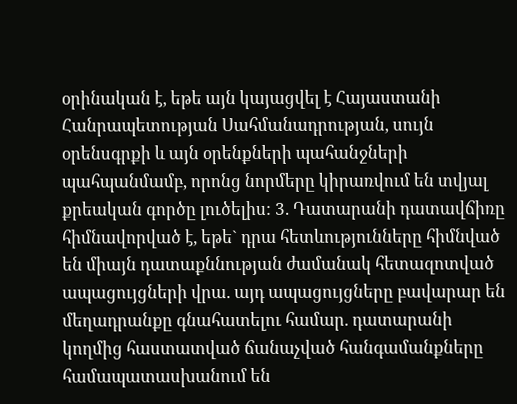օրինական է, եթե այն կայացվել է Հայաստանի Հանրապետության Սահմանադրության, սույն օրենսգրքի և այն օրենքների պահանջների պահպանմամբ, որոնց նորմերը կիրառվում են տվյալ քրեական գործը լուծելիս: 3. Դատարանի դատավճիռը հիմնավորված է, եթե` դրա հետևությունները հիմնված են միայն դատաքննության ժամանակ հետազոտված ապացույցների վրա. այդ ապացույցները բավարար են մեղադրանքը գնահատելու համար. դատարանի կողմից հաստատված ճանաչված հանգամանքները համապատասխանում են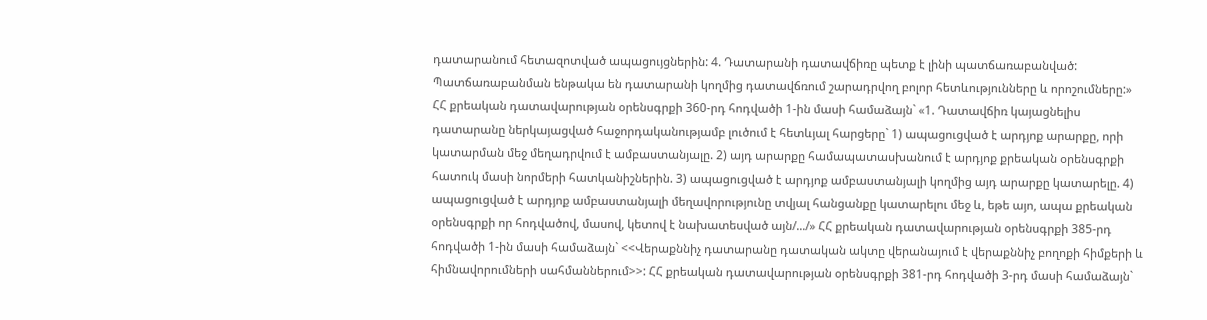դատարանում հետազոտված ապացույցներին: 4. Դատարանի դատավճիռը պետք է լինի պատճառաբանված: Պատճառաբանման ենթակա են դատարանի կողմից դատավճռում շարադրվող բոլոր հետևությունները և որոշումները:» ՀՀ քրեական դատավարության օրենսգրքի 360-րդ հոդվածի 1-ին մասի համաձայն` «1. Դատավճիռ կայացնելիս դատարանը ներկայացված հաջորդականությամբ լուծում է հետևյալ հարցերը` 1) ապացուցված է արդյոք արարքը, որի կատարման մեջ մեղադրվում է ամբաստանյալը. 2) այդ արարքը համապատասխանում է արդյոք քրեական օրենսգրքի հատուկ մասի նորմերի հատկանիշներին. 3) ապացուցված է արդյոք ամբաստանյալի կողմից այդ արարքը կատարելը. 4) ապացուցված է արդյոք ամբաստանյալի մեղավորությունը տվյալ հանցանքը կատարելու մեջ և, եթե այո, ապա քրեական օրենսգրքի որ հոդվածով, մասով, կետով է նախատեսված այն/.../» ՀՀ քրեական դատավարության օրենսգրքի 385-րդ հոդվածի 1-ին մասի համաձայն` <<Վերաքննիչ դատարանը դատական ակտը վերանայում է վերաքննիչ բողոքի հիմքերի և հիմնավորումների սահմաններում>>: ՀՀ քրեական դատավարության օրենսգրքի 381-րդ հոդվածի 3-րդ մասի համաձայն`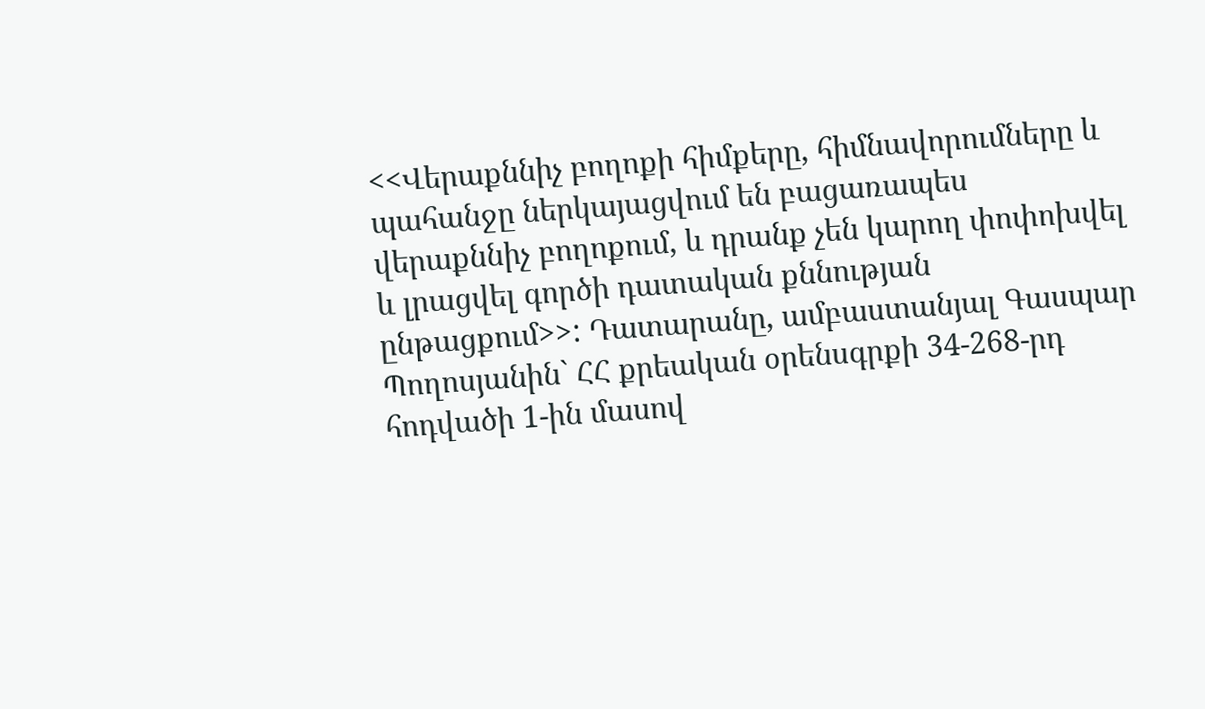<<Վերաքննիչ բողոքի հիմքերը, հիմնավորումները և պահանջը ներկայացվում են բացառապես վերաքննիչ բողոքում, և դրանք չեն կարող փոփոխվել և լրացվել գործի դատական քննության ընթացքում>>: Դատարանը, ամբաստանյալ Գասպար Պողոսյանին` ՀՀ քրեական օրենսգրքի 34-268-րդ հոդվածի 1-ին մասով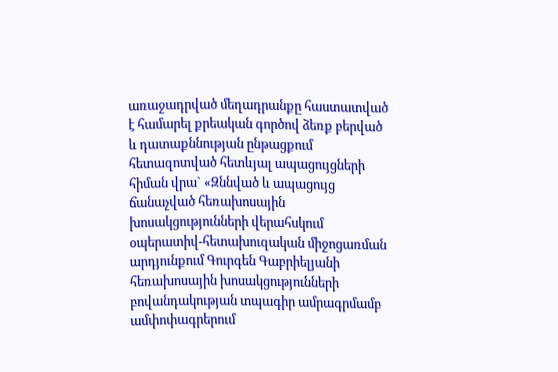առաջադրված մեղադրանքը հաստատված է համարել քրեական գործով ձեռք բերված և դատաքննության ընթացքում հետազոտված հետևյալ ապացույցների հիման վրա` «Զննված և ապացույց ճանաչված հեռախոսային խոսակցությունների վերահսկում օպերատիվ-հետախուզական միջոցառման արդյունքում Գուրգեն Գաբրիելյանի հեռախոսային խոսակցությունների բովանդակության տպագիր ամրագրմամբ ամփոփագրերում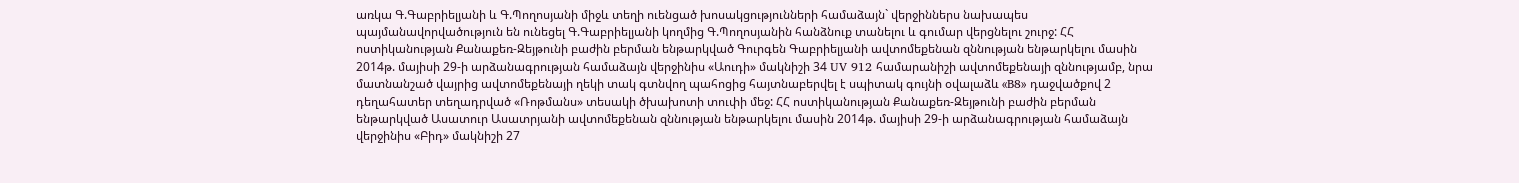առկա Գ.Գաբրիելյանի և Գ.Պողոսյանի միջև տեղի ուենցած խոսակցությունների համաձայն` վերջիններս նախապես պայմանավորվածություն են ունեցել Գ.Գաբրիելյանի կողմից Գ.Պողոսյանին հանձնուք տանելու և գումար վերցնելու շուրջ: ՀՀ ոստիկանության Քանաքեռ-Զեյթունի բաժին բերման ենթարկված Գուրգեն Գաբրիելյանի ավտոմեքենան զննության ենթարկելու մասին 2014թ. մայիսի 29-ի արձանագրության համաձայն վերջինիս «Աուդի» մակնիշի 34 UV 912 համարանիշի ավտոմեքենայի զննությամբ, նրա մատնանշած վայրից ավտոմեքենայի ղեկի տակ գտնվող պահոցից հայտնաբերվել է սպիտակ գույնի օվալաձև «B8» դաջվածքով 2 դեղահատեր տեղադրված «Ռոթմանս» տեսակի ծխախոտի տուփի մեջ: ՀՀ ոստիկանության Քանաքեռ-Զեյթունի բաժին բերման ենթարկված Ասատուր Ասատրյանի ավտոմեքենան զննության ենթարկելու մասին 2014թ. մայիսի 29-ի արձանագրության համաձայն վերջինիս «Բիդ» մակնիշի 27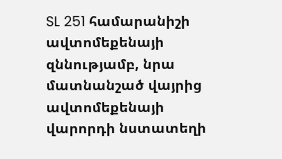SL 251 համարանիշի ավտոմեքենայի զննությամբ, նրա մատնանշած վայրից ավտոմեքենայի վարորդի նստատեղի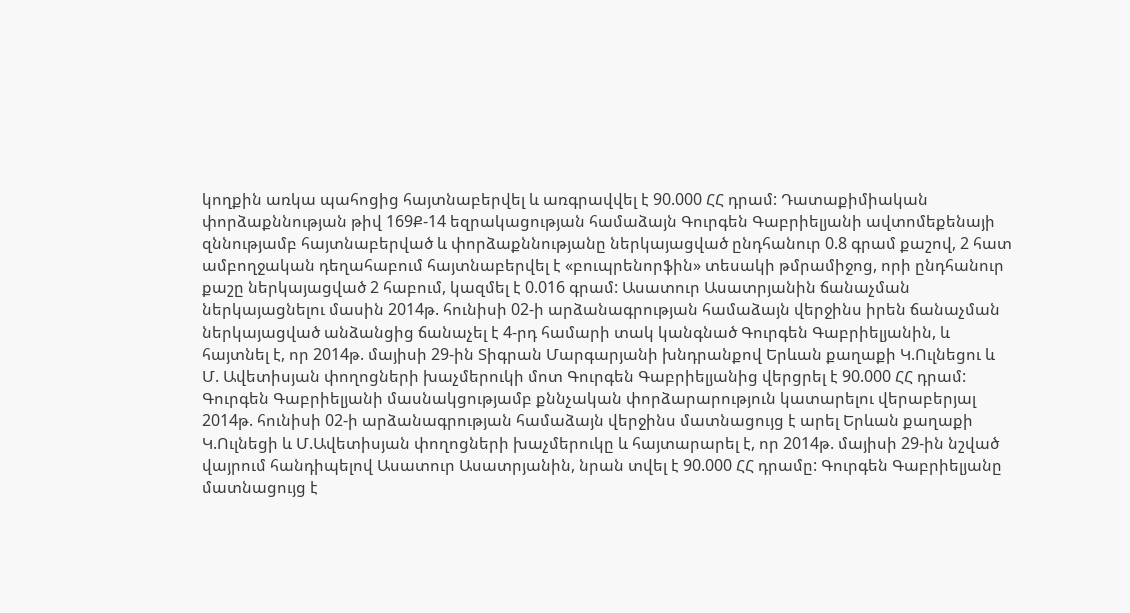կողքին առկա պահոցից հայտնաբերվել և առգրավվել է 90.000 ՀՀ դրամ: Դատաքիմիական փորձաքննության թիվ 169Ք-14 եզրակացության համաձայն Գուրգեն Գաբրիելյանի ավտոմեքենայի զննությամբ հայտնաբերված և փորձաքննությանը ներկայացված ընդհանուր 0.8 գրամ քաշով, 2 հատ ամբողջական դեղահաբում հայտնաբերվել է «բուպրենորֆին» տեսակի թմրամիջոց, որի ընդհանուր քաշը ներկայացված 2 հաբում, կազմել է 0.016 գրամ: Ասատուր Ասատրյանին ճանաչման ներկայացնելու մասին 2014թ. հունիսի 02-ի արձանագրության համաձայն վերջինս իրեն ճանաչման ներկայացված անձանցից ճանաչել է 4-րդ համարի տակ կանգնած Գուրգեն Գաբրիելյանին, և հայտնել է, որ 2014թ. մայիսի 29-ին Տիգրան Մարգարյանի խնդրանքով Երևան քաղաքի Կ.Ուլնեցու և Մ. Ավետիսյան փողոցների խաչմերուկի մոտ Գուրգեն Գաբրիելյանից վերցրել է 90.000 ՀՀ դրամ: Գուրգեն Գաբրիելյանի մասնակցությամբ քննչական փորձարարություն կատարելու վերաբերյալ 2014թ. հունիսի 02-ի արձանագրության համաձայն վերջինս մատնացույց է արել Երևան քաղաքի Կ.Ուլնեցի և Մ.Ավետիսյան փողոցների խաչմերուկը և հայտարարել է, որ 2014թ. մայիսի 29-ին նշված վայրում հանդիպելով Ասատուր Ասատրյանին, նրան տվել է 90.000 ՀՀ դրամը: Գուրգեն Գաբրիելյանը մատնացույց է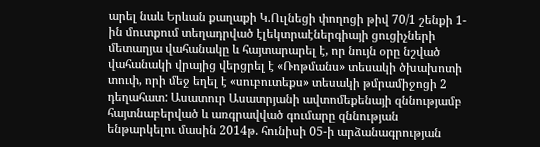արել նաև Երևան քաղաքի Կ.Ուլնեցի փողոցի թիվ 70/1 շենքի 1-ին մուտքում տեղադրված էլեկտրաէներգիայի ցուցիչների մետաղյա վահանակը և հայտարարել է, որ նույն օրը նշված վահանակի վրայից վերցրել է «Ռոթմանս» տեսակի ծխախոտի տուփ, որի մեջ եղել է «սուբուտեքս» տեսակի թմրամիջոցի 2 դեղահատ: Ասատուր Ասատրյանի ավտոմեքենայի զննությամբ հայտնաբերված և առգրավված գումարը զննության ենթարկելու մասին 2014թ. հունիսի 05-ի արձանագրության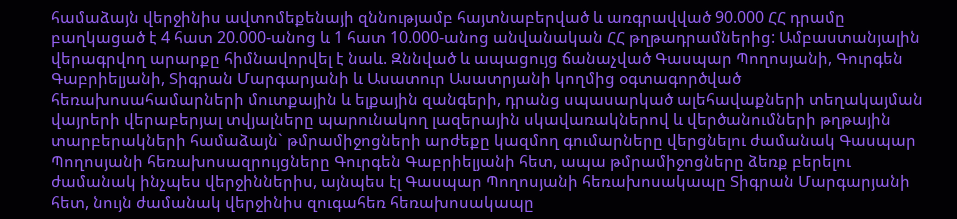համաձայն վերջինիս ավտոմեքենայի զննությամբ հայտնաբերված և առգրավված 90.000 ՀՀ դրամը բաղկացած է 4 հատ 20.000-անոց և 1 հատ 10.000-անոց անվանական ՀՀ թղթադրամներից: Ամբաստանյալին վերագրվող արարքը հիմնավորվել է նաև. Զննված և ապացույց ճանաչված Գասպար Պողոսյանի, Գուրգեն Գաբրիելյանի, Տիգրան Մարգարյանի և Ասատուր Ասատրյանի կողմից օգտագործված հեռախոսահամարների մուտքային և ելքային զանգերի, դրանց սպասարկած ալեհավաքների տեղակայման վայրերի վերաբերյալ տվյալները պարունակող լազերային սկավառակներով և վերծանումների թղթային տարբերակների համաձայն` թմրամիջոցների արժեքը կազմող գումարները վերցնելու ժամանակ Գասպար Պողոսյանի հեռախոսազրույցները Գուրգեն Գաբրիելյանի հետ, ապա թմրամիջոցները ձեռք բերելու ժամանակ ինչպես վերջիններիս, այնպես էլ Գասպար Պողոսյանի հեռախոսակապը Տիգրան Մարգարյանի հետ, նույն ժամանակ վերջինիս զուգահեռ հեռախոսակապը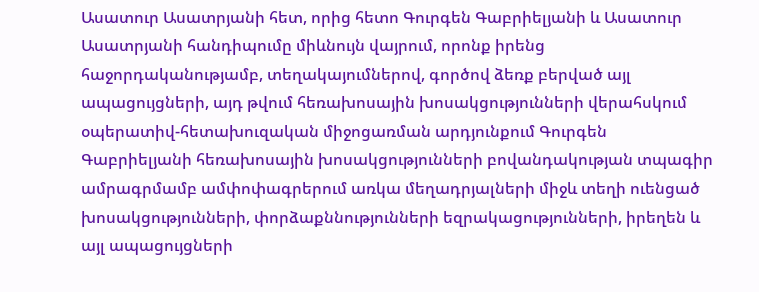Ասատուր Ասատրյանի հետ, որից հետո Գուրգեն Գաբրիելյանի և Ասատուր Ասատրյանի հանդիպումը միևնույն վայրում, որոնք իրենց հաջորդականությամբ, տեղակայումներով, գործով ձեռք բերված այլ ապացույցների, այդ թվում հեռախոսային խոսակցությունների վերահսկում օպերատիվ-հետախուզական միջոցառման արդյունքում Գուրգեն Գաբրիելյանի հեռախոսային խոսակցությունների բովանդակության տպագիր ամրագրմամբ ամփոփագրերում առկա մեղադրյալների միջև տեղի ուենցած խոսակցությունների, փորձաքննությունների եզրակացությունների, իրեղեն և այլ ապացույցների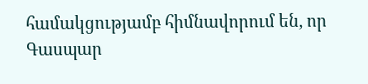համակցությամբ հիմնավորում են, որ Գասպար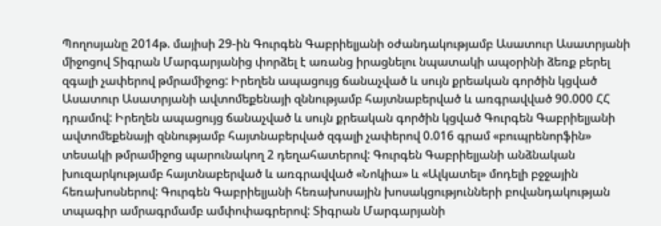Պողոսյանը 2014թ. մայիսի 29-ին Գուրգեն Գաբրիելյանի օժանդակությամբ Ասատուր Ասատրյանի միջոցով Տիգրան Մարգարյանից փորձել է առանց իրացնելու նպատակի ապօրինի ձեռք բերել զգալի չափերով թմրամիջոց: Իրեղեն ապացույց ճանաչված և սույն քրեական գործին կցված Ասատուր Ասատրյանի ավտոմեքենայի զննությամբ հայտնաբերված և առգրավված 90.000 ՀՀ դրամով: Իրեղեն ապացույց ճանաչված և սույն քրեական գործին կցված Գուրգեն Գաբրիելյանի ավտոմեքենայի զննությամբ հայտնաբերված զգալի չափերով 0.016 գրամ «բուպրենորֆին» տեսակի թմրամիջոց պարունակող 2 դեղահատերով: Գուրգեն Գաբրիելյանի անձնական խուզարկությամբ հայտնաբերված և առգրավված «Նոկիա» և «Ալկատել» մոդելի բջջային հեռախոսներով: Գուրգեն Գաբրիելյանի հեռախոսային խոսակցությունների բովանդակության տպագիր ամրագրմամբ ամփոփագրերով: Տիգրան Մարգարյանի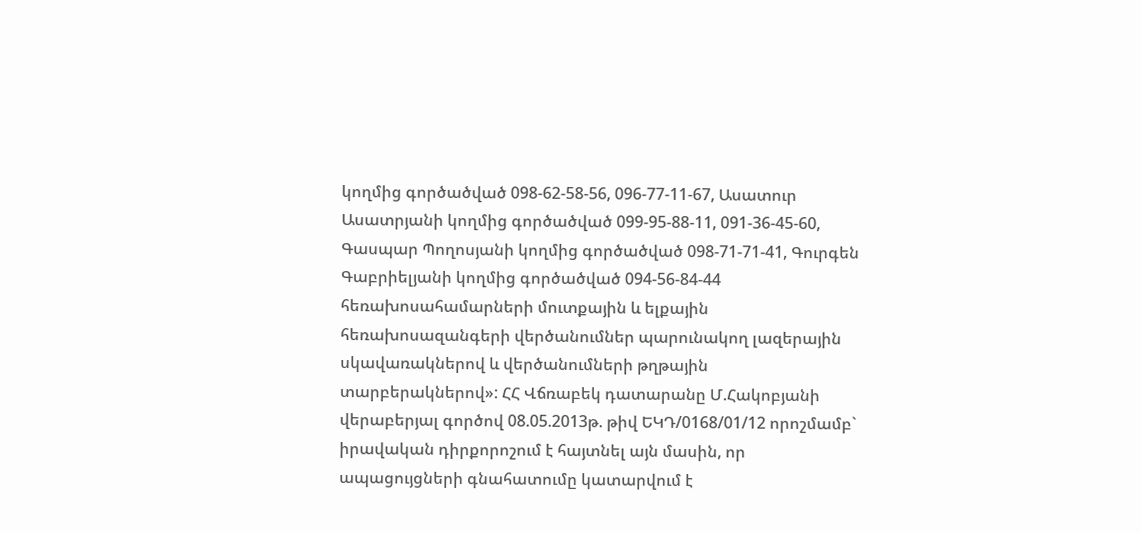կողմից գործածված 098-62-58-56, 096-77-11-67, Ասատուր Ասատրյանի կողմից գործածված 099-95-88-11, 091-36-45-60, Գասպար Պողոսյանի կողմից գործածված 098-71-71-41, Գուրգեն Գաբրիելյանի կողմից գործածված 094-56-84-44 հեռախոսահամարների մուտքային և ելքային հեռախոսազանգերի վերծանումներ պարունակող լազերային սկավառակներով և վերծանումների թղթային տարբերակներով»: ՀՀ Վճռաբեկ դատարանը Մ.Հակոբյանի վերաբերյալ գործով 08.05.2013թ. թիվ ԵԿԴ/0168/01/12 որոշմամբ` իրավական դիրքորոշում է հայտնել այն մասին, որ ապացույցների գնահատումը կատարվում է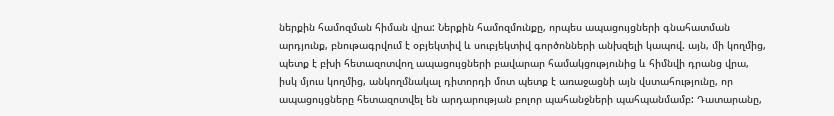ներքին համոզման հիման վրա: Ներքին համոզմունքը, որպես ապացույցների գնահատման արդյունք, բնութագրվում է օբյեկտիվ և սուբյեկտիվ գործոնների անխզելի կապով. այն, մի կողմից, պետք է բխի հետազոտվող ապացույցների բավարար համակցությունից և հիմնվի դրանց վրա, իսկ մյուս կողմից, անկողմնակալ դիտորդի մոտ պետք է առաջացնի այն վստահությունը, որ ապացույցները հետազոտվել են արդարության բոլոր պահանջների պահպանմամբ: Դատարանը,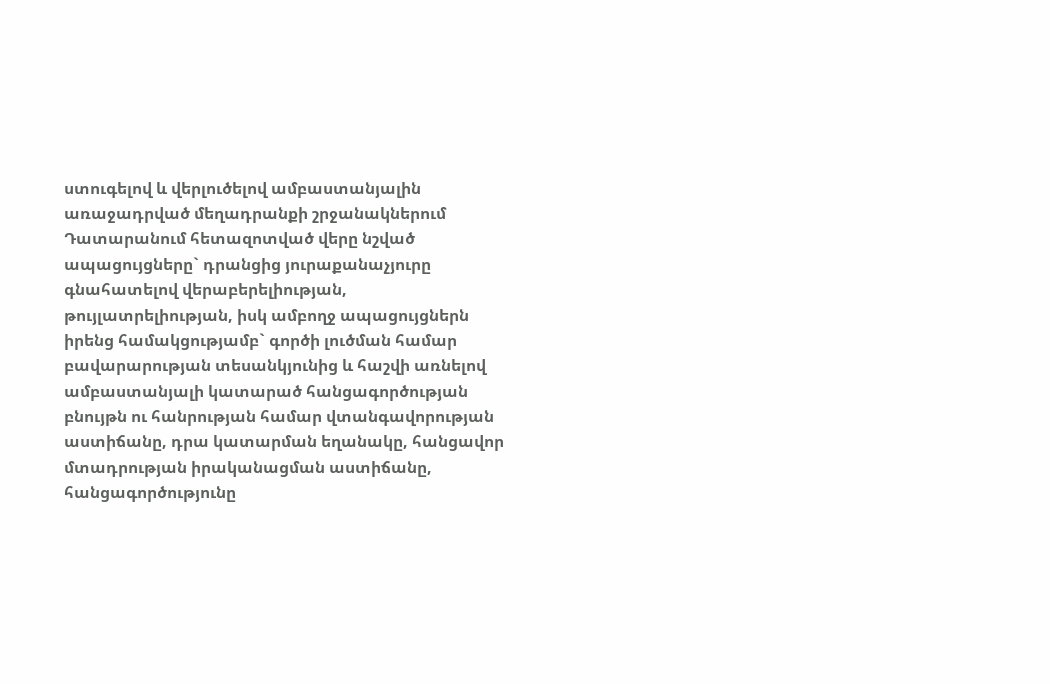ստուգելով և վերլուծելով ամբաստանյալին առաջադրված մեղադրանքի շրջանակներում Դատարանում հետազոտված վերը նշված ապացույցները` դրանցից յուրաքանաչյուրը գնահատելով վերաբերելիության, թույլատրելիության, իսկ ամբողջ ապացույցներն իրենց համակցությամբ` գործի լուծման համար բավարարության տեսանկյունից և հաշվի առնելով ամբաստանյալի կատարած հանցագործության բնույթն ու հանրության համար վտանգավորության աստիճանը, դրա կատարման եղանակը, հանցավոր մտադրության իրականացման աստիճանը, հանցագործությունը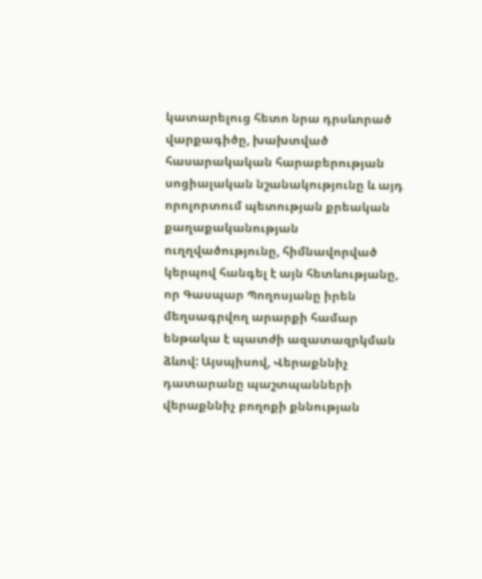կատարելուց հետո նրա դրսևորած վարքագիծը, խախտված հասարակական հարաբերության սոցիալական նշանակությունը և այդ որոլորտում պետության քրեական քաղաքականության ուղղվածությունը, հիմնավորված կերպով հանգել է այն հետևությանը, որ Գասպար Պողոսյանը իրեն մեղսագրվող արարքի համար ենթակա է պատժի ազատազրկման ձևով: Այսպիսով, Վերաքննիչ դատարանը պաշտպանների վերաքննիչ բողոքի քննության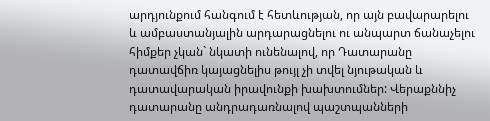արդյունքում հանգում է հետևության, որ այն բավարարելու և ամբաստանյալին արդարացնելու ու անպարտ ճանաչելու հիմքեր չկան` նկատի ունենալով, որ Դատարանը դատավճիռ կայացնելիս թույլ չի տվել նյութական և դատավարական իրավունքի խախտումներ: Վերաքննիչ դատարանը անդրադառնալով պաշտպանների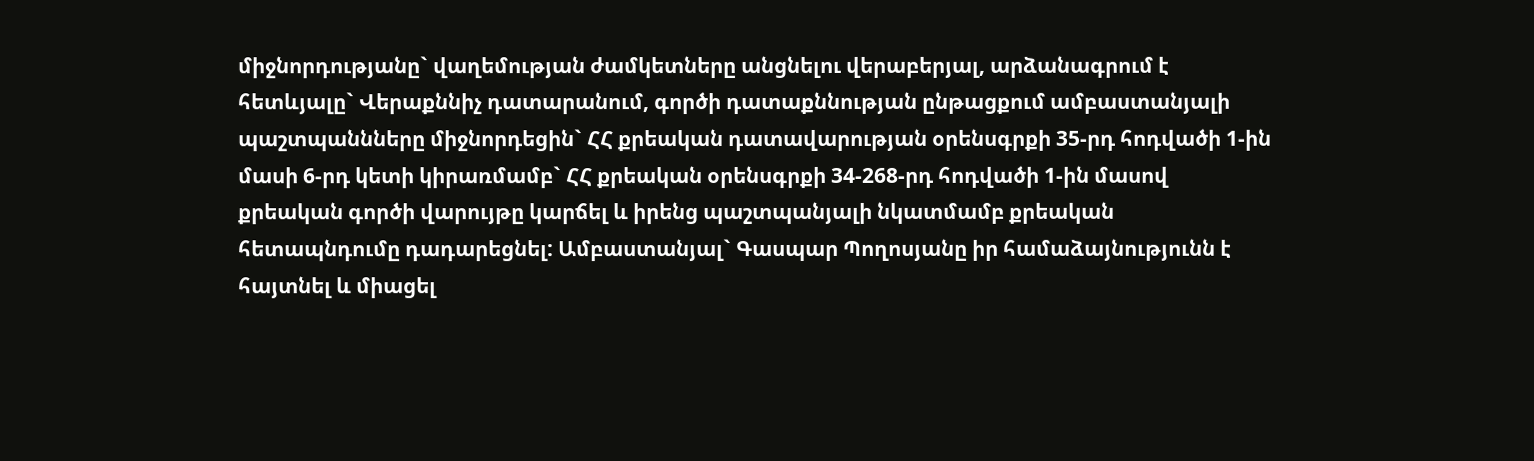միջնորդությանը` վաղեմության ժամկետները անցնելու վերաբերյալ, արձանագրում է հետևյալը` Վերաքննիչ դատարանում, գործի դատաքննության ընթացքում ամբաստանյալի պաշտպաննները միջնորդեցին` ՀՀ քրեական դատավարության օրենսգրքի 35-րդ հոդվածի 1-ին մասի 6-րդ կետի կիրառմամբ` ՀՀ քրեական օրենսգրքի 34-268-րդ հոդվածի 1-ին մասով քրեական գործի վարույթը կարճել և իրենց պաշտպանյալի նկատմամբ քրեական հետապնդումը դադարեցնել: Ամբաստանյալ` Գասպար Պողոսյանը իր համաձայնությունն է հայտնել և միացել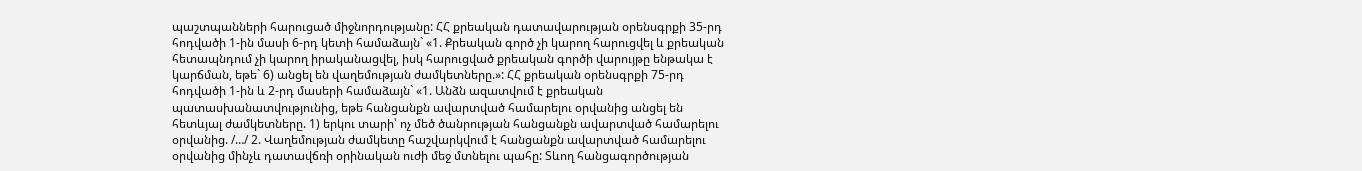պաշտպանների հարուցած միջնորդությանը: ՀՀ քրեական դատավարության օրենսգրքի 35-րդ հոդվածի 1-ին մասի 6-րդ կետի համաձայն` «1. Քրեական գործ չի կարող հարուցվել և քրեական հետապնդում չի կարող իրականացվել, իսկ հարուցված քրեական գործի վարույթը ենթակա է կարճման, եթե` 6) անցել են վաղեմության ժամկետները.»: ՀՀ քրեական օրենսգրքի 75-րդ հոդվածի 1-ին և 2-րդ մասերի համաձայն` «1. Անձն ազատվում է քրեական պատասխանատվությունից, եթե հանցանքն ավարտված համարելու օրվանից անցել են հետևյալ ժամկետները. 1) երկու տարի՝ ոչ մեծ ծանրության հանցանքն ավարտված համարելու օրվանից. /…/ 2. Վաղեմության ժամկետը հաշվարկվում է հանցանքն ավարտված համարելու օրվանից մինչև դատավճռի օրինական ուժի մեջ մտնելու պահը: Տևող հանցագործության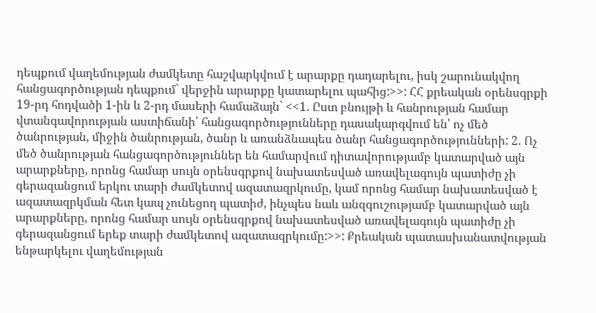դեպքում վաղեմության ժամկետը հաշվարկվում է արարքը դադարելու, իսկ շարունակվող հանցագործության դեպքում` վերջին արարքը կատարելու պահից:>>: ՀՀ քրեական օրենսգրքի 19-րդ հոդվածի 1-ին և 2-րդ մասերի համաձայն` <<1. Ըստ բնույթի և հանրության համար վտանգավորության աստիճանի՝ հանցագործությունները դասակարգվում են՝ ոչ մեծ ծանրության, միջին ծանրության, ծանր և առանձնապես ծանր հանցագործությունների: 2. Ոչ մեծ ծանրության հանցագործություններ են համարվում դիտավորությամբ կատարված այն արարքները, որոնց համար սույն օրենսգրքով նախատեսված առավելագույն պատիժը չի գերազանցում երկու տարի ժամկետով ազատազրկումը, կամ որոնց համար նախատեսված է ազատազրկման հետ կապ չունեցող պատիժ, ինչպես նաև անզգուշությամբ կատարված այն արարքները, որոնց համար սույն օրենսգրքով նախատեսված առավելագույն պատիժը չի գերազանցում երեք տարի ժամկետով ազատազրկումը:>>: Քրեական պատասխանատվության ենթարկելու վաղեմության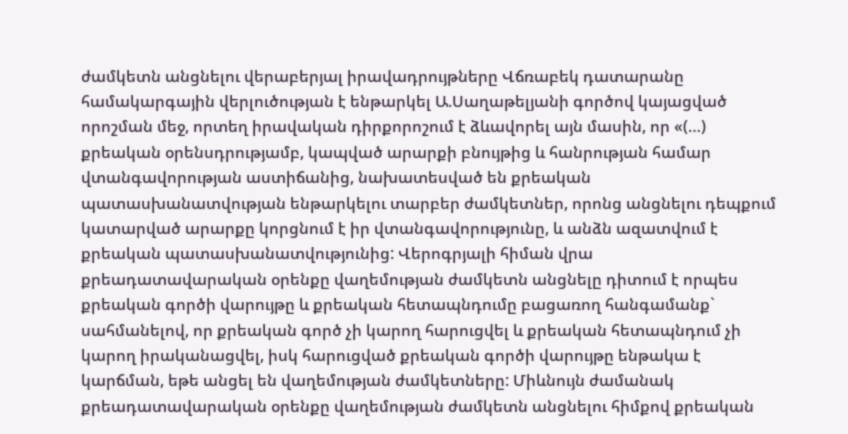ժամկետն անցնելու վերաբերյալ իրավադրույթները Վճռաբեկ դատարանը համակարգային վերլուծության է ենթարկել Ա.Սաղաթելյանի գործով կայացված որոշման մեջ, որտեղ իրավական դիրքորոշում է ձևավորել այն մասին, որ «(…) քրեական օրենսդրությամբ, կապված արարքի բնույթից և հանրության համար վտանգավորության աստիճանից, նախատեսված են քրեական պատասխանատվության ենթարկելու տարբեր ժամկետներ, որոնց անցնելու դեպքում կատարված արարքը կորցնում է իր վտանգավորությունը, և անձն ազատվում է քրեական պատասխանատվությունից: Վերոգրյալի հիման վրա քրեադատավարական օրենքը վաղեմության ժամկետն անցնելը դիտում է որպես քրեական գործի վարույթը և քրեական հետապնդումը բացառող հանգամանք` սահմանելով, որ քրեական գործ չի կարող հարուցվել և քրեական հետապնդում չի կարող իրականացվել, իսկ հարուցված քրեական գործի վարույթը ենթակա է կարճման, եթե անցել են վաղեմության ժամկետները: Միևնույն ժամանակ քրեադատավարական օրենքը վաղեմության ժամկետն անցնելու հիմքով քրեական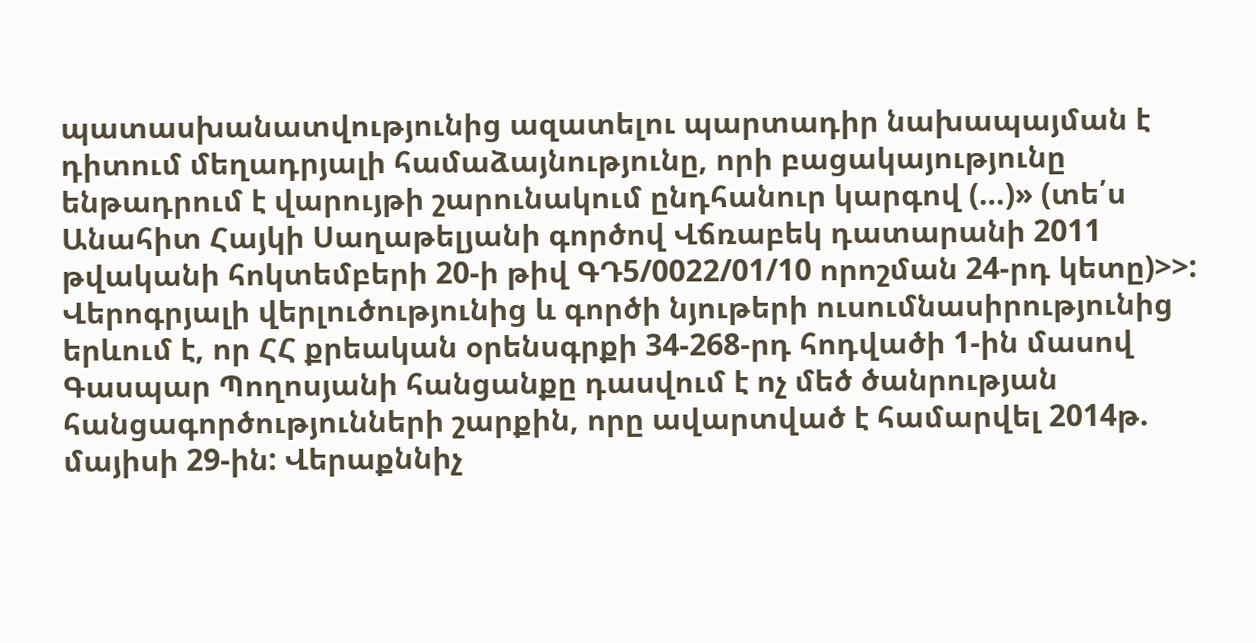պատասխանատվությունից ազատելու պարտադիր նախապայման է դիտում մեղադրյալի համաձայնությունը, որի բացակայությունը ենթադրում է վարույթի շարունակում ընդհանուր կարգով (…)» (տե՛ս Անահիտ Հայկի Սաղաթելյանի գործով Վճռաբեկ դատարանի 2011 թվականի հոկտեմբերի 20-ի թիվ ԳԴ5/0022/01/10 որոշման 24-րդ կետը)>>: Վերոգրյալի վերլուծությունից և գործի նյութերի ուսումնասիրությունից երևում է, որ ՀՀ քրեական օրենսգրքի 34-268-րդ հոդվածի 1-ին մասով Գասպար Պողոսյանի հանցանքը դասվում է ոչ մեծ ծանրության հանցագործությունների շարքին, որը ավարտված է համարվել 2014թ. մայիսի 29-ին: Վերաքննիչ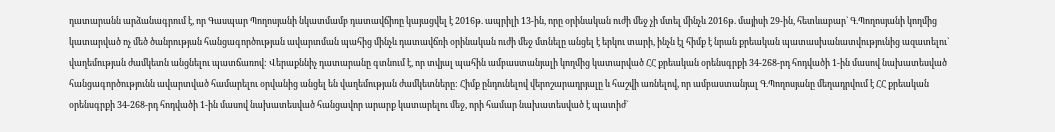դատարանն արձանագրում է, որ Գասպար Պողոսյանի նկատմամբ դատավճիռը կայացվել է 2016թ. ապրիլի 13-ին, որը օրինական ուժի մեջ չի մտել մինչև 2016թ. մայիսի 29-ին, հետևաբար` Գ.Պողոսյանի կողմից կատարված ոչ մեծ ծանրության հանցագործության ավարտման պահից մինչև դատավճռի օրինական ուժի մեջ մտնելը անցել է երկու տարի, ինչն էլ հիմք է նրան քրեական պատասխանատվությունից ազատելու` վաղեմության ժամկետն անցնելու պատճառով: Վերաքննիչ դատարանը գտնում է, որ տվյալ պահին ամբաստանյալի կողմից կատարված ՀՀ քրեական օրենսգրքի 34-268-րդ հոդվածի 1-ին մասով նախատեսված հանցագործությունն ավարտված համարելու օրվանից անցել են վաղեմության ժամկետները: Հիմք ընդունելով վերոշարադրյալը և հաշվի առնելով, որ ամբաստանյալ Գ.Պողոսյանը մեղադրվում է ՀՀ քրեական օրենսգրքի 34-268-րդ հոդվածի 1-ին մասով նախատեսված հանցավոր արարք կատարելու մեջ, որի համար նախատեսված է պատիժ`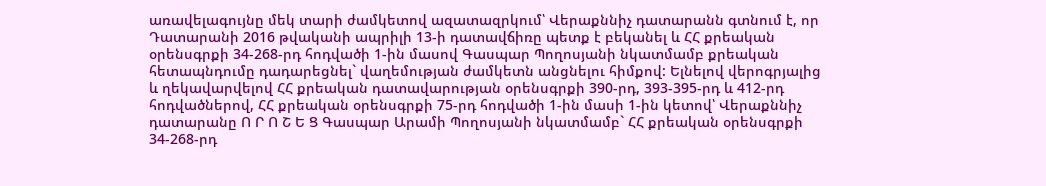առավելագույնը մեկ տարի ժամկետով ազատազրկում՝ Վերաքննիչ դատարանն գտնում է, որ Դատարանի 2016 թվականի ապրիլի 13-ի դատավճիռը պետք է բեկանել և ՀՀ քրեական օրենսգրքի 34-268-րդ հոդվածի 1-ին մասով Գասպար Պողոսյանի նկատմամբ քրեական հետապնդումը դադարեցնել` վաղեմության ժամկետն անցնելու հիմքով: Ելնելով վերոգրյալից և ղեկավարվելով ՀՀ քրեական դատավարության օրենսգրքի 390-րդ, 393-395-րդ և 412-րդ հոդվածներով, ՀՀ քրեական օրենսգրքի 75-րդ հոդվածի 1-ին մասի 1-ին կետով՝ Վերաքննիչ դատարանը Ո Ր Ո Շ Ե Ց Գասպար Արամի Պողոսյանի նկատմամբ` ՀՀ քրեական օրենսգրքի 34-268-րդ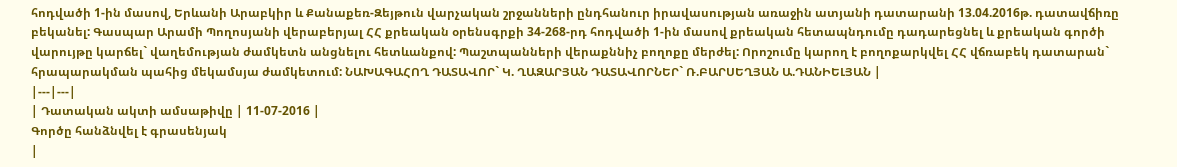հոդվածի 1-ին մասով, Երևանի Արաբկիր և Քանաքեռ-Զեյթուն վարչական շրջանների ընդհանուր իրավասության առաջին ատյանի դատարանի 13.04.2016թ. դատավճիռը բեկանել: Գասպար Արամի Պողոսյանի վերաբերյալ ՀՀ քրեական օրենսգրքի 34-268-րդ հոդվածի 1-ին մասով քրեական հետապնդումը դադարեցնել և քրեական գործի վարույթը կարճել` վաղեմության ժամկետն անցնելու հետևանքով: Պաշտպանների վերաքննիչ բողոքը մերժել: Որոշումը կարող է բողոքարկվել ՀՀ վճռաբեկ դատարան` հրապարակման պահից մեկամսյա ժամկետում: ՆԱԽԱԳԱՀՈՂ ԴԱՏԱՎՈՐ` Կ. ՂԱԶԱՐՅԱՆ ԴԱՏԱՎՈՐՆԵՐ` Ռ.ԲԱՐՍԵՂՅԱՆ Ա.ԴԱՆԻԵԼՅԱՆ |
|---|---|
| Դատական ակտի ամսաթիվը | 11-07-2016 |
Գործը հանձնվել է գրասենյակ
|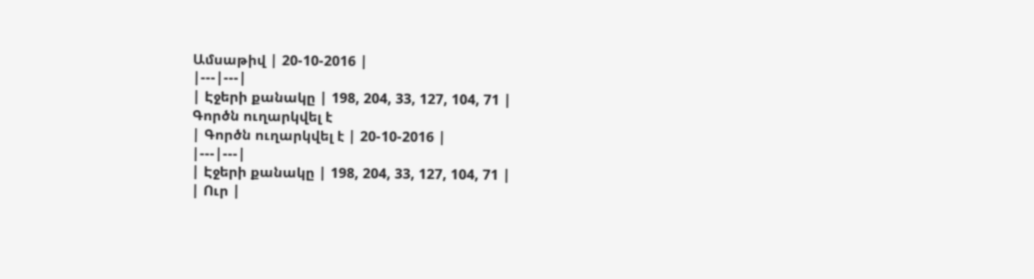Ամսաթիվ | 20-10-2016 |
|---|---|
| Էջերի քանակը | 198, 204, 33, 127, 104, 71 |
Գործն ուղարկվել է
| Գործն ուղարկվել է | 20-10-2016 |
|---|---|
| Էջերի քանակը | 198, 204, 33, 127, 104, 71 |
| Ուր |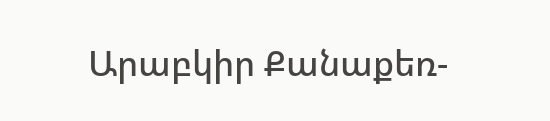Արաբկիր Քանաքեռ-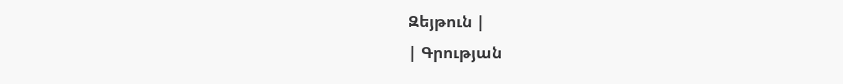Զեյթուն |
| Գրության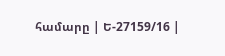համարը | Ե-27159/16 |